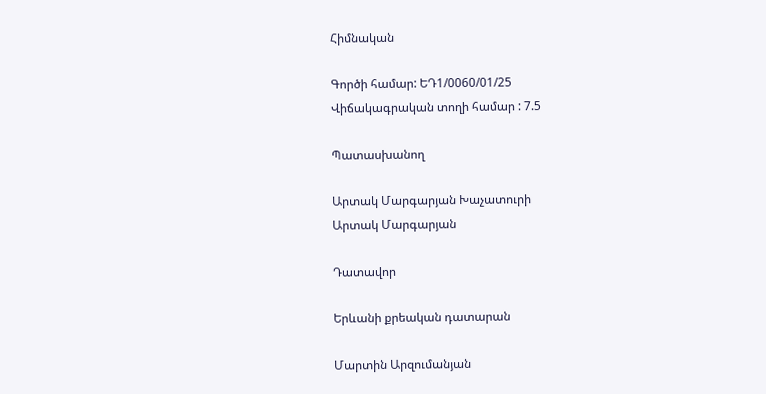Հիմնական

Գործի համար: ԵԴ1/0060/01/25
Վիճակագրական տողի համար : 7.5

Պատասխանող

Արտակ Մարգարյան Խաչատուրի
Արտակ Մարգարյան

Դատավոր

Երևանի քրեական դատարան

Մարտին Արզումանյան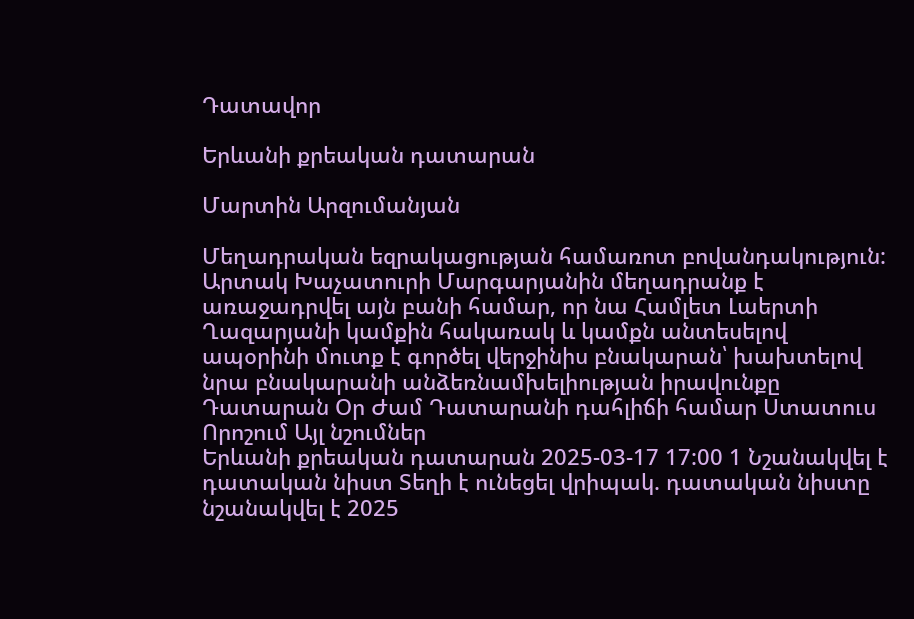Դատավոր

Երևանի քրեական դատարան

Մարտին Արզումանյան

Մեղադրական եզրակացության համառոտ բովանդակություն: Արտակ Խաչատուրի Մարգարյանին մեղադրանք է առաջադրվել այն բանի համար, որ նա Համլետ Լաերտի Ղազարյանի կամքին հակառակ և կամքն անտեսելով ապօրինի մուտք է գործել վերջինիս բնակարան՝ խախտելով նրա բնակարանի անձեռնամխելիության իրավունքը
Դատարան Օր Ժամ Դատարանի դահլիճի համար Ստատուս Որոշում Այլ նշումներ
Երևանի քրեական դատարան 2025-03-17 17:00 1 Նշանակվել է դատական նիստ Տեղի է ունեցել վրիպակ. դատական նիստը նշանակվել է 2025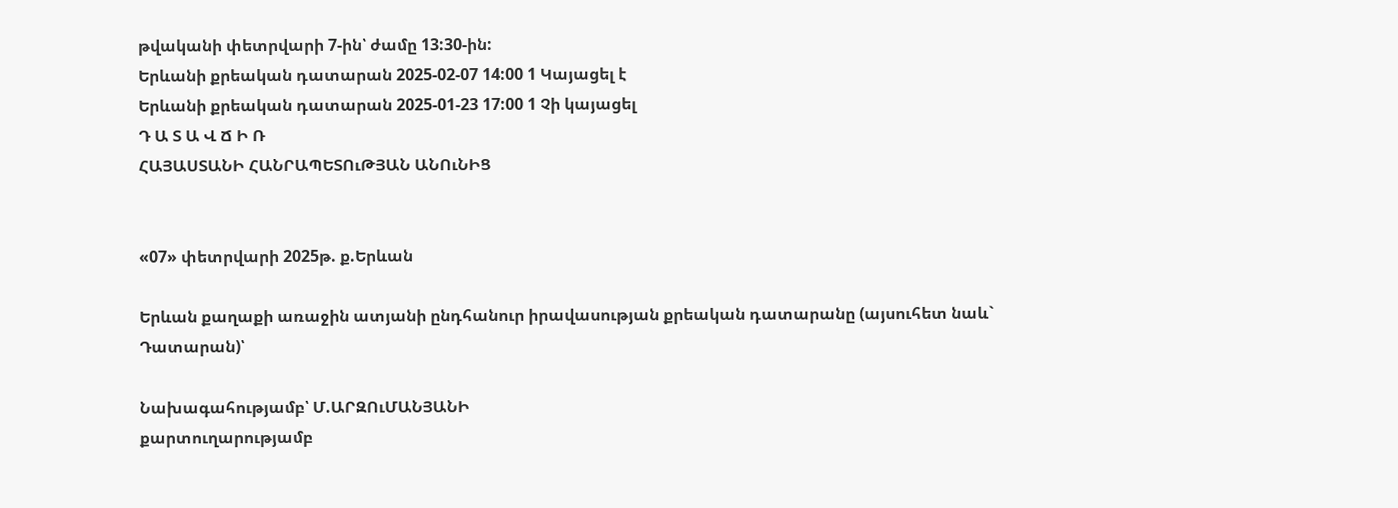թվականի փետրվարի 7-ին՝ ժամը 13:30-ին:
Երևանի քրեական դատարան 2025-02-07 14:00 1 Կայացել է
Երևանի քրեական դատարան 2025-01-23 17:00 1 Չի կայացել
Դ Ա Տ Ա Վ Ճ Ի Ռ
ՀԱՅԱՍՏԱՆԻ ՀԱՆՐԱՊԵՏՈւԹՅԱՆ ԱՆՈւՆԻՑ


«07» փետրվարի 2025թ. ք.Երևան

Երևան քաղաքի առաջին ատյանի ընդհանուր իրավասության քրեական դատարանը (այսուհետ նաև` Դատարան)՝

Նախագահությամբ՝ Մ.ԱՐԶՈւՄԱՆՅԱՆԻ
քարտուղարությամբ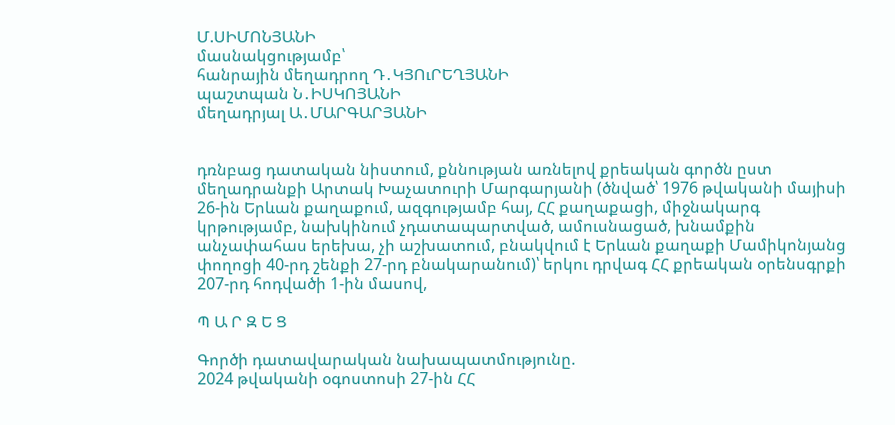Մ.ՍԻՄՈՆՅԱՆԻ
մասնակցությամբ՝
հանրային մեղադրող Դ․ԿՅՈւՐԵՂՅԱՆԻ
պաշտպան Ն․ԻՍԿՈՅԱՆԻ
մեղադրյալ Ա․ՄԱՐԳԱՐՅԱՆԻ


դռնբաց դատական նիստում, քննության առնելով քրեական գործն ըստ մեղադրանքի Արտակ Խաչատուրի Մարգարյանի (ծնված՝ 1976 թվականի մայիսի 26-ին Երևան քաղաքում, ազգությամբ հայ, ՀՀ քաղաքացի, միջնակարգ կրթությամբ, նախկինում չդատապարտված, ամուսնացած, խնամքին անչափահաս երեխա, չի աշխատում, բնակվում է Երևան քաղաքի Մամիկոնյանց փողոցի 40-րդ շենքի 27-րդ բնակարանում)՝ երկու դրվագ ՀՀ քրեական օրենսգրքի 207-րդ հոդվածի 1-ին մասով,

Պ Ա Ր Զ Ե Ց

Գործի դատավարական նախապատմությունը.
2024 թվականի օգոստոսի 27-ին ՀՀ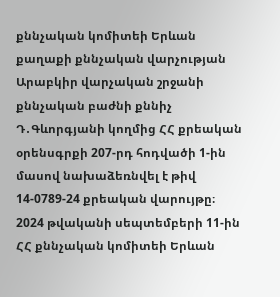քննչական կոմիտեի Երևան քաղաքի քննչական վարչության Արաբկիր վարչական շրջանի քննչական բաժնի քննիչ Դ․Գևորգյանի կողմից ՀՀ քրեական օրենսգրքի 207-րդ հոդվածի 1-ին մասով նախաձեռնվել է թիվ 14-0789-24 քրեական վարույթը։
2024 թվականի սեպտեմբերի 11-ին ՀՀ քննչական կոմիտեի Երևան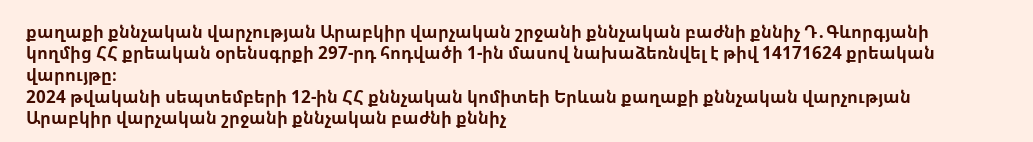քաղաքի քննչական վարչության Արաբկիր վարչական շրջանի քննչական բաժնի քննիչ Դ․Գևորգյանի կողմից ՀՀ քրեական օրենսգրքի 297-րդ հոդվածի 1-ին մասով նախաձեռնվել է թիվ 14171624 քրեական վարույթը։
2024 թվականի սեպտեմբերի 12-ին ՀՀ քննչական կոմիտեի Երևան քաղաքի քննչական վարչության Արաբկիր վարչական շրջանի քննչական բաժնի քննիչ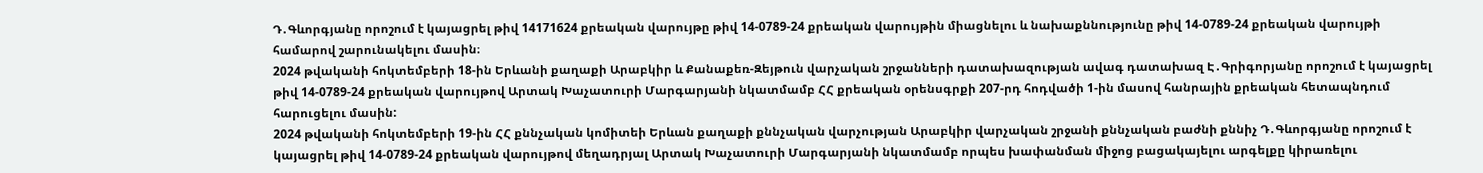Դ․Գևորգյանը որոշում է կայացրել թիվ 14171624 քրեական վարույթը թիվ 14-0789-24 քրեական վարույթին միացնելու և նախաքննությունը թիվ 14-0789-24 քրեական վարույթի համարով շարունակելու մասին։
2024 թվականի հոկտեմբերի 18-ին Երևանի քաղաքի Արաբկիր և Քանաքեռ-Զեյթուն վարչական շրջանների դատախազության ավագ դատախազ Է․Գրիգորյանը որոշում է կայացրել թիվ 14-0789-24 քրեական վարույթով Արտակ Խաչատուրի Մարգարյանի նկատմամբ ՀՀ քրեական օրենսգրքի 207-րդ հոդվածի 1-ին մասով հանրային քրեական հետապնդում հարուցելու մասին:
2024 թվականի հոկտեմբերի 19-ին ՀՀ քննչական կոմիտեի Երևան քաղաքի քննչական վարչության Արաբկիր վարչական շրջանի քննչական բաժնի քննիչ Դ․Գևորգյանը որոշում է կայացրել թիվ 14-0789-24 քրեական վարույթով մեղադրյալ Արտակ Խաչատուրի Մարգարյանի նկատմամբ որպես խափանման միջոց բացակայելու արգելքը կիրառելու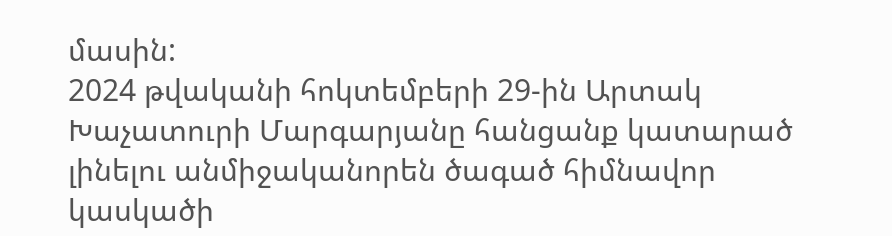մասին:
2024 թվականի հոկտեմբերի 29-ին Արտակ Խաչատուրի Մարգարյանը հանցանք կատարած լինելու անմիջականորեն ծագած հիմնավոր կասկածի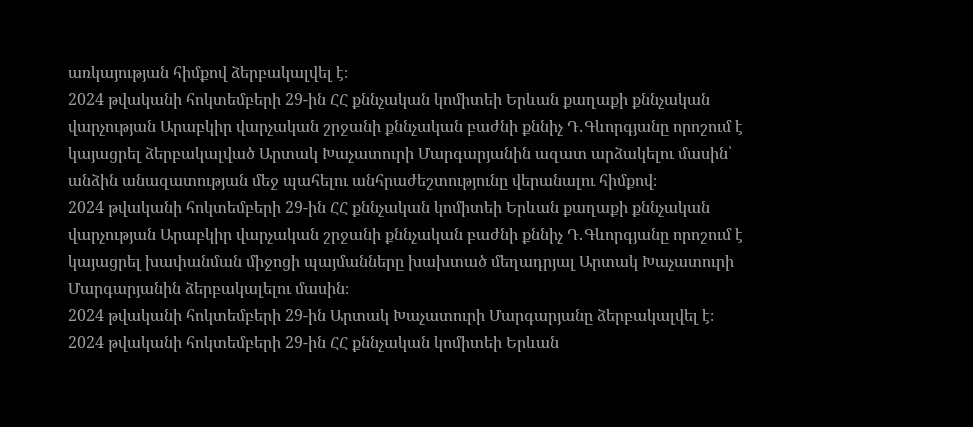առկայության հիմքով ձերբակալվել է։
2024 թվականի հոկտեմբերի 29-ին ՀՀ քննչական կոմիտեի Երևան քաղաքի քննչական վարչության Արաբկիր վարչական շրջանի քննչական բաժնի քննիչ Դ․Գևորգյանը որոշում է կայացրել ձերբակալված Արտակ Խաչատուրի Մարգարյանին ազատ արձակելու մասին՝ անձին անազատության մեջ պահելու անհրաժեշտությունը վերանալու հիմքով։
2024 թվականի հոկտեմբերի 29-ին ՀՀ քննչական կոմիտեի Երևան քաղաքի քննչական վարչության Արաբկիր վարչական շրջանի քննչական բաժնի քննիչ Դ․Գևորգյանը որոշում է կայացրել խափանման միջոցի պայմանները խախտած մեղադրյալ Արտակ Խաչատուրի Մարգարյանին ձերբակալելու մասին։
2024 թվականի հոկտեմբերի 29-ին Արտակ Խաչատուրի Մարգարյանը ձերբակալվել է։
2024 թվականի հոկտեմբերի 29-ին ՀՀ քննչական կոմիտեի Երևան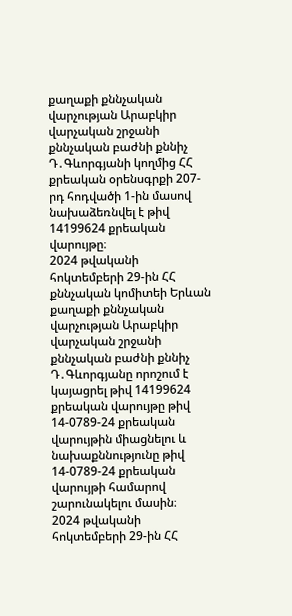քաղաքի քննչական վարչության Արաբկիր վարչական շրջանի քննչական բաժնի քննիչ Դ․Գևորգյանի կողմից ՀՀ քրեական օրենսգրքի 207-րդ հոդվածի 1-ին մասով նախաձեռնվել է թիվ 14199624 քրեական վարույթը։
2024 թվականի հոկտեմբերի 29-ին ՀՀ քննչական կոմիտեի Երևան քաղաքի քննչական վարչության Արաբկիր վարչական շրջանի քննչական բաժնի քննիչ Դ․Գևորգյանը որոշում է կայացրել թիվ 14199624 քրեական վարույթը թիվ 14-0789-24 քրեական վարույթին միացնելու և նախաքննությունը թիվ 14-0789-24 քրեական վարույթի համարով շարունակելու մասին։
2024 թվականի հոկտեմբերի 29-ին ՀՀ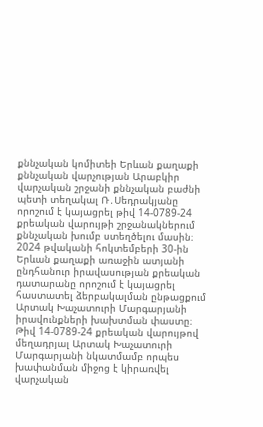քննչական կոմիտեի Երևան քաղաքի քննչական վարչության Արաբկիր վարչական շրջանի քննչական բաժնի պետի տեղակալ Ռ․Սեդրակյանը որոշում է կայացրել թիվ 14-0789-24 քրեական վարույթի շրջանակներում քննչական խումբ ստեղծելու մասին։
2024 թվականի հոկտեմբերի 30-ին Երևան քաղաքի առաջին ատյանի ընդհանուր իրավասության քրեական դատարանը որոշում է կայացրել հաստատել ձերբակալման ընթացքում Արտակ Խաչատուրի Մարգարյանի իրավունքների խախտման փաստը։ Թիվ 14-0789-24 քրեական վարույթով մեղադրյալ Արտակ Խաչատուրի Մարգարյանի նկատմամբ որպես խափանման միջոց է կիրառվել վարչական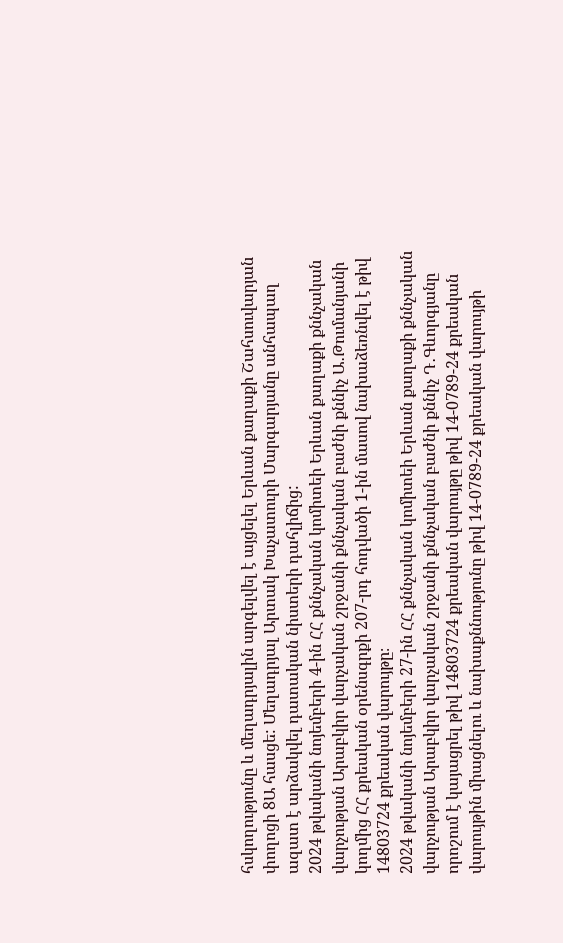հսկողությունը և մեղադրյալին արգելվել է այցելել Երևան քաղաքի Շահսուվարյան փողոցի 8Ա հասցե: Մեղադրյալ Արտակ Խաչատուրի Մարգարյանը անհապաղ ազատ է արձակվել դատական նիստերի դահլիճից:
2024 թվականի նոյեմբերի 4-ին ՀՀ քննչական կոմիտեի Երևան քաղաքի քննչական վարչության Արաբկիր վարչական շրջանի քննչական բաժնի քննիչ Ա․Թումանյանի կողմից ՀՀ քրեական օրենսգրքի 207-րդ հոդվածի 1-ին մասով նախաձեռնվել է թիվ 14803724 քրեական վարույթը։
2024 թվականի նոյեմբերի 27-ին ՀՀ քննչական կոմիտեի Երևան քաղաքի քննչական վարչության Արաբկիր վարչական շրջանի քննչական բաժնի քննիչ Դ․Գևորգյանը որոշում է կայացրել թիվ 14803724 քրեական վարույթը թիվ 14-0789-24 քրեական վարույթին միացնելու և նախաքննությունը թիվ 14-0789-24 քրեական վարույթի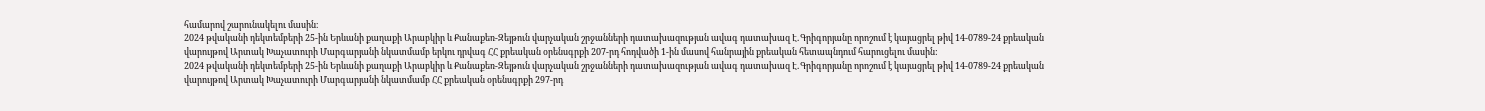համարով շարունակելու մասին։
2024 թվականի դեկտեմբերի 25-ին Երևանի քաղաքի Արաբկիր և Քանաքեռ-Զեյթուն վարչական շրջանների դատախազության ավագ դատախազ Է․Գրիգորյանը որոշում է կայացրել թիվ 14-0789-24 քրեական վարույթով Արտակ Խաչատուրի Մարգարյանի նկատմամբ երկու դրվագ ՀՀ քրեական օրենսգրքի 207-րդ հոդվածի 1-ին մասով հանրային քրեական հետապնդում հարուցելու մասին:
2024 թվականի դեկտեմբերի 25-ին Երևանի քաղաքի Արաբկիր և Քանաքեռ-Զեյթուն վարչական շրջանների դատախազության ավագ դատախազ Է․Գրիգորյանը որոշում է կայացրել թիվ 14-0789-24 քրեական վարույթով Արտակ Խաչատուրի Մարգարյանի նկատմամբ ՀՀ քրեական օրենսգրքի 297-րդ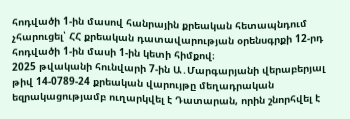հոդվածի 1-ին մասով հանրային քրեական հետապնդում չհարուցել՝ ՀՀ քրեական դատավարության օրենսգրքի 12-րդ հոդվածի 1-ին մասի 1-ին կետի հիմքով։
2025 թվականի հունվարի 7-ին Ա․Մարգարյանի վերաբերյալ թիվ 14-0789-24 քրեական վարույթը մեղադրական եզրակացությամբ ուղարկվել է Դատարան, որին շնորհվել է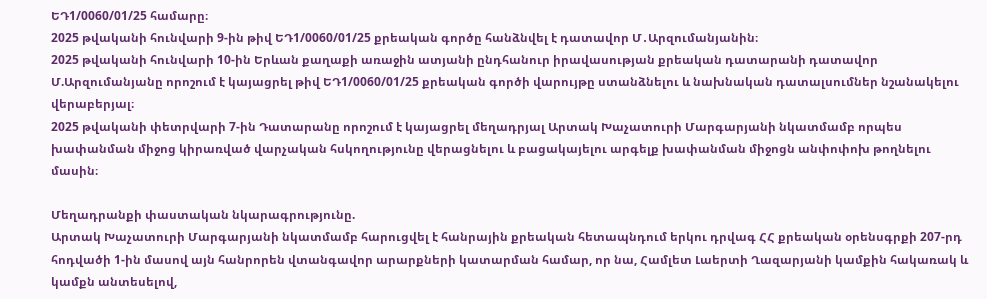ԵԴ1/0060/01/25 համարը։
2025 թվականի հունվարի 9-ին թիվ ԵԴ1/0060/01/25 քրեական գործը հանձնվել է դատավոր Մ․Արզումանյանին։
2025 թվականի հունվարի 10-ին Երևան քաղաքի առաջին ատյանի ընդհանուր իրավասության քրեական դատարանի դատավոր Մ.Արզումանյանը որոշում է կայացրել թիվ ԵԴ1/0060/01/25 քրեական գործի վարույթը ստանձնելու և նախնական դատալսումներ նշանակելու վերաբերյալ։
2025 թվականի փետրվարի 7-ին Դատարանը որոշում է կայացրել մեղադրյալ Արտակ Խաչատուրի Մարգարյանի նկատմամբ որպես խափանման միջոց կիրառված վարչական հսկողությունը վերացնելու և բացակայելու արգելք խափանման միջոցն անփոփոխ թողնելու մասին։

Մեղադրանքի փաստական նկարագրությունը.
Արտակ Խաչատուրի Մարգարյանի նկատմամբ հարուցվել է հանրային քրեական հետապնդում երկու դրվագ ՀՀ քրեական օրենսգրքի 207-րդ հոդվածի 1-ին մասով այն հանրորեն վտանգավոր արարքների կատարման համար, որ նա, Համլետ Լաերտի Ղազարյանի կամքին հակառակ և կամքն անտեսելով,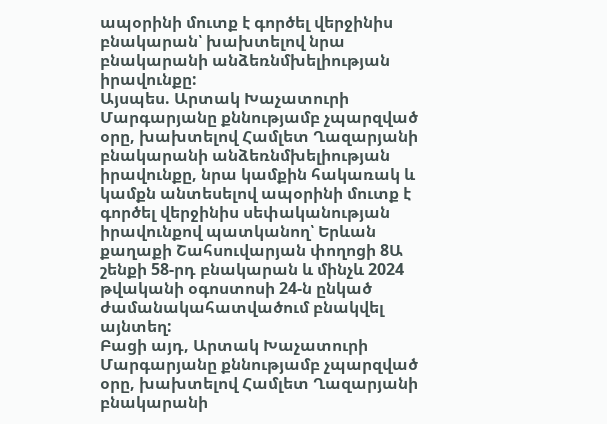ապօրինի մուտք է գործել վերջինիս բնակարան՝ խախտելով նրա բնակարանի անձեռնմխելիության իրավունքը:
Այսպես. Արտակ Խաչատուրի Մարգարյանը քննությամբ չպարզված օրը, խախտելով Համլետ Ղազարյանի բնակարանի անձեռնմխելիության իրավունքը, նրա կամքին հակառակ և կամքն անտեսելով ապօրինի մուտք է գործել վերջինիս սեփականության իրավունքով պատկանող՝ Երևան քաղաքի Շահսուվարյան փողոցի 8Ա շենքի 58-րդ բնակարան և մինչև 2024 թվականի օգոստոսի 24-ն ընկած ժամանակահատվածում բնակվել այնտեղ:
Բացի այդ, Արտակ Խաչատուրի Մարգարյանը քննությամբ չպարզված օրը, խախտելով Համլետ Ղազարյանի բնակարանի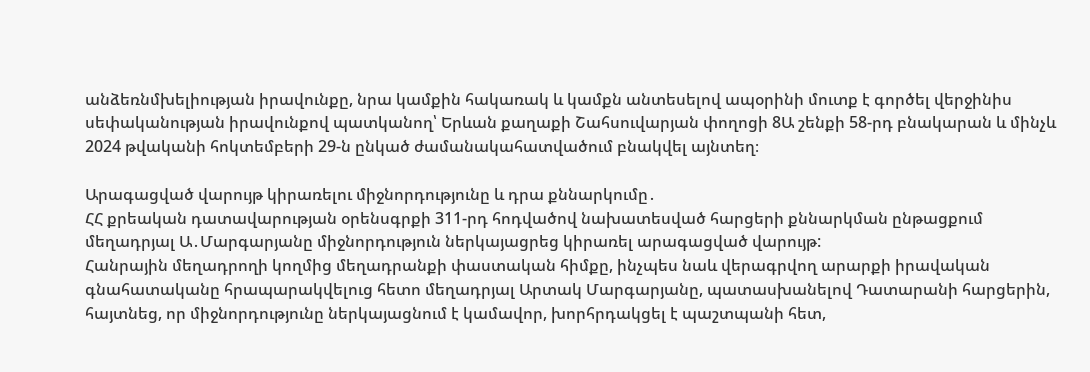անձեռնմխելիության իրավունքը, նրա կամքին հակառակ և կամքն անտեսելով ապօրինի մուտք է գործել վերջինիս սեփականության իրավունքով պատկանող՝ Երևան քաղաքի Շահսուվարյան փողոցի 8Ա շենքի 58-րդ բնակարան և մինչև 2024 թվականի հոկտեմբերի 29-ն ընկած ժամանակահատվածում բնակվել այնտեղ։

Արագացված վարույթ կիրառելու միջնորդությունը և դրա քննարկումը․
ՀՀ քրեական դատավարության օրենսգրքի 311-րդ հոդվածով նախատեսված հարցերի քննարկման ընթացքում մեղադրյալ Ա․Մարգարյանը միջնորդություն ներկայացրեց կիրառել արագացված վարույթ:
Հանրային մեղադրողի կողմից մեղադրանքի փաստական հիմքը, ինչպես նաև վերագրվող արարքի իրավական գնահատականը հրապարակվելուց հետո մեղադրյալ Արտակ Մարգարյանը, պատասխանելով Դատարանի հարցերին, հայտնեց, որ միջնորդությունը ներկայացնում է կամավոր, խորհրդակցել է պաշտպանի հետ,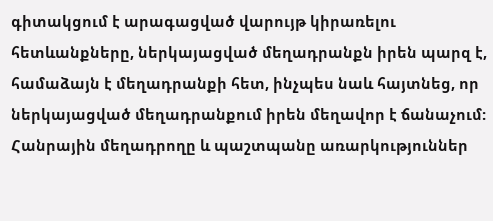գիտակցում է արագացված վարույթ կիրառելու հետևանքները, ներկայացված մեղադրանքն իրեն պարզ է, համաձայն է մեղադրանքի հետ, ինչպես նաև հայտնեց, որ ներկայացված մեղադրանքում իրեն մեղավոր է ճանաչում:
Հանրային մեղադրողը և պաշտպանը առարկություններ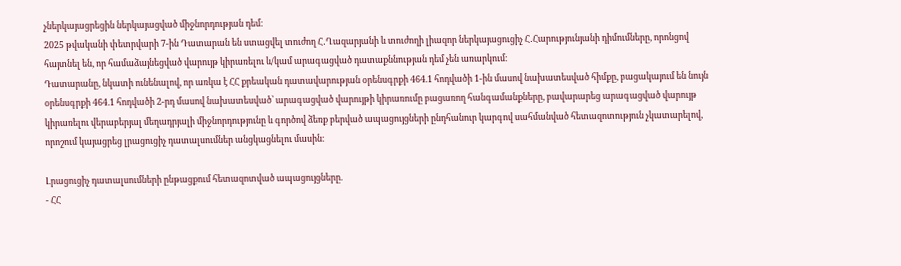չներկայացրեցին ներկայացված միջնորդության դեմ։
2025 թվականի փետրվարի 7-ին Դատարան են ստացվել տուժող Հ․Ղազարյանի և տուժողի լիազոր ներկայացուցիչ Հ․Հարությունյանի դիմումները, որոնցով հայտնել են, որ համաձայնեցված վարույթ կիրառելու և/կամ արագացված դատաքննության դեմ չեն առարկում։
Դատարանը, նկատի ունենալով, որ առկա է ՀՀ քրեական դատավարության օրենսգրքի 464.1 հոդվածի 1-ին մասով նախատեսված հիմքը, բացակայում են նույն օրենսգրքի 464.1 հոդվածի 2-րդ մասով նախատեսված՝ արագացված վարույթի կիրառումը բացառող հանգամանքները, բավարարեց արագացված վարույթ կիրառելու վերաբերյալ մեղադրյալի միջնորդությունը և գործով ձեռք բերված ապացույցների ընդհանուր կարգով սահմանված հետազոտություն չկատարելով, որոշում կայացրեց լրացուցիչ դատալսումներ անցկացնելու մասին։

Լրացուցիչ դատալսումների ընթացքում հետազոտված ապացույցները.
- ՀՀ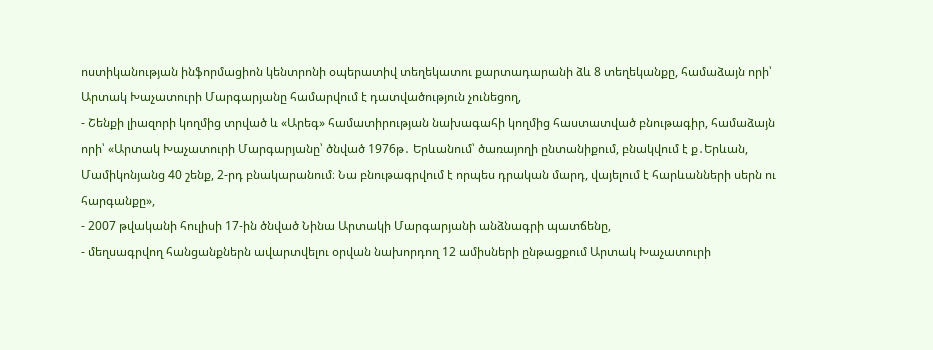ոստիկանության ինֆորմացիոն կենտրոնի օպերատիվ տեղեկատու քարտադարանի ձև 8 տեղեկանքը, համաձայն որի՝ Արտակ Խաչատուրի Մարգարյանը համարվում է դատվածություն չունեցող,
- Շենքի լիազորի կողմից տրված և «Արեգ» համատիրության նախագահի կողմից հաստատված բնութագիր, համաձայն որի՝ «Արտակ Խաչատուրի Մարգարյանը՝ ծնված 1976թ․ Երևանում՝ ծառայողի ընտանիքում, բնակվում է ք․Երևան, Մամիկոնյանց 40 շենք, 2-րդ բնակարանում։ Նա բնութագրվում է որպես դրական մարդ, վայելում է հարևանների սերն ու հարգանքը»,
- 2007 թվականի հուլիսի 17-ին ծնված Նինա Արտակի Մարգարյանի անձնագրի պատճենը,
- մեղսագրվող հանցանքներն ավարտվելու օրվան նախորդող 12 ամիսների ընթացքում Արտակ Խաչատուրի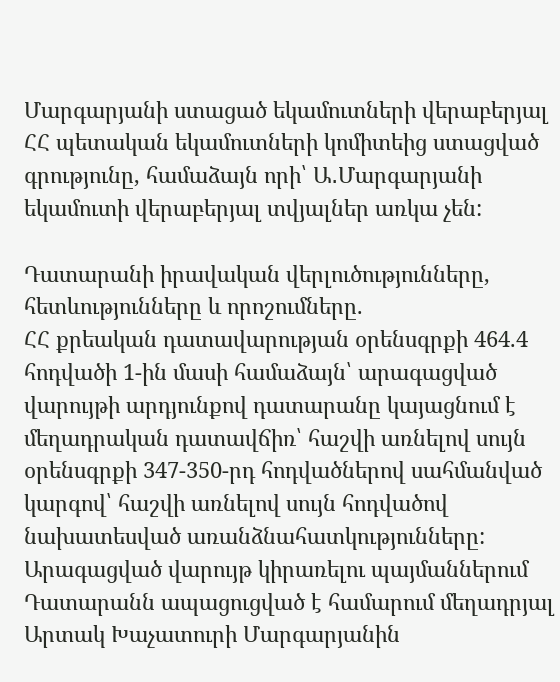Մարգարյանի ստացած եկամուտների վերաբերյալ ՀՀ պետական եկամուտների կոմիտեից ստացված գրությունը, համաձայն որի՝ Ա․Մարգարյանի եկամուտի վերաբերյալ տվյալներ առկա չեն:

Դատարանի իրավական վերլուծությունները, հետևությունները և որոշումները.
ՀՀ քրեական դատավարության օրենսգրքի 464.4 հոդվածի 1-ին մասի համաձայն՝ արագացված վարույթի արդյունքով դատարանը կայացնում է մեղադրական դատավճիռ՝ հաշվի առնելով սույն օրենսգրքի 347-350-րդ հոդվածներով սահմանված կարգով՝ հաշվի առնելով սույն հոդվածով նախատեսված առանձնահատկությունները:
Արագացված վարույթ կիրառելու պայմաններում Դատարանն ապացուցված է համարում մեղադրյալ Արտակ Խաչատուրի Մարգարյանին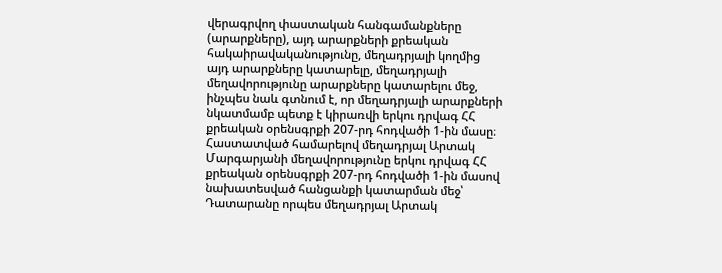վերագրվող փաստական հանգամանքները (արարքները), այդ արարքների քրեական հակաիրավականությունը, մեղադրյալի կողմից այդ արարքները կատարելը, մեղադրյալի մեղավորությունը արարքները կատարելու մեջ, ինչպես նաև գտնում է, որ մեղադրյալի արարքների նկատմամբ պետք է կիրառվի երկու դրվագ ՀՀ քրեական օրենսգրքի 207-րդ հոդվածի 1-ին մասը։
Հաստատված համարելով մեղադրյալ Արտակ Մարգարյանի մեղավորությունը երկու դրվագ ՀՀ քրեական օրենսգրքի 207-րդ հոդվածի 1-ին մասով նախատեսված հանցանքի կատարման մեջ՝ Դատարանը որպես մեղադրյալ Արտակ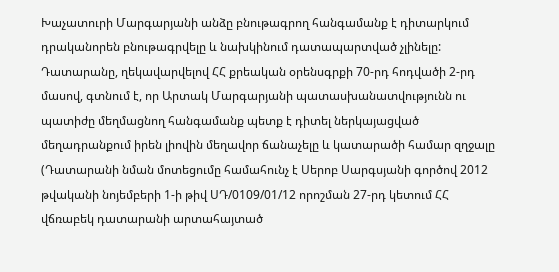Խաչատուրի Մարգարյանի անձը բնութագրող հանգամանք է դիտարկում դրականորեն բնութագրվելը և նախկինում դատապարտված չլինելը:
Դատարանը, ղեկավարվելով ՀՀ քրեական օրենսգրքի 70-րդ հոդվածի 2-րդ մասով, գտնում է, որ Արտակ Մարգարյանի պատասխանատվությունն ու պատիժը մեղմացնող հանգամանք պետք է դիտել ներկայացված մեղադրանքում իրեն լիովին մեղավոր ճանաչելը և կատարածի համար զղջալը (Դատարանի նման մոտեցումը համահունչ է Սերոբ Սարգսյանի գործով 2012 թվականի նոյեմբերի 1-ի թիվ ՍԴ/0109/01/12 որոշման 27-րդ կետում ՀՀ վճռաբեկ դատարանի արտահայտած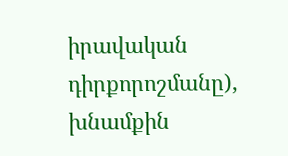իրավական դիրքորոշմանը), խնամքին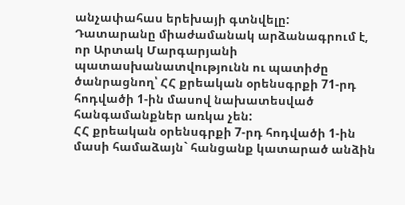անչափահաս երեխայի գտնվելը:
Դատարանը միաժամանակ արձանագրում է, որ Արտակ Մարգարյանի պատասխանատվությունն ու պատիժը ծանրացնող՝ ՀՀ քրեական օրենսգրքի 71-րդ հոդվածի 1-ին մասով նախատեսված հանգամանքներ առկա չեն:
ՀՀ քրեական օրենսգրքի 7-րդ հոդվածի 1-ին մասի համաձայն` հանցանք կատարած անձին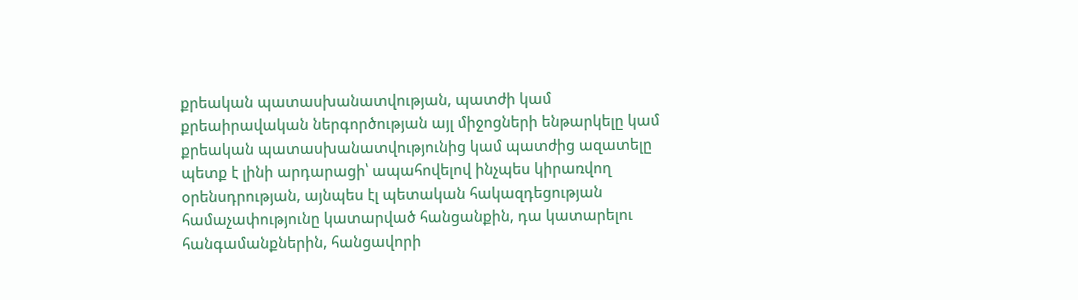քրեական պատասխանատվության, պատժի կամ քրեաիրավական ներգործության այլ միջոցների ենթարկելը կամ քրեական պատասխանատվությունից կամ պատժից ազատելը պետք է լինի արդարացի՝ ապահովելով ինչպես կիրառվող օրենսդրության, այնպես էլ պետական հակազդեցության համաչափությունը կատարված հանցանքին, դա կատարելու հանգամանքներին, հանցավորի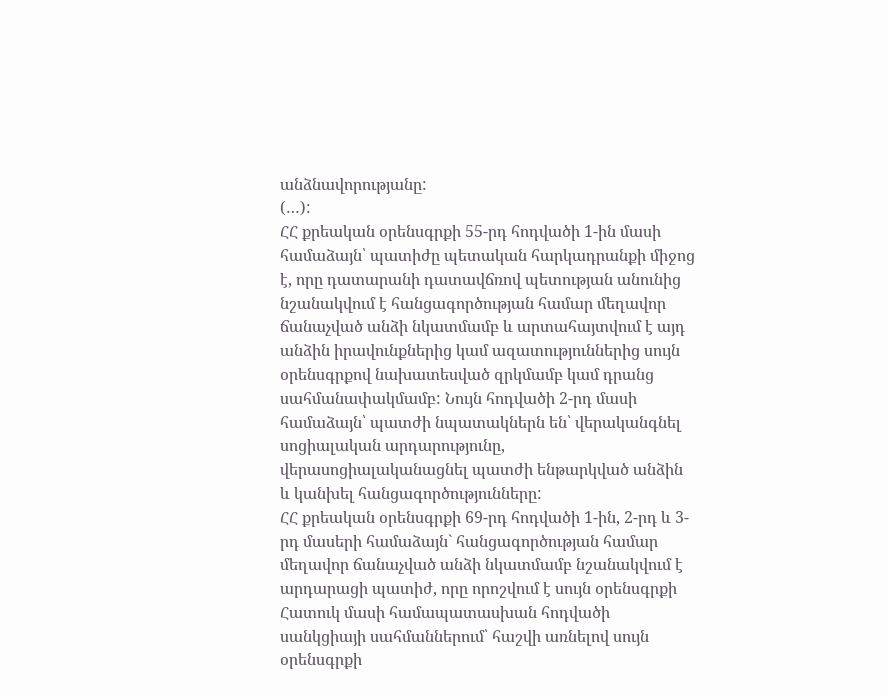անձնավորությանը:
(…):
ՀՀ քրեական օրենսգրքի 55-րդ հոդվածի 1-ին մասի համաձայն՝ պատիժը պետական հարկադրանքի միջոց է, որը դատարանի դատավճռով պետության անունից նշանակվում է հանցագործության համար մեղավոր ճանաչված անձի նկատմամբ և արտահայտվում է այդ անձին իրավունքներից կամ ազատություններից սույն օրենսգրքով նախատեսված զրկմամբ կամ դրանց սահմանափակմամբ: Նույն հոդվածի 2-րդ մասի համաձայն՝ պատժի նպատակներն են՝ վերականգնել սոցիալական արդարությունը, վերասոցիալականացնել պատժի ենթարկված անձին և կանխել հանցագործությունները:
ՀՀ քրեական օրենսգրքի 69-րդ հոդվածի 1-ին, 2-րդ և 3-րդ մասերի համաձայն` հանցագործության համար մեղավոր ճանաչված անձի նկատմամբ նշանակվում է արդարացի պատիժ, որը որոշվում է սույն օրենսգրքի Հատուկ մասի համապատասխան հոդվածի սանկցիայի սահմաններում՝ հաշվի առնելով սույն օրենսգրքի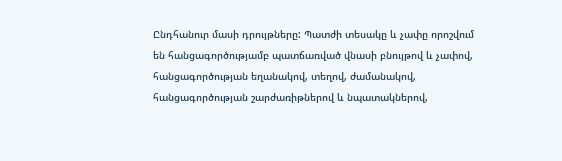Ընդհանուր մասի դրույթները: Պատժի տեսակը և չափը որոշվում են հանցագործությամբ պատճառված վնասի բնույթով և չափով, հանցագործության եղանակով, տեղով, ժամանակով, հանցագործության շարժառիթներով և նպատակներով,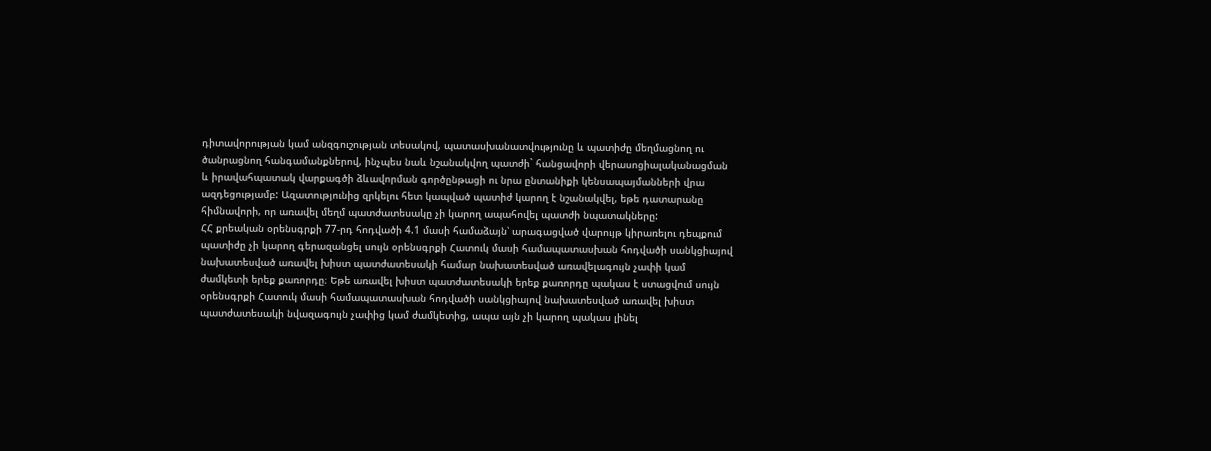դիտավորության կամ անզգուշության տեսակով, պատասխանատվությունը և պատիժը մեղմացնող ու ծանրացնող հանգամանքներով, ինչպես նաև նշանակվող պատժի` հանցավորի վերասոցիալականացման և իրավահպատակ վարքագծի ձևավորման գործընթացի ու նրա ընտանիքի կենսապայմանների վրա ազդեցությամբ: Ազատությունից զրկելու հետ կապված պատիժ կարող է նշանակվել, եթե դատարանը հիմնավորի, որ առավել մեղմ պատժատեսակը չի կարող ապահովել պատժի նպատակները:
ՀՀ քրեական օրենսգրքի 77-րդ հոդվածի 4.1 մասի համաձայն՝ արագացված վարույթ կիրառելու դեպքում պատիժը չի կարող գերազանցել սույն օրենսգրքի Հատուկ մասի համապատասխան հոդվածի սանկցիայով նախատեսված առավել խիստ պատժատեսակի համար նախատեսված առավելագույն չափի կամ ժամկետի երեք քառորդը։ Եթե առավել խիստ պատժատեսակի երեք քառորդը պակաս է ստացվում սույն օրենսգրքի Հատուկ մասի համապատասխան հոդվածի սանկցիայով նախատեսված առավել խիստ պատժատեսակի նվազագույն չափից կամ ժամկետից, ապա այն չի կարող պակաս լինել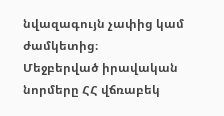նվազագույն չափից կամ ժամկետից։
Մեջբերված իրավական նորմերը ՀՀ վճռաբեկ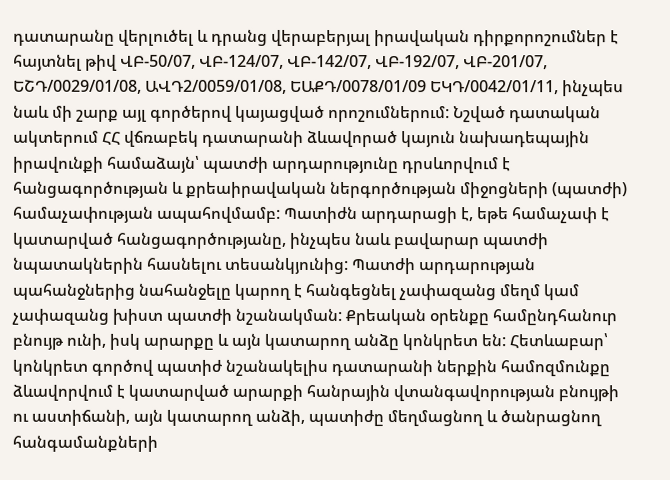դատարանը վերլուծել և դրանց վերաբերյալ իրավական դիրքորոշումներ է հայտնել թիվ ՎԲ-50/07, ՎԲ-124/07, ՎԲ-142/07, ՎԲ-192/07, ՎԲ-201/07, ԵՇԴ/0029/01/08, ԱՎԴ2/0059/01/08, ԵԱՔԴ/0078/01/09 ԵԿԴ/0042/01/11, ինչպես նաև մի շարք այլ գործերով կայացված որոշումներում: Նշված դատական ակտերում ՀՀ վճռաբեկ դատարանի ձևավորած կայուն նախադեպային իրավունքի համաձայն՝ պատժի արդարությունը դրսևորվում է հանցագործության և քրեաիրավական ներգործության միջոցների (պատժի) համաչափության ապահովմամբ: Պատիժն արդարացի է, եթե համաչափ է կատարված հանցագործությանը, ինչպես նաև բավարար պատժի նպատակներին հասնելու տեսանկյունից: Պատժի արդարության պահանջներից նահանջելը կարող է հանգեցնել չափազանց մեղմ կամ չափազանց խիստ պատժի նշանակման: Քրեական օրենքը համընդհանուր բնույթ ունի, իսկ արարքը և այն կատարող անձը կոնկրետ են: Հետևաբար՝ կոնկրետ գործով պատիժ նշանակելիս դատարանի ներքին համոզմունքը ձևավորվում է կատարված արարքի հանրային վտանգավորության բնույթի ու աստիճանի, այն կատարող անձի, պատիժը մեղմացնող և ծանրացնող հանգամանքների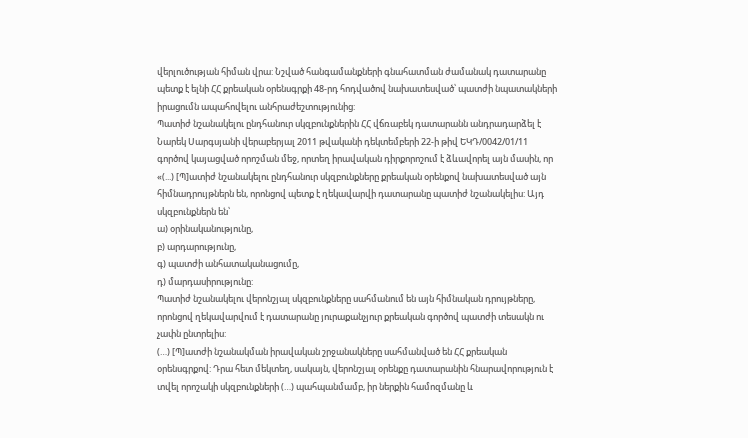վերլուծության հիման վրա: Նշված հանգամանքների գնահատման ժամանակ դատարանը պետք է ելնի ՀՀ քրեական օրենսգրքի 48-րդ հոդվածով նախատեսված՝ պատժի նպատակների իրացումն ապահովելու անհրաժեշտությունից:
Պատիժ նշանակելու ընդհանուր սկզբունքներին ՀՀ վճռաբեկ դատարանն անդրադարձել է Նարեկ Սարգսյանի վերաբերյալ 2011 թվականի դեկտեմբերի 22-ի թիվ ԵԿԴ/0042/01/11 գործով կայացված որոշման մեջ, որտեղ իրավական դիրքորոշում է ձևավորել այն մասին, որ «(...) [Պ]ատիժ նշանակելու ընդհանուր սկզբունքները քրեական օրենքով նախատեսված այն հիմնադրույթներն են, որոնցով պետք է ղեկավարվի դատարանը պատիժ նշանակելիս: Այդ սկզբունքներն են՝
ա) օրինականությունը,
բ) արդարությունը,
գ) պատժի անհատականացումը,
դ) մարդասիրությունը:
Պատիժ նշանակելու վերոնշյալ սկզբունքները սահմանում են այն հիմնական դրույթները, որոնցով ղեկավարվում է դատարանը յուրաքանչյուր քրեական գործով պատժի տեսակն ու չափն ընտրելիս:
(…) [Պ]ատժի նշանակման իրավական շրջանակները սահմանված են ՀՀ քրեական օրենսգրքով: Դրա հետ մեկտեղ, սակայն, վերոնշյալ օրենքը դատարանին հնարավորություն է տվել որոշակի սկզբունքների (…) պահպանմամբ, իր ներքին համոզմանը և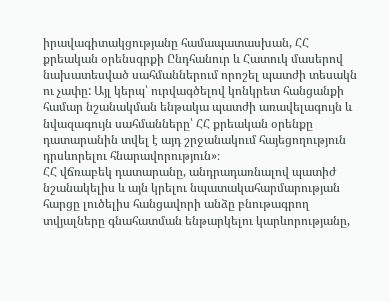իրավագիտակցությանը համապատասխան, ՀՀ քրեական օրենսգրքի Ընդհանուր և Հատուկ մասերով նախատեսված սահմաններում որոշել պատժի տեսակն ու չափը: Այլ կերպ՝ ուրվագծելով կոնկրետ հանցանքի համար նշանակման ենթակա պատժի առավելագույն և նվազագույն սահմանները՝ ՀՀ քրեական օրենքը դատարանին տվել է այդ շրջանակում հայեցողություն դրսևորելու հնարավորություն»։
ՀՀ վճռաբեկ դատարանը, անդրադառնալով պատիժ նշանակելիս և այն կրելու նպատակահարմարության հարցը լուծելիս հանցավորի անձը բնութագրող տվյալները գնահատման ենթարկելու կարևորությանը,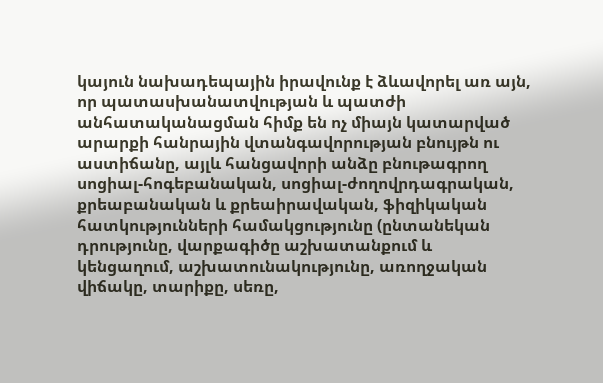կայուն նախադեպային իրավունք է ձևավորել առ այն, որ պատասխանատվության և պատժի անհատականացման հիմք են ոչ միայն կատարված արարքի հանրային վտանգավորության բնույթն ու աստիճանը, այլև հանցավորի անձը բնութագրող սոցիալ-հոգեբանական, սոցիալ-ժողովրդագրական, քրեաբանական և քրեաիրավական, ֆիզիկական հատկությունների համակցությունը (ընտանեկան դրությունը, վարքագիծը աշխատանքում և կենցաղում, աշխատունակությունը, առողջական վիճակը, տարիքը, սեռը,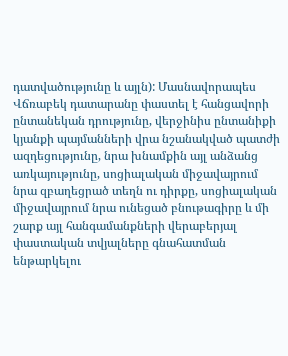դատվածությունը և այլն): Մասնավորապես Վճռաբեկ դատարանը փաստել է հանցավորի ընտանեկան դրությունը, վերջինիս ընտանիքի կյանքի պայմանների վրա նշանակված պատժի ազդեցությունը, նրա խնամքին այլ անձանց առկայությունը, սոցիալական միջավայրում նրա զբաղեցրած տեղն ու դիրքը, սոցիալական միջավայրում նրա ունեցած բնութագիրը և մի շարք այլ հանգամանքների վերաբերյալ փաստական տվյալները գնահատման ենթարկելու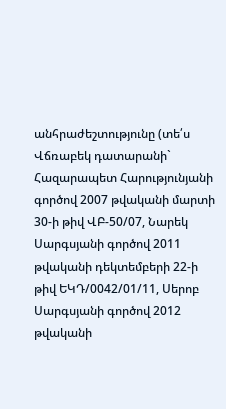անհրաժեշտությունը (տե՛ս Վճռաբեկ դատարանի` Հազարապետ Հարությունյանի գործով 2007 թվականի մարտի 30-ի թիվ ՎԲ-50/07, Նարեկ Սարգսյանի գործով 2011 թվականի դեկտեմբերի 22-ի թիվ ԵԿԴ/0042/01/11, Սերոբ Սարգսյանի գործով 2012 թվականի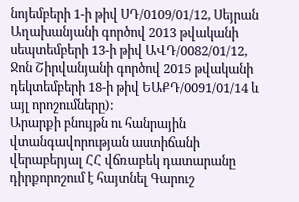նոյեմբերի 1-ի թիվ ՍԴ/0109/01/12, Սեյրան Աղախանյանի գործով 2013 թվականի սեպտեմբերի 13-ի թիվ ԱՎԴ/0082/01/12, Ջոն Շիրվանյանի գործով 2015 թվականի դեկտեմբերի 18-ի թիվ ԵԱՔԴ/0091/01/14 և այլ որոշումները):
Արարքի բնույթն ու հանրային վտանգավորության աստիճանի վերաբերյալ ՀՀ վճռաբեկ դատարանը դիրքորոշում է հայտնել Գարուշ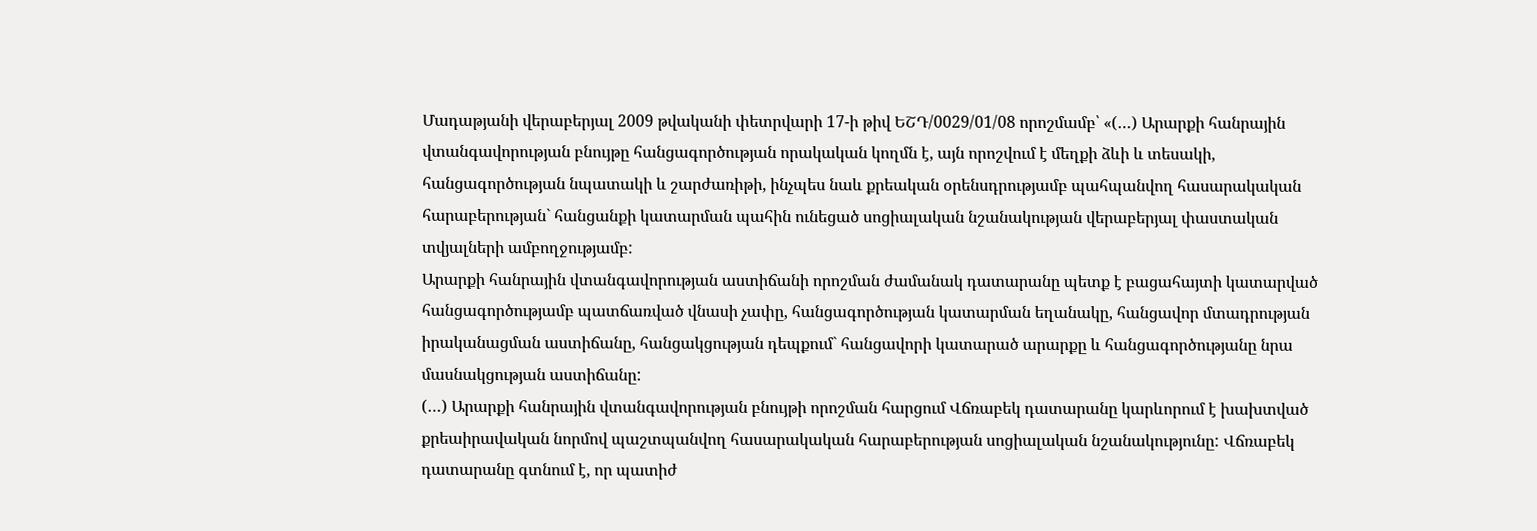Մադաթյանի վերաբերյալ 2009 թվականի փետրվարի 17-ի թիվ ԵՇԴ/0029/01/08 որոշմամբ՝ «(…) Արարքի հանրային վտանգավորության բնույթը հանցագործության որակական կողմն է, այն որոշվում է մեղքի ձևի և տեսակի, հանցագործության նպատակի և շարժառիթի, ինչպես նաև քրեական օրենսդրությամբ պահպանվող հասարակական հարաբերության` հանցանքի կատարման պահին ունեցած սոցիալական նշանակության վերաբերյալ փաստական տվյալների ամբողջությամբ:
Արարքի հանրային վտանգավորության աստիճանի որոշման ժամանակ դատարանը պետք է բացահայտի կատարված հանցագործությամբ պատճառված վնասի չափը, հանցագործության կատարման եղանակը, հանցավոր մտադրության իրականացման աստիճանը, հանցակցության դեպքում` հանցավորի կատարած արարքը և հանցագործությանը նրա մասնակցության աստիճանը:
(…) Արարքի հանրային վտանգավորության բնույթի որոշման հարցում Վճռաբեկ դատարանը կարևորում է խախտված քրեաիրավական նորմով պաշտպանվող հասարակական հարաբերության սոցիալական նշանակությունը: Վճռաբեկ դատարանը գտնում է, որ պատիժ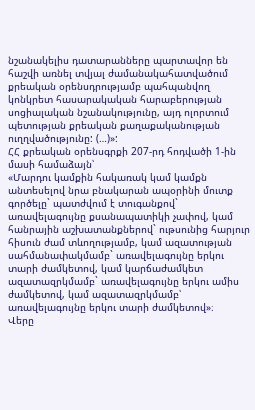նշանակելիս դատարանները պարտավոր են հաշվի առնել տվյալ ժամանակահատվածում քրեական օրենսդրությամբ պահպանվող կոնկրետ հասարակական հարաբերության սոցիալական նշանակությունը, այդ ոլորտում պետության քրեական քաղաքականության ուղղվածությունը: (…)»:
ՀՀ քրեական օրենսգրքի 207-րդ հոդվածի 1-ին մասի համաձայն՝
«Մարդու կամքին հակառակ կամ կամքն անտեսելով նրա բնակարան ապօրինի մուտք գործելը` պատժվում է տուգանքով` առավելագույնը քսանապատիկի չափով, կամ հանրային աշխատանքներով` ութսունից հարյուր հիսուն ժամ տևողությամբ, կամ ազատության սահմանափակմամբ` առավելագույնը երկու տարի ժամկետով, կամ կարճաժամկետ ազատազրկմամբ` առավելագույնը երկու ամիս ժամկետով, կամ ազատազրկմամբ՝ առավելագույնը երկու տարի ժամկետով»։
Վերը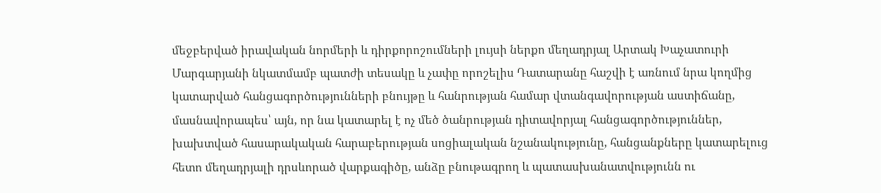մեջբերված իրավական նորմերի և դիրքորոշումների լույսի ներքո մեղադրյալ Արտակ Խաչատուրի Մարգարյանի նկատմամբ պատժի տեսակը և չափը որոշելիս Դատարանը հաշվի է առնում նրա կողմից կատարված հանցագործությունների բնույթը և հանրության համար վտանգավորության աստիճանը, մասնավորապես՝ այն, որ նա կատարել է ոչ մեծ ծանրության դիտավորյալ հանցագործություններ, խախտված հասարակական հարաբերության սոցիալական նշանակությունը, հանցանքները կատարելուց հետո մեղադրյալի դրսևորած վարքագիծը, անձը բնութագրող և պատասխանատվությունն ու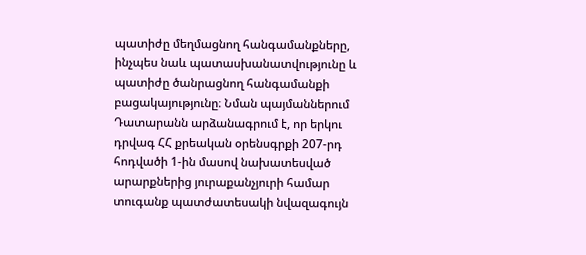պատիժը մեղմացնող հանգամանքները, ինչպես նաև պատասխանատվությունը և պատիժը ծանրացնող հանգամանքի բացակայությունը։ Նման պայմաններում Դատարանն արձանագրում է, որ երկու դրվագ ՀՀ քրեական օրենսգրքի 207-րդ հոդվածի 1-ին մասով նախատեսված արարքներից յուրաքանչյուրի համար տուգանք պատժատեսակի նվազագույն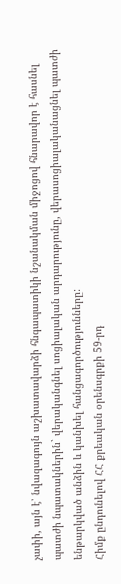չափի, այն է՝ նվազագույն աշխատավարձի հնգապատիկի նշանակման միջոցով հնարավոր է հասնել պատժի նպատակներին` վերականգնել սոցիալական արդարությունը, վերասոցիալականացնել պատժի ենթարկված անձին և կանխել հանցագործությունները:
Հիմք ընդունելով ՀՀ քրեական օրենսգրքի 59-րդ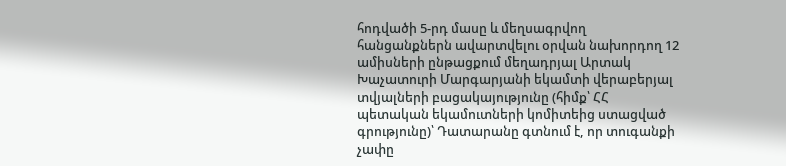հոդվածի 5-րդ մասը և մեղսագրվող հանցանքներն ավարտվելու օրվան նախորդող 12 ամիսների ընթացքում մեղադրյալ Արտակ Խաչատուրի Մարգարյանի եկամտի վերաբերյալ տվյալների բացակայությունը (հիմք՝ ՀՀ պետական եկամուտների կոմիտեից ստացված գրությունը)՝ Դատարանը գտնում է, որ տուգանքի չափը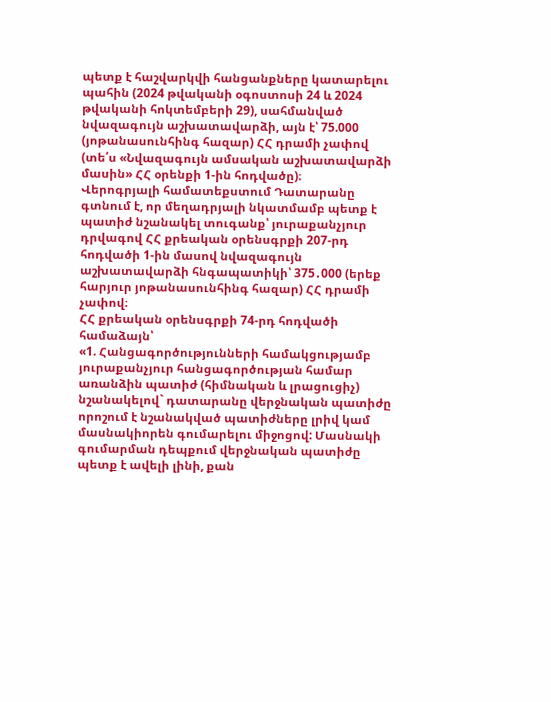պետք է հաշվարկվի հանցանքները կատարելու պահին (2024 թվականի օգոստոսի 24 և 2024 թվականի հոկտեմբերի 29), սահմանված նվազագույն աշխատավարձի, այն է՝ 75.000 (յոթանասունհինգ հազար) ՀՀ դրամի չափով (տե՛ս «Նվազագույն ամսական աշխատավարձի մասին» ՀՀ օրենքի 1-ին հոդվածը)։
Վերոգրյալի համատեքստում Դատարանը գտնում է, որ մեղադրյալի նկատմամբ պետք է պատիժ նշանակել տուգանք՝ յուրաքանչյուր դրվագով ՀՀ քրեական օրենսգրքի 207-րդ հոդվածի 1-ին մասով նվազագույն աշխատավարձի հնգապատիկի՝ 375․000 (երեք հարյուր յոթանասունհինգ հազար) ՀՀ դրամի չափով։
ՀՀ քրեական օրենսգրքի 74-րդ հոդվածի համաձայն՝
«1. Հանցագործությունների համակցությամբ յուրաքանչյուր հանցագործության համար առանձին պատիժ (հիմնական և լրացուցիչ) նշանակելով` դատարանը վերջնական պատիժը որոշում է նշանակված պատիժները լրիվ կամ մասնակիորեն գումարելու միջոցով: Մասնակի գումարման դեպքում վերջնական պատիժը պետք է ավելի լինի, քան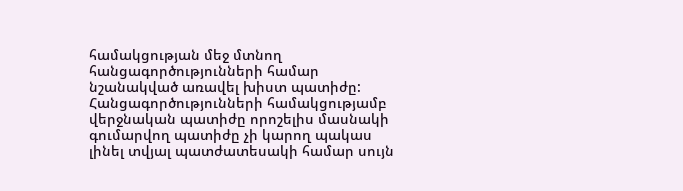համակցության մեջ մտնող հանցագործությունների համար նշանակված առավել խիստ պատիժը: Հանցագործությունների համակցությամբ վերջնական պատիժը որոշելիս մասնակի գումարվող պատիժը չի կարող պակաս լինել տվյալ պատժատեսակի համար սույն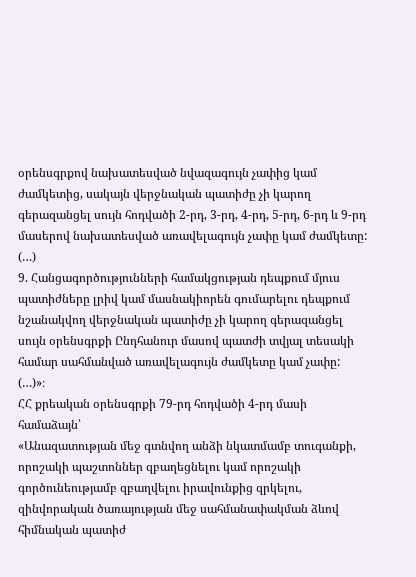օրենսգրքով նախատեսված նվազագույն չափից կամ ժամկետից, սակայն վերջնական պատիժը չի կարող գերազանցել սույն հոդվածի 2-րդ, 3-րդ, 4-րդ, 5-րդ, 6-րդ և 9-րդ մասերով նախատեսված առավելագույն չափը կամ ժամկետը:
(…)
9. Հանցագործությունների համակցության դեպքում մյուս պատիժները լրիվ կամ մասնակիորեն գումարելու դեպքում նշանակվող վերջնական պատիժը չի կարող գերազանցել սույն օրենսգրքի Ընդհանուր մասով պատժի տվյալ տեսակի համար սահմանված առավելագույն ժամկետը կամ չափը:
(…)»։
ՀՀ քրեական օրենսգրքի 79-րդ հոդվածի 4-րդ մասի համաձայն՝
«Անազատության մեջ գտնվող անձի նկատմամբ տուգանքի, որոշակի պաշտոններ զբաղեցնելու կամ որոշակի գործունեությամբ զբաղվելու իրավունքից զրկելու, զինվորական ծառայության մեջ սահմանափակման ձևով հիմնական պատիժ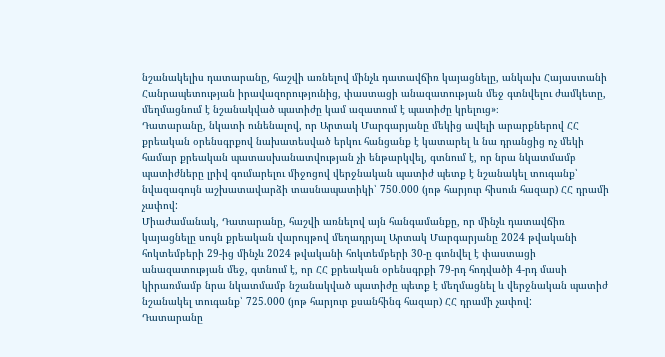նշանակելիս դատարանը, հաշվի առնելով մինչև դատավճիռ կայացնելը, անկախ Հայաստանի Հանրապետության իրավազորությունից, փաստացի անազատության մեջ գտնվելու ժամկետը, մեղմացնում է նշանակված պատիժը կամ ազատում է պատիժը կրելուց»։
Դատարանը, նկատի ունենալով, որ Արտակ Մարգարյանը մեկից ավելի արարքներով ՀՀ քրեական օրենսգրքով նախատեսված երկու հանցանք է կատարել և նա դրանցից ոչ մեկի համար քրեական պատասխանատվության չի ենթարկվել, գտնում է, որ նրա նկատմամբ պատիժները լրիվ գումարելու միջոցով վերջնական պատիժ պետք է նշանակել տուգանք՝ նվազագույն աշխատավարձի տասնապատիկի՝ 750․000 (յոթ հարյուր հիսուն հազար) ՀՀ դրամի չափով:
Միաժամանակ, Դատարանը, հաշվի առնելով այն հանգամանքը, որ մինչև դատավճիռ կայացնելը սույն քրեական վարույթով մեղադրյալ Արտակ Մարգարյանը 2024 թվականի հոկտեմբերի 29-ից մինչև 2024 թվականի հոկտեմբերի 30-ը գտնվել է փաստացի անազատության մեջ, գտնում է, որ ՀՀ քրեական օրենսգրքի 79-րդ հոդվածի 4-րդ մասի կիրառմամբ նրա նկատմամբ նշանակված պատիժը պետք է մեղմացնել և վերջնական պատիժ նշանակել տուգանք՝ 725.000 (յոթ հարյուր քսանհինգ հազար) ՀՀ դրամի չափով:
Դատարանը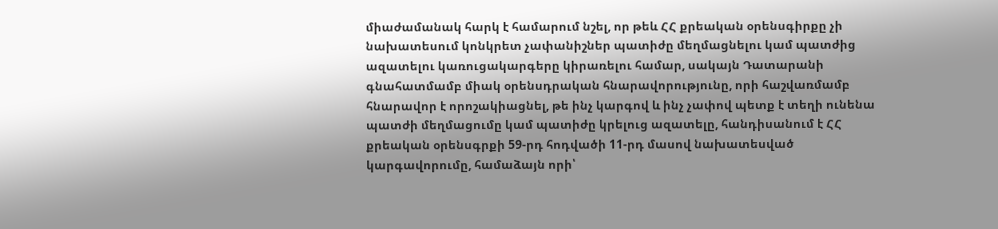միաժամանակ հարկ է համարում նշել, որ թեև ՀՀ քրեական օրենսգիրքը չի նախատեսում կոնկրետ չափանիշներ պատիժը մեղմացնելու կամ պատժից ազատելու կառուցակարգերը կիրառելու համար, սակայն Դատարանի գնահատմամբ միակ օրենսդրական հնարավորությունը, որի հաշվառմամբ հնարավոր է որոշակիացնել, թե ինչ կարգով և ինչ չափով պետք է տեղի ունենա պատժի մեղմացումը կամ պատիժը կրելուց ազատելը, հանդիսանում է ՀՀ քրեական օրենսգրքի 59-րդ հոդվածի 11-րդ մասով նախատեսված կարգավորումը, համաձայն որի՝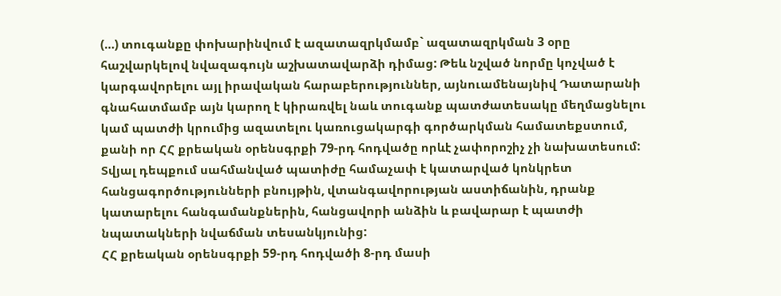(…) տուգանքը փոխարինվում է ազատազրկմամբ` ազատազրկման 3 օրը հաշվարկելով նվազագույն աշխատավարձի դիմաց: Թեև նշված նորմը կոչված է կարգավորելու այլ իրավական հարաբերություններ, այնուամենայնիվ Դատարանի գնահատմամբ այն կարող է կիրառվել նաև տուգանք պատժատեսակը մեղմացնելու կամ պատժի կրումից ազատելու կառուցակարգի գործարկման համատեքստում, քանի որ ՀՀ քրեական օրենսգրքի 79-րդ հոդվածը որևէ չափորոշիչ չի նախատեսում:
Տվյալ դեպքում սահմանված պատիժը համաչափ է կատարված կոնկրետ հանցագործությունների բնույթին, վտանգավորության աստիճանին, դրանք կատարելու հանգամանքներին, հանցավորի անձին և բավարար է պատժի նպատակների նվաճման տեսանկյունից:
ՀՀ քրեական օրենսգրքի 59-րդ հոդվածի 8-րդ մասի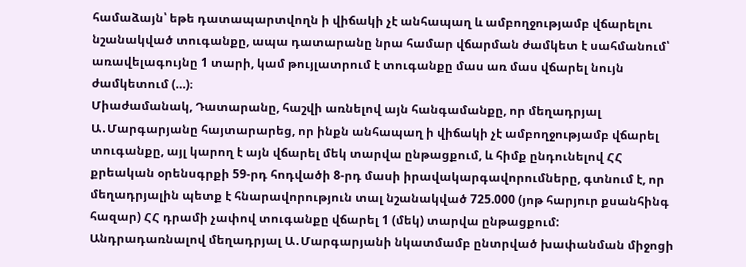համաձայն՝ եթե դատապարտվողն ի վիճակի չէ անհապաղ և ամբողջությամբ վճարելու նշանակված տուգանքը, ապա դատարանը նրա համար վճարման ժամկետ է սահմանում՝ առավելագույնը 1 տարի, կամ թույլատրում է տուգանքը մաս առ մաս վճարել նույն ժամկետում (…)։
Միաժամանակ, Դատարանը, հաշվի առնելով այն հանգամանքը, որ մեղադրյալ Ա․Մարգարյանը հայտարարեց, որ ինքն անհապաղ ի վիճակի չէ ամբողջությամբ վճարել տուգանքը, այլ կարող է այն վճարել մեկ տարվա ընթացքում, և հիմք ընդունելով ՀՀ քրեական օրենսգրքի 59-րդ հոդվածի 8-րդ մասի իրավակարգավորումները, գտնում է, որ մեղադրյալին պետք է հնարավորություն տալ նշանակված 725.000 (յոթ հարյուր քսանհինգ հազար) ՀՀ դրամի չափով տուգանքը վճարել 1 (մեկ) տարվա ընթացքում:
Անդրադառնալով մեղադրյալ Ա․Մարգարյանի նկատմամբ ընտրված խափանման միջոցի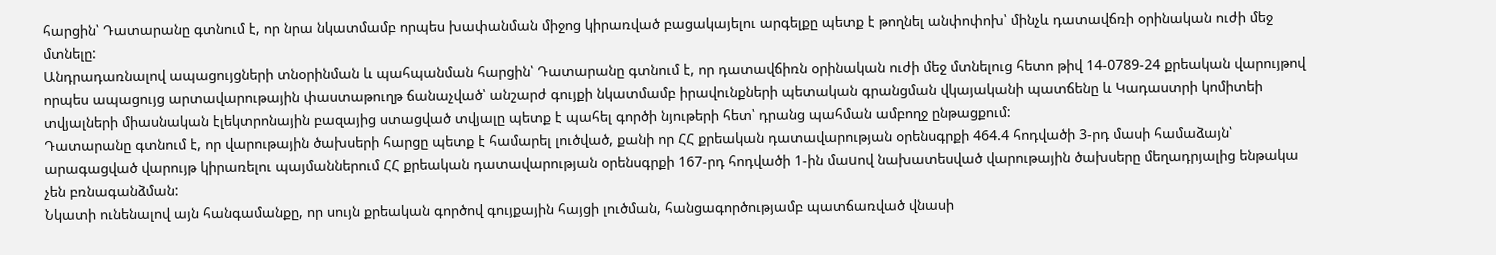հարցին՝ Դատարանը գտնում է, որ նրա նկատմամբ որպես խափանման միջոց կիրառված բացակայելու արգելքը պետք է թողնել անփոփոխ՝ մինչև դատավճռի օրինական ուժի մեջ մտնելը:
Անդրադառնալով ապացույցների տնօրինման և պահպանման հարցին՝ Դատարանը գտնում է, որ դատավճիռն օրինական ուժի մեջ մտնելուց հետո թիվ 14-0789-24 քրեական վարույթով որպես ապացույց արտավարութային փաստաթուղթ ճանաչված՝ անշարժ գույքի նկատմամբ իրավունքների պետական գրանցման վկայականի պատճենը և Կադաստրի կոմիտեի տվյալների միասնական էլեկտրոնային բազայից ստացված տվյալը պետք է պահել գործի նյութերի հետ՝ դրանց պահման ամբողջ ընթացքում:
Դատարանը գտնում է, որ վարութային ծախսերի հարցը պետք է համարել լուծված, քանի որ ՀՀ քրեական դատավարության օրենսգրքի 464.4 հոդվածի 3-րդ մասի համաձայն՝ արագացված վարույթ կիրառելու պայմաններում ՀՀ քրեական դատավարության օրենսգրքի 167-րդ հոդվածի 1-ին մաuով նախատեսված վարութային ծախսերը մեղադրյալից ենթակա չեն բռնագանձման:
Նկատի ունենալով այն հանգամանքը, որ սույն քրեական գործով գույքային հայցի լուծման, հանցագործությամբ պատճառված վնասի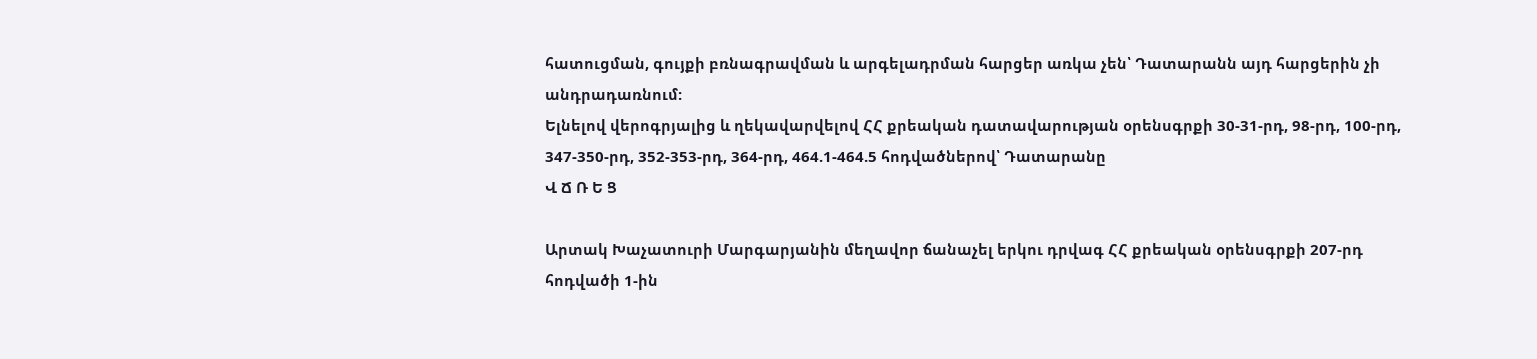հատուցման, գույքի բռնագրավման և արգելադրման հարցեր առկա չեն՝ Դատարանն այդ հարցերին չի անդրադառնում:
Ելնելով վերոգրյալից և ղեկավարվելով ՀՀ քրեական դատավարության օրենսգրքի 30-31-րդ, 98-րդ, 100-րդ, 347-350-րդ, 352-353-րդ, 364-րդ, 464.1-464.5 հոդվածներով՝ Դատարանը
Վ Ճ Ռ Ե Ց

Արտակ Խաչատուրի Մարգարյանին մեղավոր ճանաչել երկու դրվագ ՀՀ քրեական օրենսգրքի 207-րդ հոդվածի 1-ին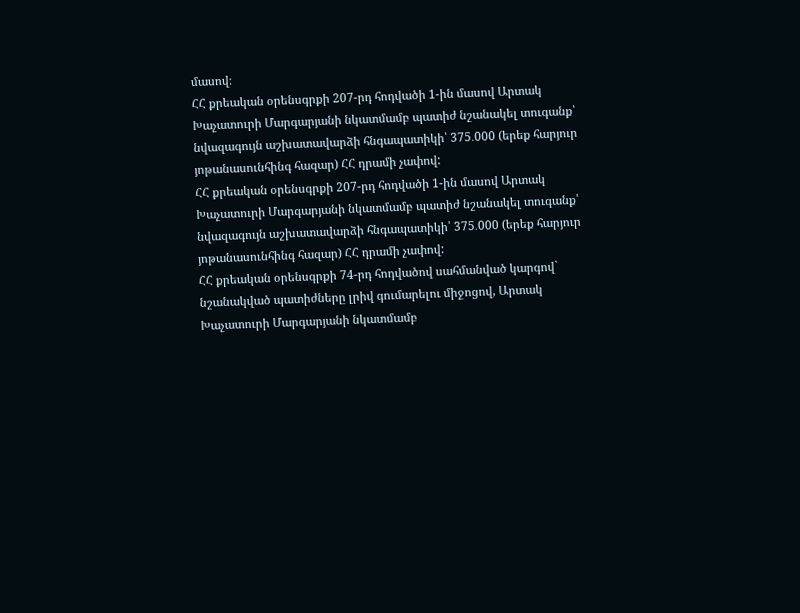մասով։
ՀՀ քրեական օրենսգրքի 207-րդ հոդվածի 1-ին մասով Արտակ Խաչատուրի Մարգարյանի նկատմամբ պատիժ նշանակել տուգանք՝ նվազագույն աշխատավարձի հնգապատիկի՝ 375․000 (երեք հարյուր յոթանասունհինգ հազար) ՀՀ դրամի չափով:
ՀՀ քրեական օրենսգրքի 207-րդ հոդվածի 1-ին մասով Արտակ Խաչատուրի Մարգարյանի նկատմամբ պատիժ նշանակել տուգանք՝ նվազագույն աշխատավարձի հնգապատիկի՝ 375․000 (երեք հարյուր յոթանասունհինգ հազար) ՀՀ դրամի չափով:
ՀՀ քրեական օրենսգրքի 74-րդ հոդվածով սահմանված կարգով` նշանակված պատիժները լրիվ գումարելու միջոցով, Արտակ Խաչատուրի Մարգարյանի նկատմամբ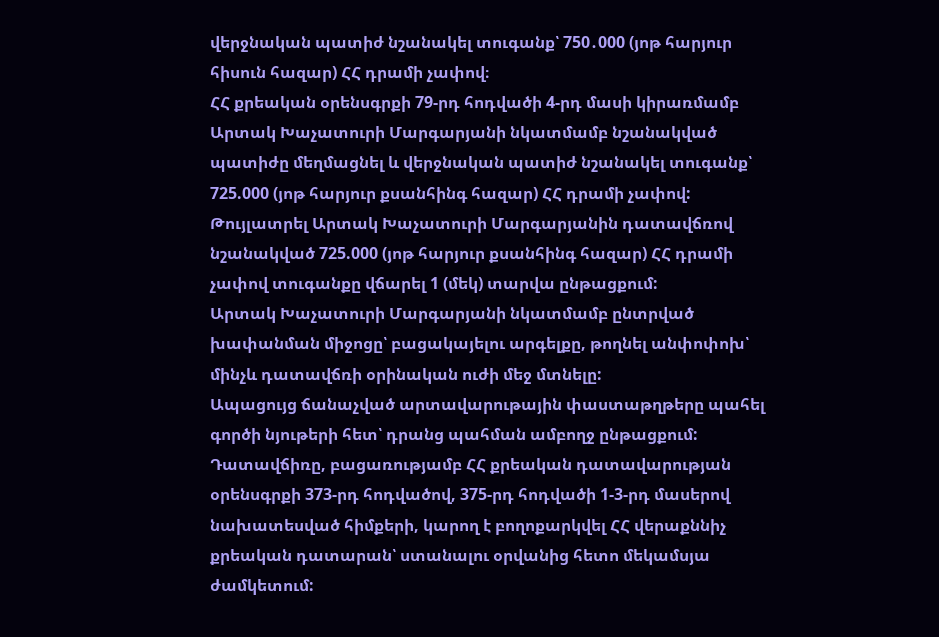վերջնական պատիժ նշանակել տուգանք՝ 750․000 (յոթ հարյուր հիսուն հազար) ՀՀ դրամի չափով։
ՀՀ քրեական օրենսգրքի 79-րդ հոդվածի 4-րդ մասի կիրառմամբ Արտակ Խաչատուրի Մարգարյանի նկատմամբ նշանակված պատիժը մեղմացնել և վերջնական պատիժ նշանակել տուգանք՝ 725.000 (յոթ հարյուր քսանհինգ հազար) ՀՀ դրամի չափով:
Թույլատրել Արտակ Խաչատուրի Մարգարյանին դատավճռով նշանակված 725.000 (յոթ հարյուր քսանհինգ հազար) ՀՀ դրամի չափով տուգանքը վճարել 1 (մեկ) տարվա ընթացքում:
Արտակ Խաչատուրի Մարգարյանի նկատմամբ ընտրված խափանման միջոցը՝ բացակայելու արգելքը, թողնել անփոփոխ՝ մինչև դատավճռի օրինական ուժի մեջ մտնելը:
Ապացույց ճանաչված արտավարութային փաստաթղթերը պահել գործի նյութերի հետ՝ դրանց պահման ամբողջ ընթացքում:
Դատավճիռը, բացառությամբ ՀՀ քրեական դատավարության օրենսգրքի 373-րդ հոդվածով, 375-րդ հոդվածի 1-3-րդ մասերով նախատեսված հիմքերի, կարող է բողոքարկվել ՀՀ վերաքննիչ քրեական դատարան՝ ստանալու օրվանից հետո մեկամսյա ժամկետում: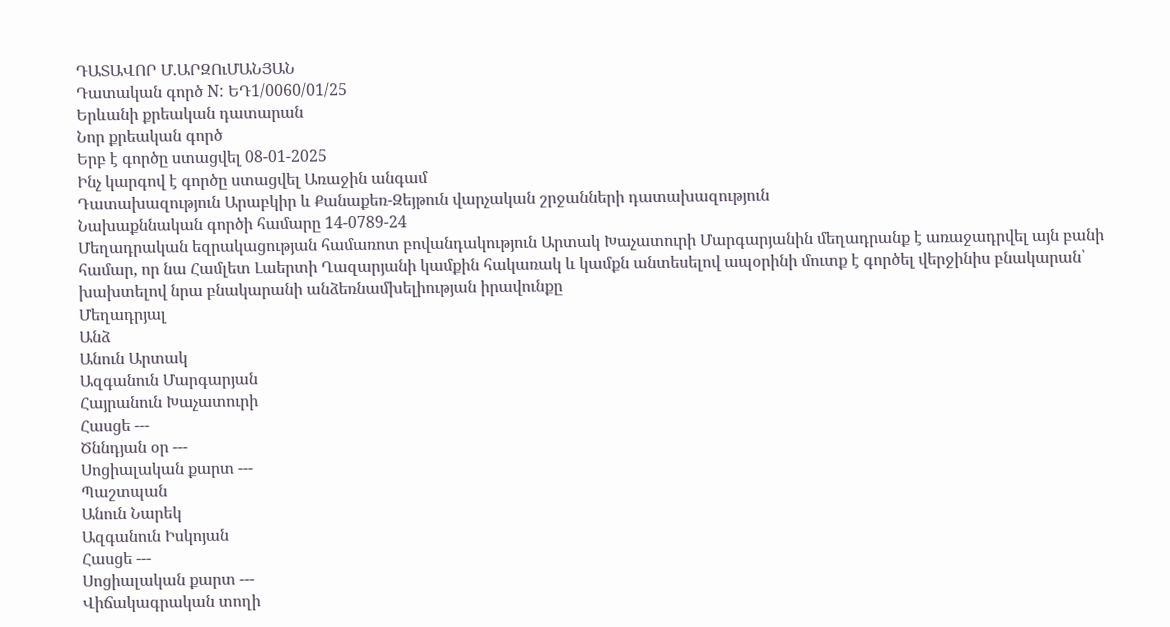ԴԱՏԱՎՈՐ Մ.ԱՐԶՈւՄԱՆՅԱՆ
Դատական գործ N: ԵԴ1/0060/01/25
Երևանի քրեական դատարան
Նոր քրեական գործ
Երբ է գործը ստացվել 08-01-2025
Ինչ կարգով է գործը ստացվել Առաջին անգամ
Դատախազություն Արաբկիր և Քանաքեռ-Զեյթուն վարչական շրջանների դատախազություն
Նախաքննական գործի համարը 14-0789-24
Մեղադրական եզրակացության համառոտ բովանդակություն Արտակ Խաչատուրի Մարգարյանին մեղադրանք է առաջադրվել այն բանի համար, որ նա Համլետ Լաերտի Ղազարյանի կամքին հակառակ և կամքն անտեսելով ապօրինի մուտք է գործել վերջինիս բնակարան՝ խախտելով նրա բնակարանի անձեռնամխելիության իրավունքը
Մեղադրյալ
Անձ
Անուն Արտակ
Ազգանուն Մարգարյան
Հայրանուն Խաչատուրի
Հասցե ---
Ծննդյան օր ---
Սոցիալական քարտ ---
Պաշտպան
Անուն Նարեկ
Ազգանուն Իսկոյան
Հասցե ---
Սոցիալական քարտ ---
Վիճակագրական տողի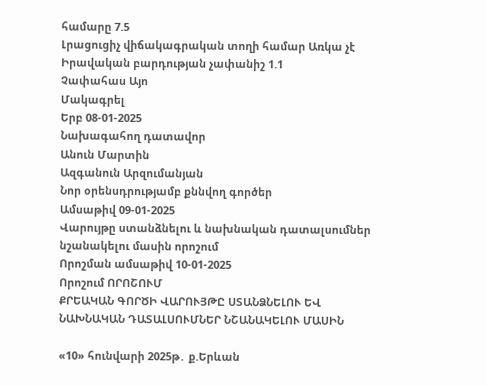համարը 7.5
Լրացուցիչ վիճակագրական տողի համար Առկա չէ
Իրավական բարդության չափանիշ 1.1
Չափահաս Այո
Մակագրել
Երբ 08-01-2025
Նախագահող դատավոր
Անուն Մարտին
Ազգանուն Արզումանյան
Նոր օրենսդրությամբ քննվող գործեր
Ամսաթիվ 09-01-2025
Վարույթը ստանձնելու և նախնական դատալսումներ նշանակելու մասին որոշում
Որոշման ամսաթիվ 10-01-2025
Որոշում ՈՐՈՇՈՒՄ
ՔՐԵԱԿԱՆ ԳՈՐԾԻ ՎԱՐՈՒՅԹԸ ՍՏԱՆՁՆԵԼՈՒ ԵՎ ՆԱԽՆԱԿԱՆ ԴԱՏԱԼՍՈՒՄՆԵՐ ՆՇԱՆԱԿԵԼՈՒ ՄԱՍԻՆ

«10» հունվարի 2025թ․ ք.Երևան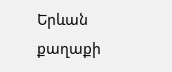Երևան քաղաքի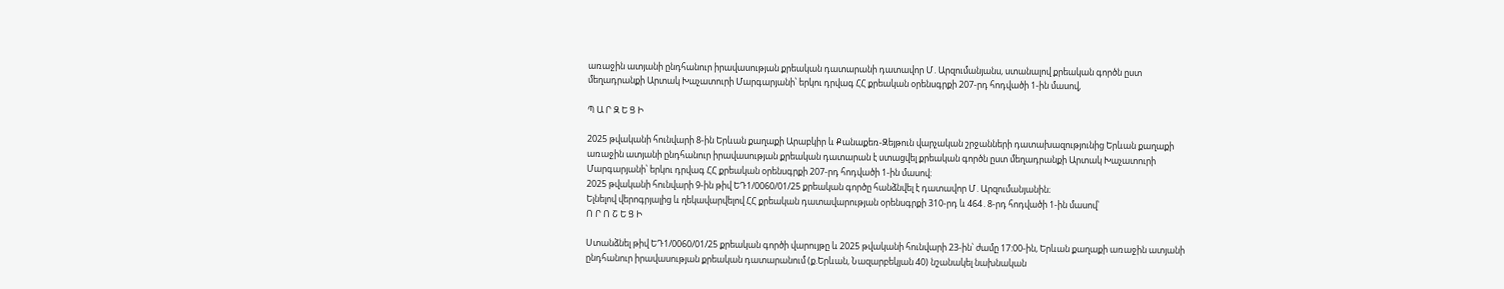առաջին ատյանի ընդհանուր իրավասության քրեական դատարանի դատավոր Մ․Արզումանյանս, ստանալով քրեական գործն ըստ մեղադրանքի Արտակ Խաչատուրի Մարգարյանի՝ երկու դրվագ ՀՀ քրեական օրենսգրքի 207-րդ հոդվածի 1-ին մասով,

Պ Ա Ր Զ Ե Ց Ի

2025 թվականի հունվարի 8-ին Երևան քաղաքի Արաբկիր և Քանաքեռ-Զեյթուն վարչական շրջանների դատախազությունից Երևան քաղաքի առաջին ատյանի ընդհանուր իրավասության քրեական դատարան է ստացվել քրեական գործն ըստ մեղադրանքի Արտակ Խաչատուրի Մարգարյանի՝ երկու դրվագ ՀՀ քրեական օրենսգրքի 207-րդ հոդվածի 1-ին մասով։
2025 թվականի հունվարի 9-ին թիվ ԵԴ1/0060/01/25 քրեական գործը հանձնվել է դատավոր Մ․Արզումանյանին։
Ելնելով վերոգրյալից և ղեկավարվելով ՀՀ քրեական դատավարության օրենսգրքի 310-րդ և 464․8-րդ հոդվածի 1-ին մասով՝
Ո Ր Ո Շ Ե Ց Ի

Ստանձնել թիվ ԵԴ1/0060/01/25 քրեական գործի վարույթը և 2025 թվականի հունվարի 23-ին՝ ժամը 17:00-ին, Երևան քաղաքի առաջին ատյանի ընդհանուր իրավասության քրեական դատարանում (ք.Երևան, Նազարբեկյան 40) նշանակել նախնական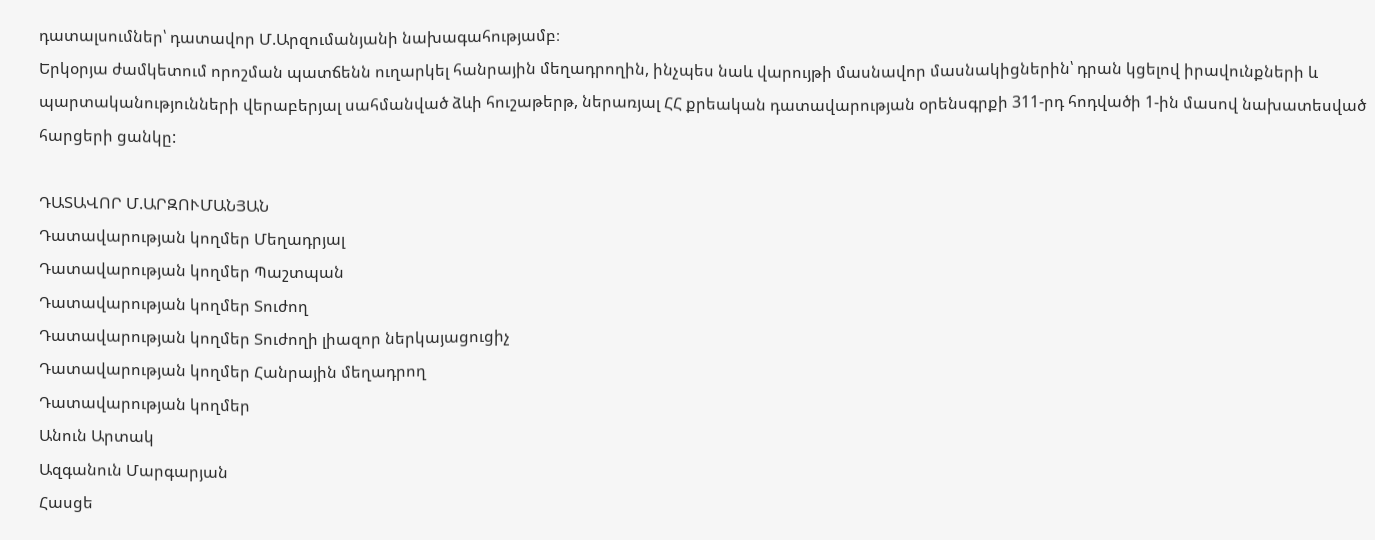դատալսումներ՝ դատավոր Մ.Արզումանյանի նախագահությամբ։
Երկօրյա ժամկետում որոշման պատճենն ուղարկել հանրային մեղադրողին, ինչպես նաև վարույթի մասնավոր մասնակիցներին՝ դրան կցելով իրավունքների և պարտականությունների վերաբերյալ սահմանված ձևի հուշաթերթ, ներառյալ ՀՀ քրեական դատավարության օրենսգրքի 311-րդ հոդվածի 1-ին մասով նախատեսված հարցերի ցանկը:

ԴԱՏԱՎՈՐ Մ.ԱՐԶՈՒՄԱՆՅԱՆ
Դատավարության կողմեր Մեղադրյալ
Դատավարության կողմեր Պաշտպան
Դատավարության կողմեր Տուժող
Դատավարության կողմեր Տուժողի լիազոր ներկայացուցիչ
Դատավարության կողմեր Հանրային մեղադրող
Դատավարության կողմեր
Անուն Արտակ
Ազգանուն Մարգարյան
Հասցե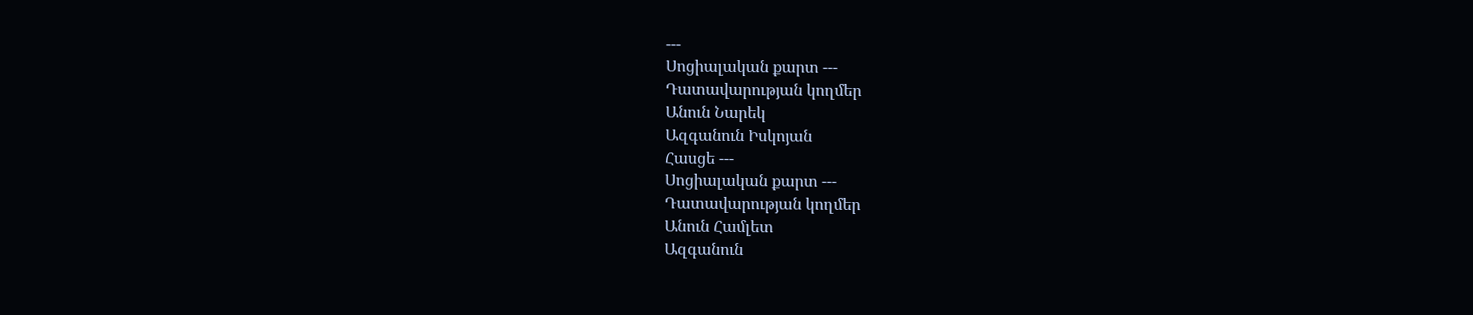---
Սոցիալական քարտ ---
Դատավարության կողմեր
Անուն Նարեկ
Ազգանուն Իսկոյան
Հասցե ---
Սոցիալական քարտ ---
Դատավարության կողմեր
Անուն Համլետ
Ազգանուն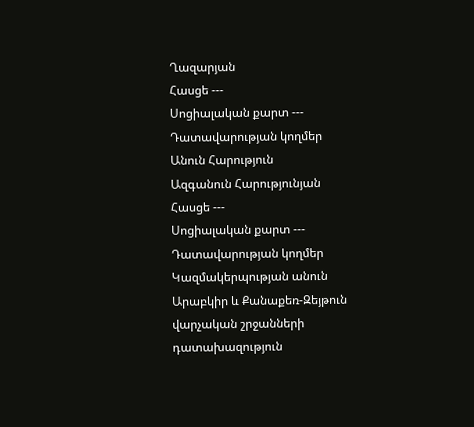Ղազարյան
Հասցե ---
Սոցիալական քարտ ---
Դատավարության կողմեր
Անուն Հարություն
Ազգանուն Հարությունյան
Հասցե ---
Սոցիալական քարտ ---
Դատավարության կողմեր
Կազմակերպության անուն Արաբկիր և Քանաքեռ-Զեյթուն վարչական շրջանների դատախազություն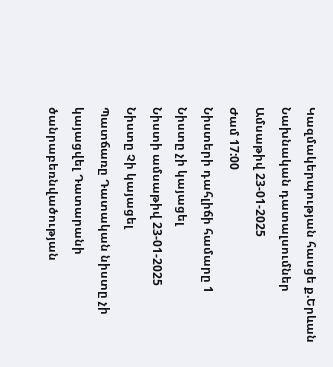Կազմակերպության հասցե ք.Երևան
Նախնական դատալսումներ
Ամսաթիվ 23-01-2025
Ժամ 17:00
Նիստերի դահլիճի համարը 1
Նիստը չի կայացել
Նիստի ամսաթիվ 23-01-2025
Նիստը Չի կայացել
Պատճառը Դատական նիստը չի կայացվել Դատարանի ծանրաբեռնվածության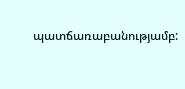պատճառաբանությամբ: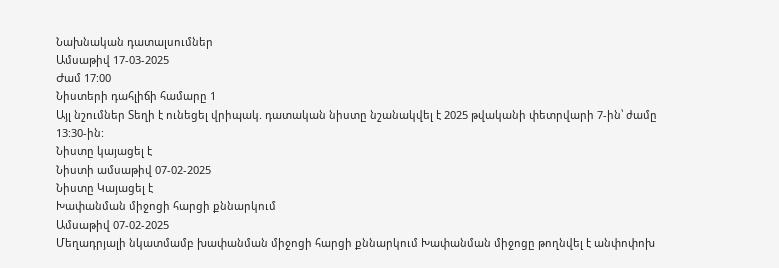Նախնական դատալսումներ
Ամսաթիվ 17-03-2025
Ժամ 17:00
Նիստերի դահլիճի համարը 1
Այլ նշումներ Տեղի է ունեցել վրիպակ. դատական նիստը նշանակվել է 2025 թվականի փետրվարի 7-ին՝ ժամը 13:30-ին:
Նիստը կայացել է
Նիստի ամսաթիվ 07-02-2025
Նիստը Կայացել է
Խափանման միջոցի հարցի քննարկում
Ամսաթիվ 07-02-2025
Մեղադրյալի նկատմամբ խափանման միջոցի հարցի քննարկում Խափանման միջոցը թողնվել է անփոփոխ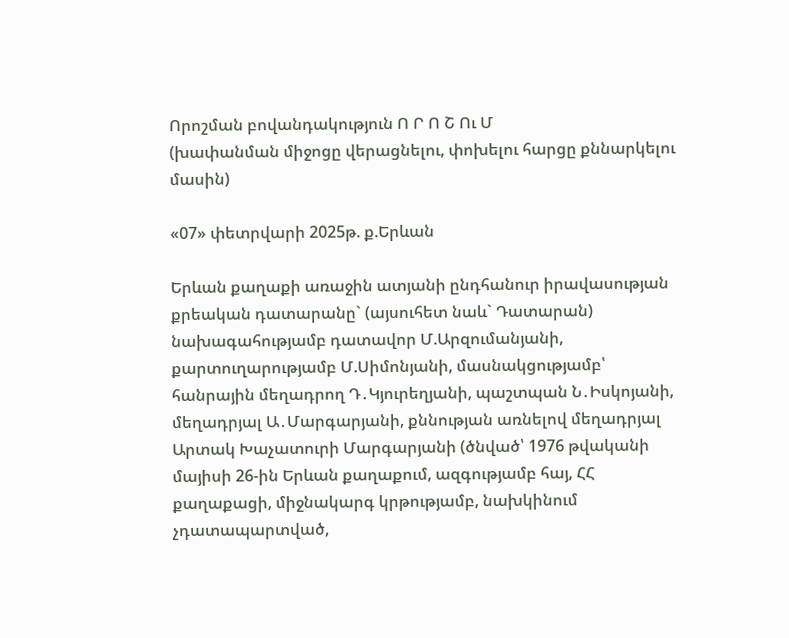Որոշման բովանդակություն Ո Ր Ո Շ Ու Մ
(խափանման միջոցը վերացնելու, փոխելու հարցը քննարկելու մասին)

«07» փետրվարի 2025թ. ք.Երևան

Երևան քաղաքի առաջին ատյանի ընդհանուր իրավասության քրեական դատարանը` (այսուհետ նաև` Դատարան) նախագահությամբ դատավոր Մ.Արզումանյանի, քարտուղարությամբ Մ.Սիմոնյանի, մասնակցությամբ՝ հանրային մեղադրող Դ․Կյուրեղյանի, պաշտպան Ն․Իսկոյանի, մեղադրյալ Ա․Մարգարյանի, քննության առնելով մեղադրյալ Արտակ Խաչատուրի Մարգարյանի (ծնված՝ 1976 թվականի մայիսի 26-ին Երևան քաղաքում, ազգությամբ հայ, ՀՀ քաղաքացի, միջնակարգ կրթությամբ, նախկինում չդատապարտված,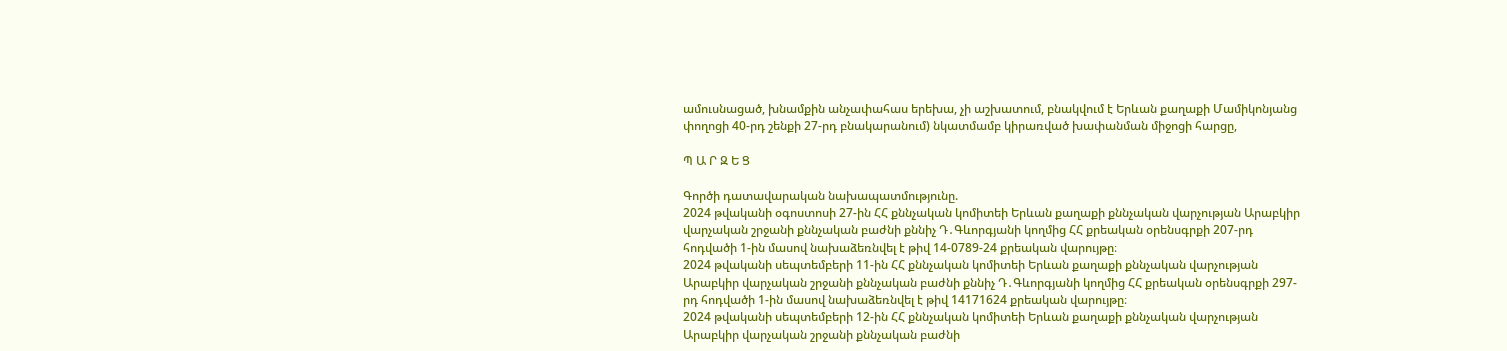ամուսնացած, խնամքին անչափահաս երեխա, չի աշխատում, բնակվում է Երևան քաղաքի Մամիկոնյանց փողոցի 40-րդ շենքի 27-րդ բնակարանում) նկատմամբ կիրառված խափանման միջոցի հարցը,

Պ Ա Ր Զ Ե Ց

Գործի դատավարական նախապատմությունը.
2024 թվականի օգոստոսի 27-ին ՀՀ քննչական կոմիտեի Երևան քաղաքի քննչական վարչության Արաբկիր վարչական շրջանի քննչական բաժնի քննիչ Դ․Գևորգյանի կողմից ՀՀ քրեական օրենսգրքի 207-րդ հոդվածի 1-ին մասով նախաձեռնվել է թիվ 14-0789-24 քրեական վարույթը։
2024 թվականի սեպտեմբերի 11-ին ՀՀ քննչական կոմիտեի Երևան քաղաքի քննչական վարչության Արաբկիր վարչական շրջանի քննչական բաժնի քննիչ Դ․Գևորգյանի կողմից ՀՀ քրեական օրենսգրքի 297-րդ հոդվածի 1-ին մասով նախաձեռնվել է թիվ 14171624 քրեական վարույթը։
2024 թվականի սեպտեմբերի 12-ին ՀՀ քննչական կոմիտեի Երևան քաղաքի քննչական վարչության Արաբկիր վարչական շրջանի քննչական բաժնի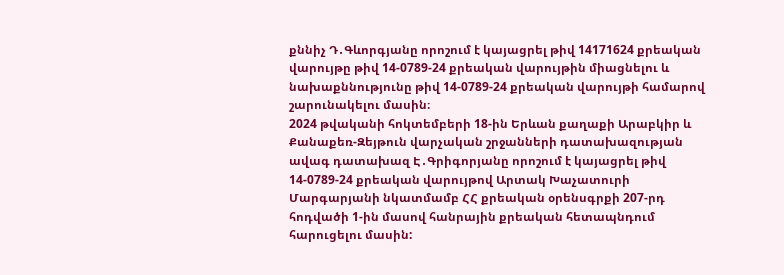քննիչ Դ․Գևորգյանը որոշում է կայացրել թիվ 14171624 քրեական վարույթը թիվ 14-0789-24 քրեական վարույթին միացնելու և նախաքննությունը թիվ 14-0789-24 քրեական վարույթի համարով շարունակելու մասին։
2024 թվականի հոկտեմբերի 18-ին Երևան քաղաքի Արաբկիր և Քանաքեռ-Զեյթուն վարչական շրջանների դատախազության ավագ դատախազ Է․Գրիգորյանը որոշում է կայացրել թիվ 14-0789-24 քրեական վարույթով Արտակ Խաչատուրի Մարգարյանի նկատմամբ ՀՀ քրեական օրենսգրքի 207-րդ հոդվածի 1-ին մասով հանրային քրեական հետապնդում հարուցելու մասին: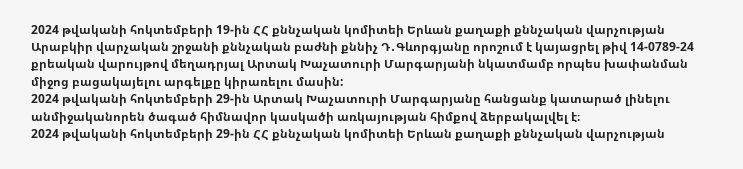2024 թվականի հոկտեմբերի 19-ին ՀՀ քննչական կոմիտեի Երևան քաղաքի քննչական վարչության Արաբկիր վարչական շրջանի քննչական բաժնի քննիչ Դ․Գևորգյանը որոշում է կայացրել թիվ 14-0789-24 քրեական վարույթով մեղադրյալ Արտակ Խաչատուրի Մարգարյանի նկատմամբ որպես խափանման միջոց բացակայելու արգելքը կիրառելու մասին:
2024 թվականի հոկտեմբերի 29-ին Արտակ Խաչատուրի Մարգարյանը հանցանք կատարած լինելու անմիջականորեն ծագած հիմնավոր կասկածի առկայության հիմքով ձերբակալվել է։
2024 թվականի հոկտեմբերի 29-ին ՀՀ քննչական կոմիտեի Երևան քաղաքի քննչական վարչության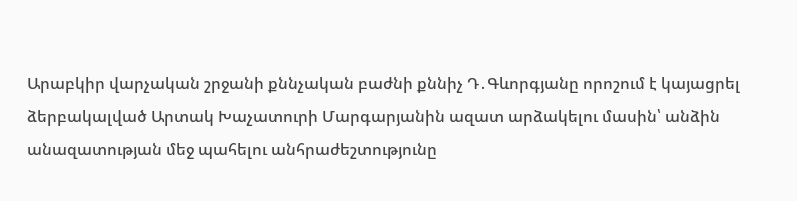Արաբկիր վարչական շրջանի քննչական բաժնի քննիչ Դ․Գևորգյանը որոշում է կայացրել ձերբակալված Արտակ Խաչատուրի Մարգարյանին ազատ արձակելու մասին՝ անձին անազատության մեջ պահելու անհրաժեշտությունը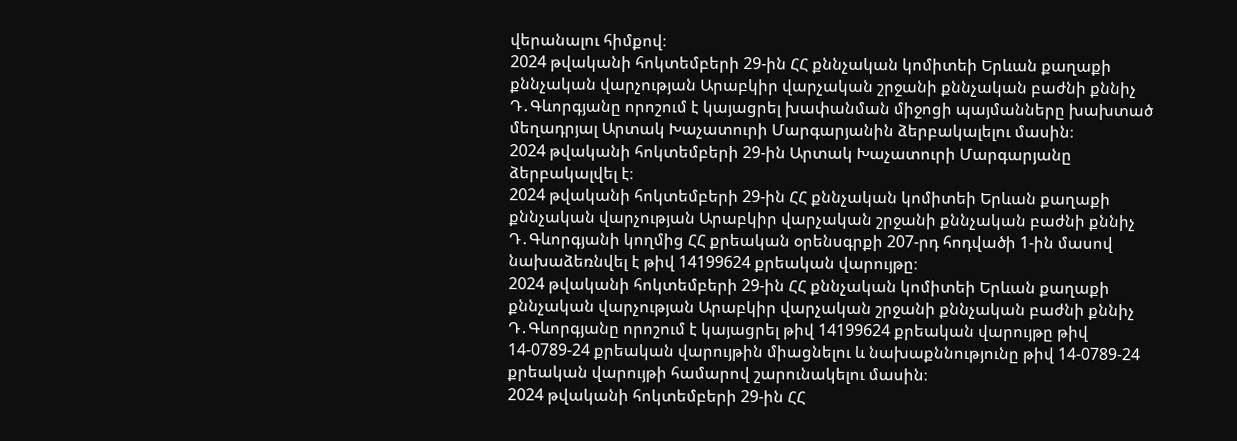վերանալու հիմքով։
2024 թվականի հոկտեմբերի 29-ին ՀՀ քննչական կոմիտեի Երևան քաղաքի քննչական վարչության Արաբկիր վարչական շրջանի քննչական բաժնի քննիչ Դ․Գևորգյանը որոշում է կայացրել խափանման միջոցի պայմանները խախտած մեղադրյալ Արտակ Խաչատուրի Մարգարյանին ձերբակալելու մասին։
2024 թվականի հոկտեմբերի 29-ին Արտակ Խաչատուրի Մարգարյանը ձերբակալվել է։
2024 թվականի հոկտեմբերի 29-ին ՀՀ քննչական կոմիտեի Երևան քաղաքի քննչական վարչության Արաբկիր վարչական շրջանի քննչական բաժնի քննիչ Դ․Գևորգյանի կողմից ՀՀ քրեական օրենսգրքի 207-րդ հոդվածի 1-ին մասով նախաձեռնվել է թիվ 14199624 քրեական վարույթը։
2024 թվականի հոկտեմբերի 29-ին ՀՀ քննչական կոմիտեի Երևան քաղաքի քննչական վարչության Արաբկիր վարչական շրջանի քննչական բաժնի քննիչ Դ․Գևորգյանը որոշում է կայացրել թիվ 14199624 քրեական վարույթը թիվ 14-0789-24 քրեական վարույթին միացնելու և նախաքննությունը թիվ 14-0789-24 քրեական վարույթի համարով շարունակելու մասին։
2024 թվականի հոկտեմբերի 29-ին ՀՀ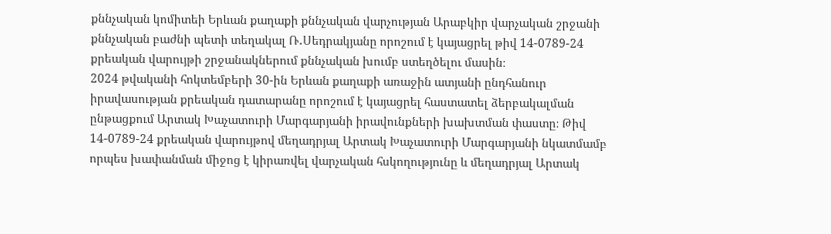քննչական կոմիտեի Երևան քաղաքի քննչական վարչության Արաբկիր վարչական շրջանի քննչական բաժնի պետի տեղակալ Ռ․Սեդրակյանը որոշում է կայացրել թիվ 14-0789-24 քրեական վարույթի շրջանակներում քննչական խումբ ստեղծելու մասին։
2024 թվականի հոկտեմբերի 30-ին Երևան քաղաքի առաջին ատյանի ընդհանուր իրավասության քրեական դատարանը որոշում է կայացրել հաստատել ձերբակալման ընթացքում Արտակ Խաչատուրի Մարգարյանի իրավունքների խախտման փաստը։ Թիվ 14-0789-24 քրեական վարույթով մեղադրյալ Արտակ Խաչատուրի Մարգարյանի նկատմամբ որպես խափանման միջոց է կիրառվել վարչական հսկողությունը և մեղադրյալ Արտակ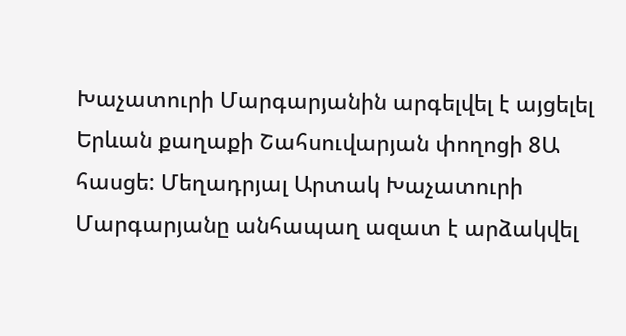Խաչատուրի Մարգարյանին արգելվել է այցելել Երևան քաղաքի Շահսուվարյան փողոցի 8Ա հասցե: Մեղադրյալ Արտակ Խաչատուրի Մարգարյանը անհապաղ ազատ է արձակվել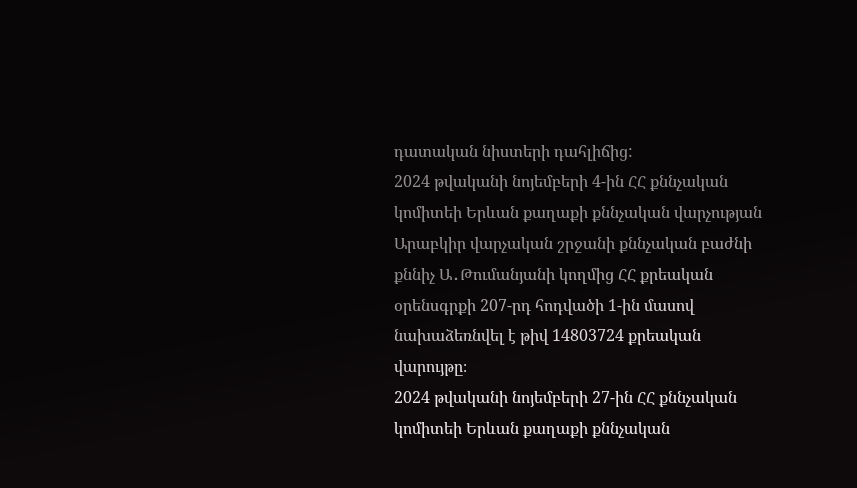դատական նիստերի դահլիճից:
2024 թվականի նոյեմբերի 4-ին ՀՀ քննչական կոմիտեի Երևան քաղաքի քննչական վարչության Արաբկիր վարչական շրջանի քննչական բաժնի քննիչ Ա․Թումանյանի կողմից ՀՀ քրեական օրենսգրքի 207-րդ հոդվածի 1-ին մասով նախաձեռնվել է թիվ 14803724 քրեական վարույթը։
2024 թվականի նոյեմբերի 27-ին ՀՀ քննչական կոմիտեի Երևան քաղաքի քննչական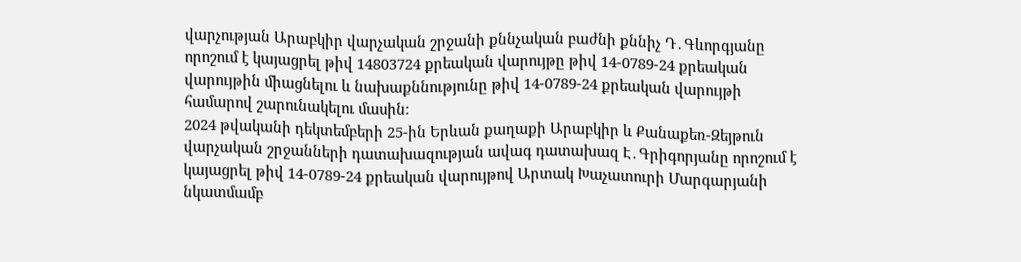վարչության Արաբկիր վարչական շրջանի քննչական բաժնի քննիչ Դ․Գևորգյանը որոշում է կայացրել թիվ 14803724 քրեական վարույթը թիվ 14-0789-24 քրեական վարույթին միացնելու և նախաքննությունը թիվ 14-0789-24 քրեական վարույթի համարով շարունակելու մասին։
2024 թվականի դեկտեմբերի 25-ին Երևան քաղաքի Արաբկիր և Քանաքեռ-Զեյթուն վարչական շրջանների դատախազության ավագ դատախազ Է․Գրիգորյանը որոշում է կայացրել թիվ 14-0789-24 քրեական վարույթով Արտակ Խաչատուրի Մարգարյանի նկատմամբ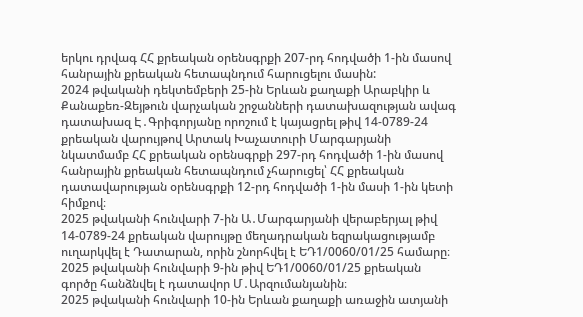երկու դրվագ ՀՀ քրեական օրենսգրքի 207-րդ հոդվածի 1-ին մասով հանրային քրեական հետապնդում հարուցելու մասին:
2024 թվականի դեկտեմբերի 25-ին Երևան քաղաքի Արաբկիր և Քանաքեռ-Զեյթուն վարչական շրջանների դատախազության ավագ դատախազ Է․Գրիգորյանը որոշում է կայացրել թիվ 14-0789-24 քրեական վարույթով Արտակ Խաչատուրի Մարգարյանի նկատմամբ ՀՀ քրեական օրենսգրքի 297-րդ հոդվածի 1-ին մասով հանրային քրեական հետապնդում չհարուցել՝ ՀՀ քրեական դատավարության օրենսգրքի 12-րդ հոդվածի 1-ին մասի 1-ին կետի հիմքով։
2025 թվականի հունվարի 7-ին Ա․Մարգարյանի վերաբերյալ թիվ 14-0789-24 քրեական վարույթը մեղադրական եզրակացությամբ ուղարկվել է Դատարան, որին շնորհվել է ԵԴ1/0060/01/25 համարը։
2025 թվականի հունվարի 9-ին թիվ ԵԴ1/0060/01/25 քրեական գործը հանձնվել է դատավոր Մ․Արզումանյանին։
2025 թվականի հունվարի 10-ին Երևան քաղաքի առաջին ատյանի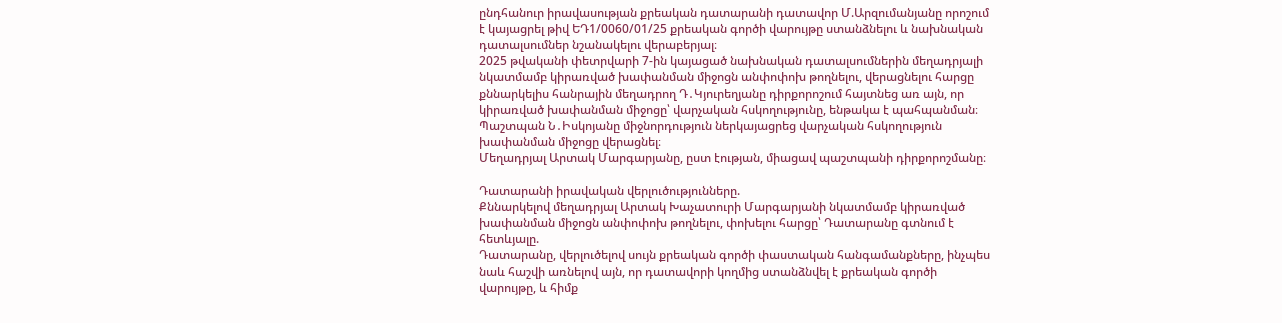ընդհանուր իրավասության քրեական դատարանի դատավոր Մ.Արզումանյանը որոշում է կայացրել թիվ ԵԴ1/0060/01/25 քրեական գործի վարույթը ստանձնելու և նախնական դատալսումներ նշանակելու վերաբերյալ։
2025 թվականի փետրվարի 7-ին կայացած նախնական դատալսումներին մեղադրյալի նկատմամբ կիրառված խափանման միջոցն անփոփոխ թողնելու, վերացնելու հարցը քննարկելիս հանրային մեղադրող Դ․Կյուրեղյանը դիրքորոշում հայտնեց առ այն, որ կիրառված խափանման միջոցը՝ վարչական հսկողությունը, ենթակա է պահպանման։
Պաշտպան Ն․Իսկոյանը միջնորդություն ներկայացրեց վարչական հսկողություն խափանման միջոցը վերացնել։
Մեղադրյալ Արտակ Մարգարյանը, ըստ էության, միացավ պաշտպանի դիրքորոշմանը։

Դատարանի իրավական վերլուծությունները.
Քննարկելով մեղադրյալ Արտակ Խաչատուրի Մարգարյանի նկատմամբ կիրառված խափանման միջոցն անփոփոխ թողնելու, փոխելու հարցը՝ Դատարանը գտնում է հետևյալը.
Դատարանը, վերլուծելով սույն քրեական գործի փաստական հանգամանքները, ինչպես նաև հաշվի առնելով այն, որ դատավորի կողմից ստանձնվել է քրեական գործի վարույթը, և հիմք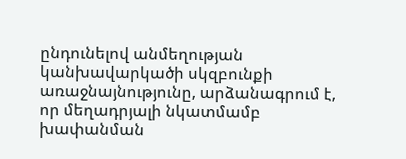ընդունելով անմեղության կանխավարկածի սկզբունքի առաջնայնությունը, արձանագրում է, որ մեղադրյալի նկատմամբ խափանման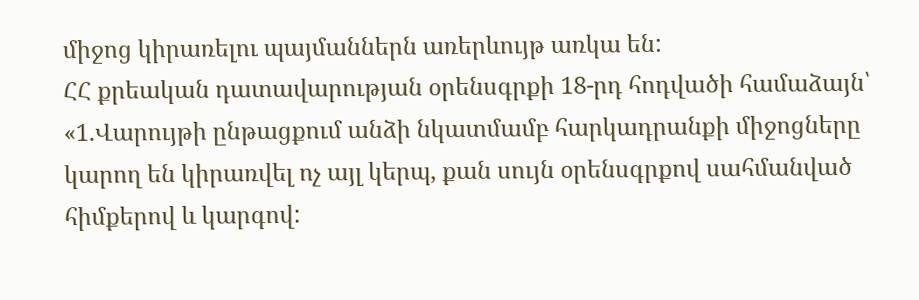միջոց կիրառելու պայմաններն առերևույթ առկա են:
ՀՀ քրեական դատավարության օրենսգրքի 18-րդ հոդվածի համաձայն՝
«1.Վարույթի ընթացքում անձի նկատմամբ հարկադրանքի միջոցները կարող են կիրառվել ոչ այլ կերպ, քան սույն օրենսգրքով սահմանված հիմքերով և կարգով: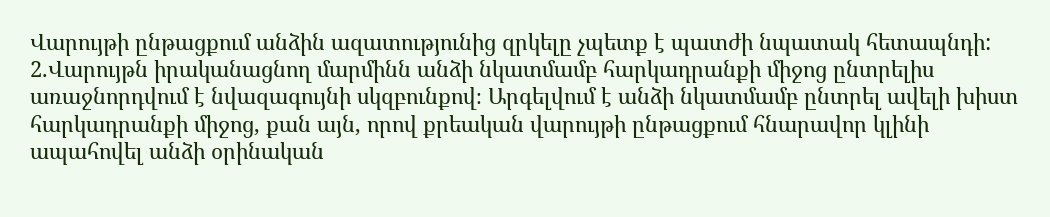Վարույթի ընթացքում անձին ազատությունից զրկելը չպետք է պատժի նպատակ հետապնդի:
2.Վարույթն իրականացնող մարմինն անձի նկատմամբ հարկադրանքի միջոց ընտրելիս առաջնորդվում է նվազագույնի սկզբունքով։ Արգելվում է անձի նկատմամբ ընտրել ավելի խիստ հարկադրանքի միջոց, քան այն, որով քրեական վարույթի ընթացքում հնարավոր կլինի ապահովել անձի օրինական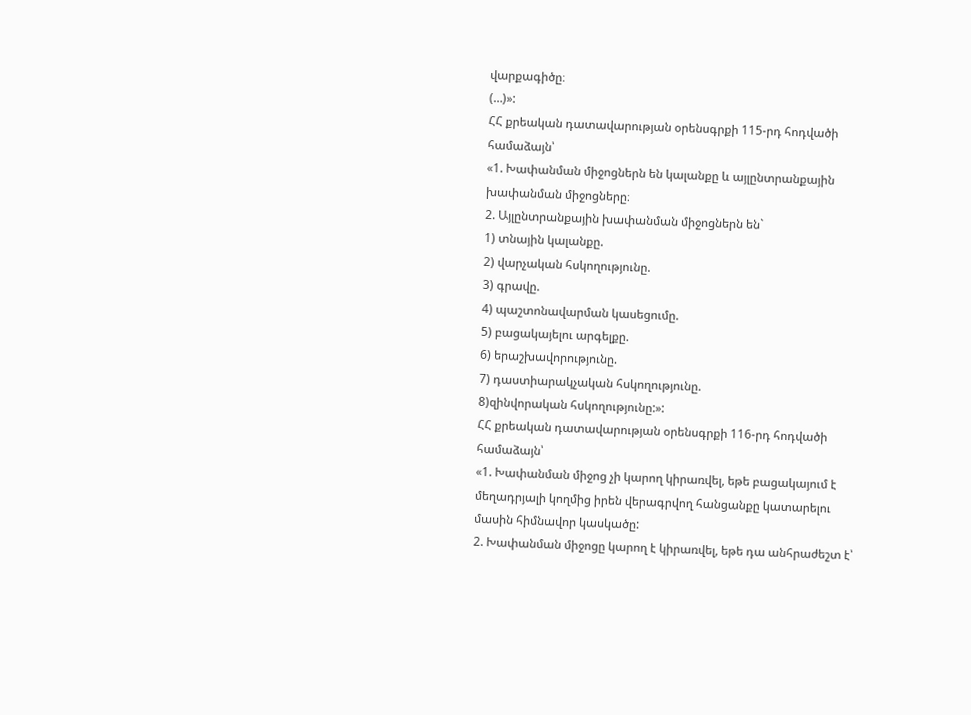վարքագիծը։
(…)»:
ՀՀ քրեական դատավարության օրենսգրքի 115-րդ հոդվածի համաձայն՝
«1. Խափանման միջոցներն են կալանքը և այլընտրանքային խափանման միջոցները։
2. Այլընտրանքային խափանման միջոցներն են`
1) տնային կալանքը.
2) վարչական հսկողությունը.
3) գրավը.
4) պաշտոնավարման կասեցումը.
5) բացակայելու արգելքը.
6) երաշխավորությունը.
7) դաստիարակչական հսկողությունը.
8)զինվորական հսկողությունը:»:
ՀՀ քրեական դատավարության օրենսգրքի 116-րդ հոդվածի համաձայն՝
«1. Խափանման միջոց չի կարող կիրառվել, եթե բացակայում է մեղադրյալի կողմից իրեն վերագրվող հանցանքը կատարելու մասին հիմնավոր կասկածը:
2. Խափանման միջոցը կարող է կիրառվել, եթե դա անհրաժեշտ է՝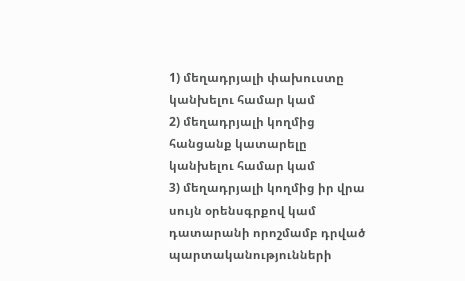1) մեղադրյալի փախուստը կանխելու համար կամ
2) մեղադրյալի կողմից հանցանք կատարելը կանխելու համար կամ
3) մեղադրյալի կողմից իր վրա սույն օրենսգրքով կամ դատարանի որոշմամբ դրված պարտականությունների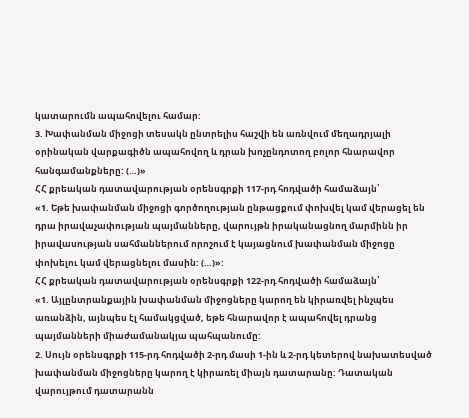կատարումն ապահովելու համար:
3. Խափանման միջոցի տեսակն ընտրելիս հաշվի են առնվում մեղադրյալի օրինական վարքագիծն ապահովող և դրան խոչընդոտող բոլոր հնարավոր հանգամանքները: (…)»
ՀՀ քրեական դատավարության օրենսգրքի 117-րդ հոդվածի համաձայն՝
«1. Եթե խափանման միջոցի գործողության ընթացքում փոխվել կամ վերացել են դրա իրավաչափության պայմանները, վարույթն իրականացնող մարմինն իր իրավասության սահմաններում որոշում է կայացնում խափանման միջոցը փոխելու կամ վերացնելու մասին: (…)»:
ՀՀ քրեական դատավարության օրենսգրքի 122-րդ հոդվածի համաձայն՝
«1. Այլընտրանքային խափանման միջոցները կարող են կիրառվել ինչպես առանձին, այնպես էլ համակցված, եթե հնարավոր է ապահովել դրանց պայմանների միաժամանակյա պահպանումը:
2. Սույն օրենսգրքի 115-րդ հոդվածի 2-րդ մասի 1-ին և 2-րդ կետերով նախատեսված խափանման միջոցները կարող է կիրառել միայն դատարանը: Դատական վարույթում դատարանն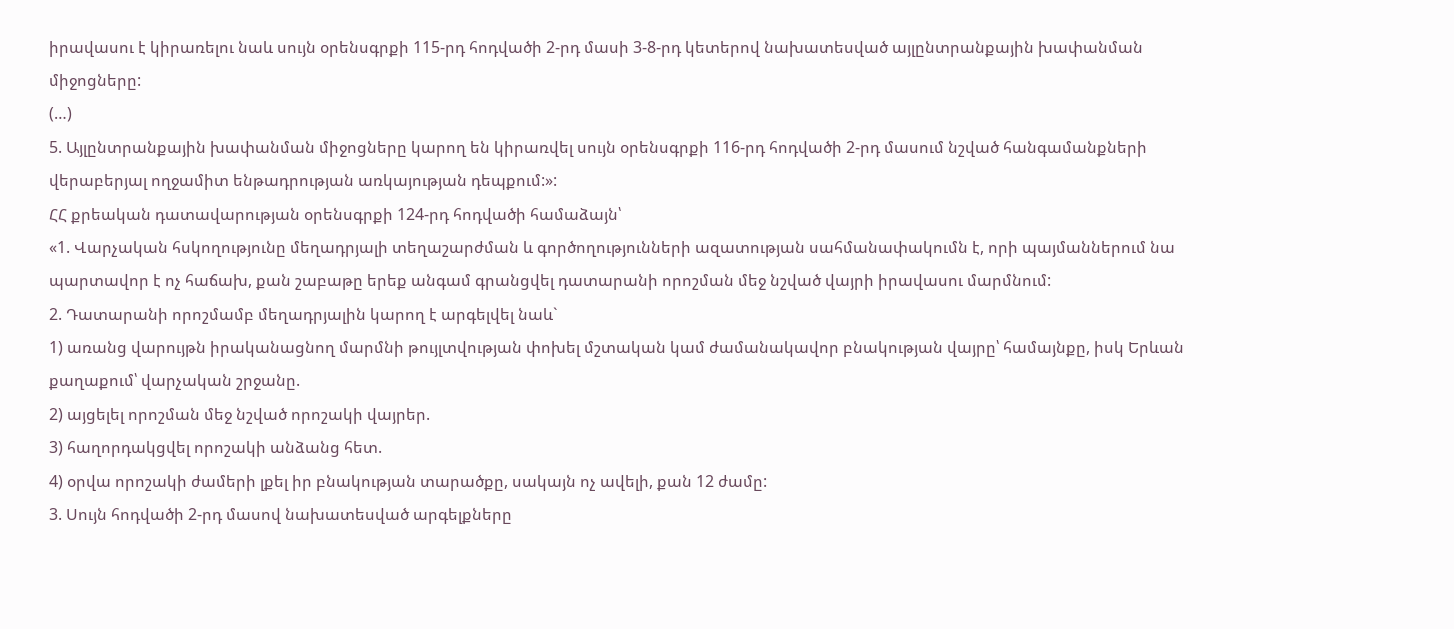իրավասու է կիրառելու նաև սույն օրենսգրքի 115-րդ հոդվածի 2-րդ մասի 3-8-րդ կետերով նախատեսված այլընտրանքային խափանման միջոցները:
(…)
5. Այլընտրանքային խափանման միջոցները կարող են կիրառվել սույն օրենսգրքի 116-րդ հոդվածի 2-րդ մասում նշված հանգամանքների վերաբերյալ ողջամիտ ենթադրության առկայության դեպքում:»:
ՀՀ քրեական դատավարության օրենսգրքի 124-րդ հոդվածի համաձայն՝
«1. Վարչական հսկողությունը մեղադրյալի տեղաշարժման և գործողությունների ազատության սահմանափակումն է, որի պայմաններում նա պարտավոր է ոչ հաճախ, քան շաբաթը երեք անգամ գրանցվել դատարանի որոշման մեջ նշված վայրի իրավասու մարմնում:
2. Դատարանի որոշմամբ մեղադրյալին կարող է արգելվել նաև`
1) առանց վարույթն իրականացնող մարմնի թույլտվության փոխել մշտական կամ ժամանակավոր բնակության վայրը՝ համայնքը, իսկ Երևան քաղաքում՝ վարչական շրջանը.
2) այցելել որոշման մեջ նշված որոշակի վայրեր.
3) հաղորդակցվել որոշակի անձանց հետ.
4) օրվա որոշակի ժամերի լքել իր բնակության տարածքը, սակայն ոչ ավելի, քան 12 ժամը:
3. Սույն հոդվածի 2-րդ մասով նախատեսված արգելքները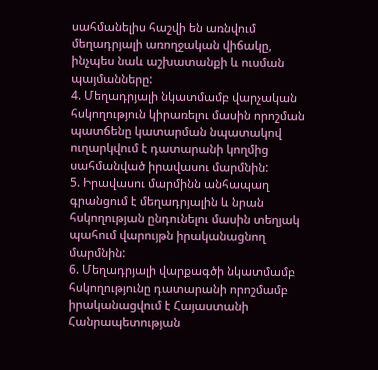սահմանելիս հաշվի են առնվում մեղադրյալի առողջական վիճակը, ինչպես նաև աշխատանքի և ուսման պայմանները:
4. Մեղադրյալի նկատմամբ վարչական հսկողություն կիրառելու մասին որոշման պատճենը կատարման նպատակով ուղարկվում է դատարանի կողմից սահմանված իրավասու մարմնին:
5. Իրավասու մարմինն անհապաղ գրանցում է մեղադրյալին և նրան հսկողության ընդունելու մասին տեղյակ պահում վարույթն իրականացնող մարմնին:
6. Մեղադրյալի վարքագծի նկատմամբ հսկողությունը դատարանի որոշմամբ իրականացվում է Հայաստանի Հանրապետության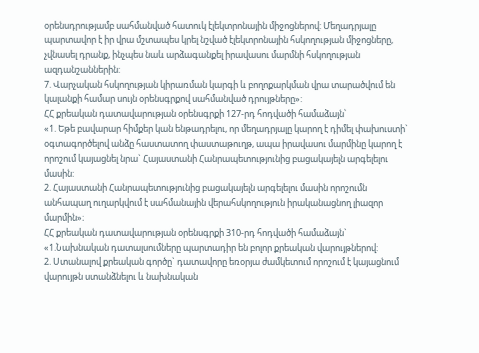օրենսդրությամբ սահմանված հատուկ էլեկտրոնային միջոցներով: Մեղադրյալը պարտավոր է իր վրա մշտապես կրել նշված էլեկտրոնային հսկողության միջոցները, չվնասել դրանք, ինչպես նաև արձագանքել իրավասու մարմնի հսկողության ազդանշաններին:
7. Վարչական հսկողության կիրառման կարգի և բողոքարկման վրա տարածվում են կալանքի համար սույն օրենսգրքով սահմանված դրույթները»:
ՀՀ քրեական դատավարության օրենսգրքի 127-րդ հոդվածի համաձայն՝
«1. Եթե բավարար հիմքեր կան ենթադրելու, որ մեղադրյալը կարող է դիմել փախուստի` օգտագործելով անձը հաստատող փաստաթուղթ, ապա իրավասու մարմինը կարող է որոշում կայացնել նրա` Հայաստանի Հանրապետությունից բացակայելն արգելելու մասին:
2. Հայաստանի Հանրապետությունից բացակայելն արգելելու մասին որոշումն անհապաղ ուղարկվում է սահմանային վերահսկողություն իրականացնող լիազոր մարմին»։
ՀՀ քրեական դատավարության օրենսգրքի 310-րդ հոդվածի համաձայն`
«1.Նախնական դատալսումները պարտադիր են բոլոր քրեական վարույթներով:
2. Ստանալով քրեական գործը` դատավորը եռօրյա ժամկետում որոշում է կայացնում վարույթն ստանձնելու և նախնական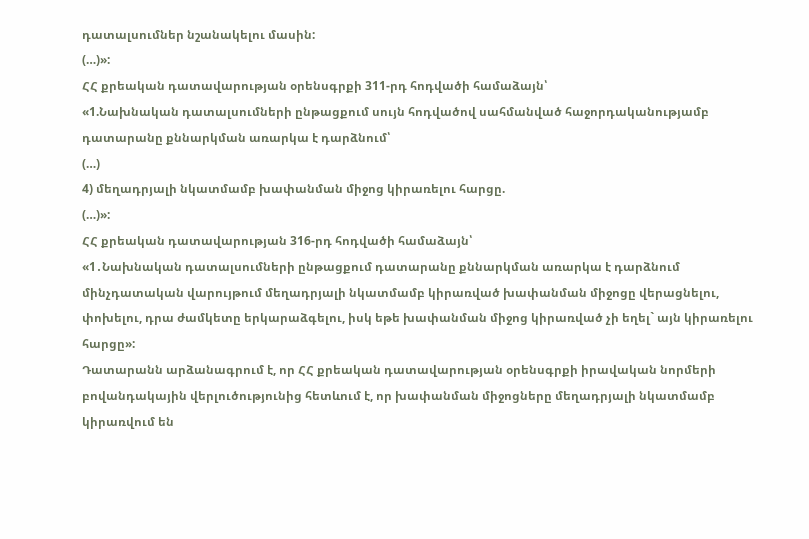դատալսումներ նշանակելու մասին:
(…)»:
ՀՀ քրեական դատավարության օրենսգրքի 311-րդ հոդվածի համաձայն՝
«1.Նախնական դատալսումների ընթացքում սույն հոդվածով սահմանված հաջորդականությամբ դատարանը քննարկման առարկա է դարձնում՝
(…)
4) մեղադրյալի նկատմամբ խափանման միջոց կիրառելու հարցը.
(…)»:
ՀՀ քրեական դատավարության 316-րդ հոդվածի համաձայն՝
«1․Նախնական դատալսումների ընթացքում դատարանը քննարկման առարկա է դարձնում մինչդատական վարույթում մեղադրյալի նկատմամբ կիրառված խափանման միջոցը վերացնելու, փոխելու, դրա ժամկետը երկարաձգելու, իսկ եթե խափանման միջոց կիրառված չի եղել` այն կիրառելու հարցը»:
Դատարանն արձանագրում է, որ ՀՀ քրեական դատավարության օրենսգրքի իրավական նորմերի բովանդակային վերլուծությունից հետևում է, որ խափանման միջոցները մեղադրյալի նկատմամբ կիրառվում են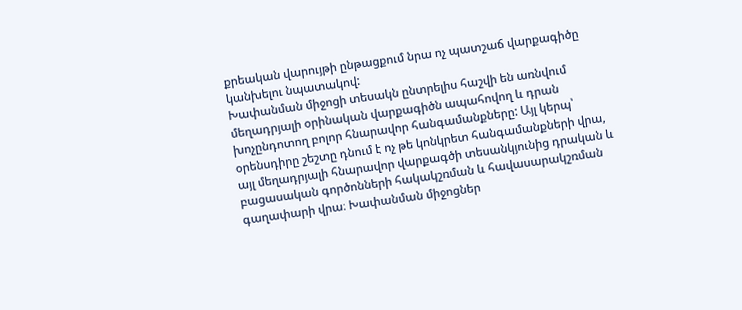քրեական վարույթի ընթացքում նրա ոչ պատշաճ վարքագիծը կանխելու նպատակով:
Խափանման միջոցի տեսակն ընտրելիս հաշվի են առնվում մեղադրյալի օրինական վարքագիծն ապահովող և դրան խոչընդոտող բոլոր հնարավոր հանգամանքները: Այլ կերպ՝ օրենսդիրը շեշտը դնում է ոչ թե կոնկրետ հանգամանքների վրա, այլ մեղադրյալի հնարավոր վարքագծի տեսանկյունից դրական և բացասական գործոնների հակակշռման և հավասարակշռման գաղափարի վրա։ Խափանման միջոցներ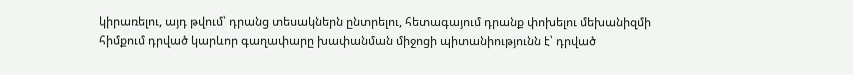կիրառելու, այդ թվում՝ դրանց տեսակներն ընտրելու, հետագայում դրանք փոխելու մեխանիզմի հիմքում դրված կարևոր գաղափարը խափանման միջոցի պիտանիությունն է՝ դրված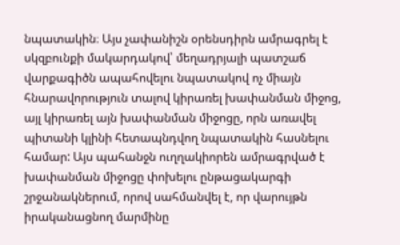նպատակին։ Այս չափանիշն օրենսդիրն ամրագրել է սկզբունքի մակարդակով՝ մեղադրյալի պատշաճ վարքագիծն ապահովելու նպատակով ոչ միայն հնարավորություն տալով կիրառել խափանման միջոց, այլ կիրառել այն խափանման միջոցը, որն առավել պիտանի կլինի հետապնդվող նպատակին հասնելու համար: Այս պահանջն ուղղակիորեն ամրագրված է խափանման միջոցը փոխելու ընթացակարգի շրջանակներում, որով սահմանվել է, որ վարույթն իրականացնող մարմինը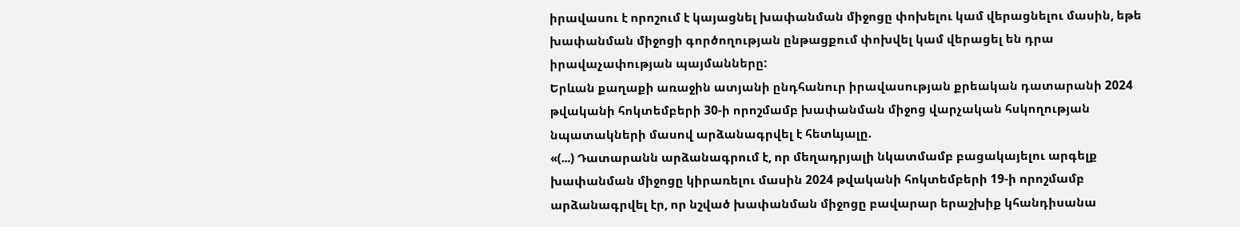իրավասու է որոշում է կայացնել խափանման միջոցը փոխելու կամ վերացնելու մասին, եթե խափանման միջոցի գործողության ընթացքում փոխվել կամ վերացել են դրա իրավաչափության պայմանները:
Երևան քաղաքի առաջին ատյանի ընդհանուր իրավասության քրեական դատարանի 2024 թվականի հոկտեմբերի 30-ի որոշմամբ խափանման միջոց վարչական հսկողության նպատակների մասով արձանագրվել է հետևյալը.
«(...) Դատարանն արձանագրում է, որ մեղադրյալի նկատմամբ բացակայելու արգելք խափանման միջոցը կիրառելու մասին 2024 թվականի հոկտեմբերի 19-ի որոշմամբ արձանագրվել էր, որ նշված խափանման միջոցը բավարար երաշխիք կհանդիսանա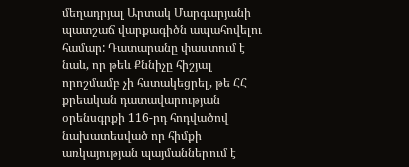մեղադրյալ Արտակ Մարգարյանի պատշաճ վարքագիծն ապահովելու համար: Դատարանը փաստում է նաև, որ թեև Քննիչը հիշյալ որոշմամբ չի հստակեցրել, թե ՀՀ քրեական դատավարության օրենսգրքի 116-րդ հոդվածով նախատեսված որ հիմքի առկայության պայմաններում է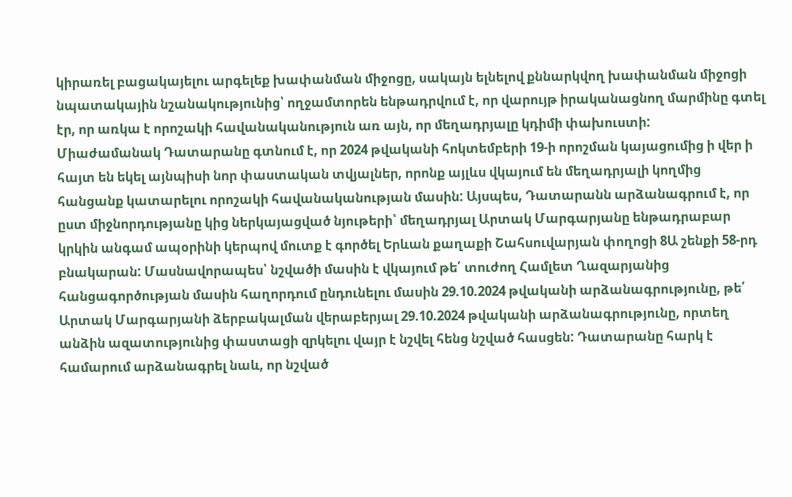կիրառել բացակայելու արգելեք խափանման միջոցը, սակայն ելնելով քննարկվող խափանման միջոցի նպատակային նշանակությունից՝ ողջամտորեն ենթադրվում է, որ վարույթ իրականացնող մարմինը գտել էր, որ առկա է որոշակի հավանականություն առ այն, որ մեղադրյալը կդիմի փախուստի:
Միաժամանակ Դատարանը գտնում է, որ 2024 թվականի հոկտեմբերի 19-ի որոշման կայացումից ի վեր ի հայտ են եկել այնպիսի նոր փաստական տվյալներ, որոնք այլևս վկայում են մեղադրյալի կողմից հանցանք կատարելու որոշակի հավանականության մասին: Այսպես, Դատարանն արձանագրում է, որ ըստ միջնորդությանը կից ներկայացված նյութերի՝ մեղադրյալ Արտակ Մարգարյանը ենթադրաբար կրկին անգամ ապօրինի կերպով մուտք է գործել Երևան քաղաքի Շահսուվարյան փողոցի 8Ա շենքի 58-րդ բնակարան: Մասնավորապես՝ նշվածի մասին է վկայում թե՛ տուժող Համլետ Ղազարյանից հանցագործության մասին հաղորդում ընդունելու մասին 29.10.2024 թվականի արձանագրությունը, թե՛ Արտակ Մարգարյանի ձերբակալման վերաբերյալ 29.10.2024 թվականի արձանագրությունը, որտեղ անձին ազատությունից փաստացի զրկելու վայր է նշվել հենց նշված հասցեն: Դատարանը հարկ է համարում արձանագրել նաև, որ նշված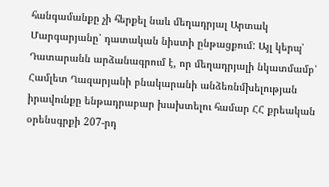հանգամանքը չի հերքել նաև մեղադրյալ Արտակ Մարգարյանը՝ դատական նիստի ընթացքում: Այլ կերպ՝ Դատարանն արձանագրում է, որ մեղադրյալի նկատմամբ՝ Համլետ Ղազարյանի բնակարանի անձեռնմխելության իրավունքը ենթադրաբար խախտելու համար ՀՀ քրեական օրենսգրքի 207-րդ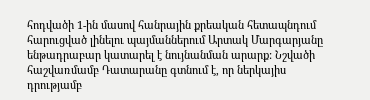հոդվածի 1-ին մասով հանրային քրեական հետապնդում հարուցված լինելու պայմաններում Արտակ Մարգարյանը ենթադրաբար կատարել է նույնանման արարք: Նշվածի հաշվառմամբ Դատարանը գտնում է, որ ներկայիս դրությամբ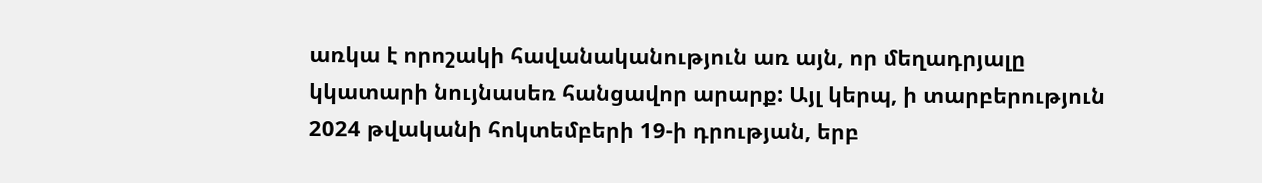առկա է որոշակի հավանականություն առ այն, որ մեղադրյալը կկատարի նույնասեռ հանցավոր արարք: Այլ կերպ, ի տարբերություն 2024 թվականի հոկտեմբերի 19-ի դրության, երբ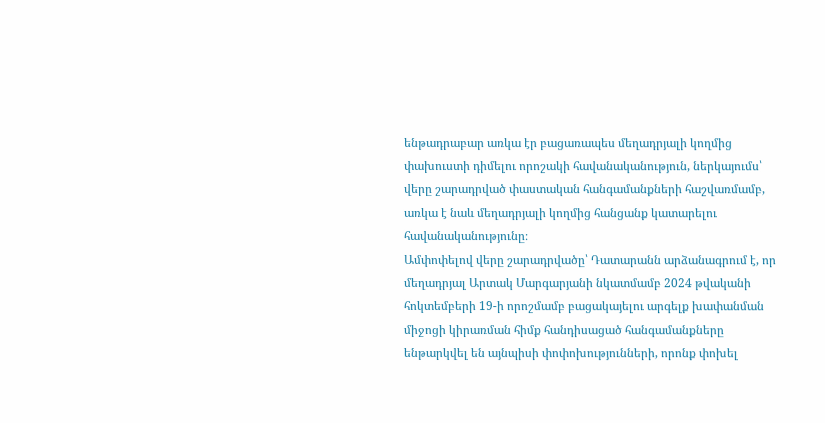ենթադրաբար առկա էր բացառապես մեղադրյալի կողմից փախուստի դիմելու որոշակի հավանականություն, ներկայումս՝ վերը շարադրված փաստական հանգամանքների հաշվառմամբ, առկա է նաև մեղադրյալի կողմից հանցանք կատարելու հավանականությունը։
Ամփոփելով վերը շարադրվածը՝ Դատարանն արձանագրում է, որ մեղադրյալ Արտակ Մարգարյանի նկատմամբ 2024 թվականի հոկտեմբերի 19-ի որոշմամբ բացակայելու արգելք խափանման միջոցի կիրառման հիմք հանդիսացած հանգամանքները ենթարկվել են այնպիսի փոփոխությունների, որոնք փոխել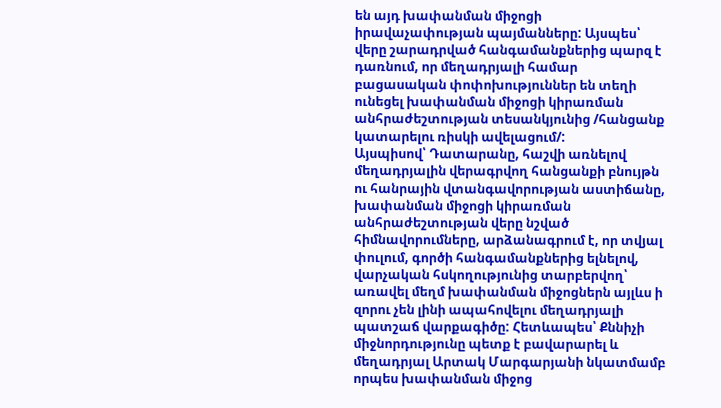են այդ խափանման միջոցի իրավաչափության պայմանները: Այսպես՝ վերը շարադրված հանգամանքներից պարզ է դառնում, որ մեղադրյալի համար բացասական փոփոխություններ են տեղի ունեցել խափանման միջոցի կիրառման անհրաժեշտության տեսանկյունից /հանցանք կատարելու ռիսկի ավելացում/:
Այսպիսով՝ Դատարանը, հաշվի առնելով մեղադրյալին վերագրվող հանցանքի բնույթն ու հանրային վտանգավորության աստիճանը, խափանման միջոցի կիրառման անհրաժեշտության վերը նշված հիմնավորումները, արձանագրում է, որ տվյալ փուլում, գործի հանգամանքներից ելնելով, վարչական հսկողությունից տարբերվող՝ առավել մեղմ խափանման միջոցներն այլևս ի զորու չեն լինի ապահովելու մեղադրյալի պատշաճ վարքագիծը: Հետևապես՝ Քննիչի միջնորդությունը պետք է բավարարել և մեղադրյալ Արտակ Մարգարյանի նկատմամբ որպես խափանման միջոց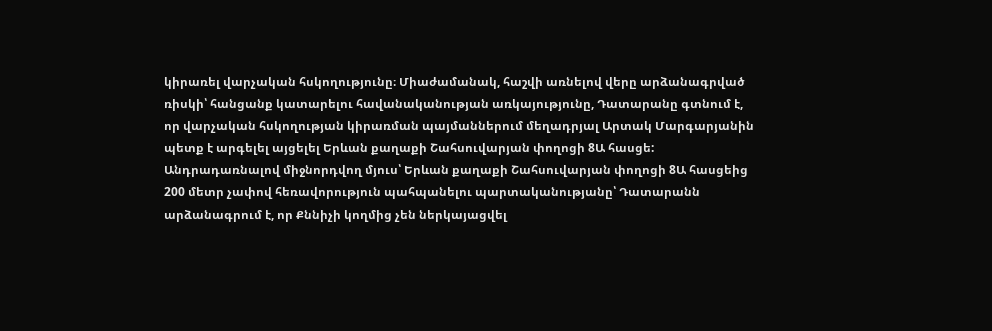կիրառել վարչական հսկողությունը։ Միաժամանակ, հաշվի առնելով վերը արձանագրված ռիսկի՝ հանցանք կատարելու հավանականության առկայությունը, Դատարանը գտնում է, որ վարչական հսկողության կիրառման պայմաններում մեղադրյալ Արտակ Մարգարյանին պետք է արգելել այցելել Երևան քաղաքի Շահսուվարյան փողոցի 8Ա հասցե: Անդրադառնալով միջնորդվող մյուս՝ Երևան քաղաքի Շահսուվարյան փողոցի 8Ա հասցեից 200 մետր չափով հեռավորություն պահպանելու պարտականությանը՝ Դատարանն արձանագրում է, որ Քննիչի կողմից չեն ներկայացվել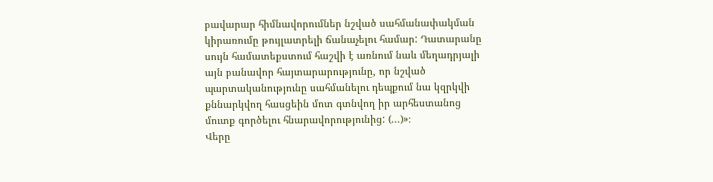բավարար հիմնավորումներ նշված սահմանափակման կիրառումը թույլատրելի ճանաչելու համար: Դատարանը սույն համատեքստում հաշվի է առնում նաև մեղադրյալի այն բանավոր հայտարարությունը, որ նշված պարտականությունը սահմանելու դեպքում նա կզրկվի քննարկվող հասցեին մոտ գտնվող իր արհեստանոց մուտք գործելու հնարավորությունից: (...)»։
Վերը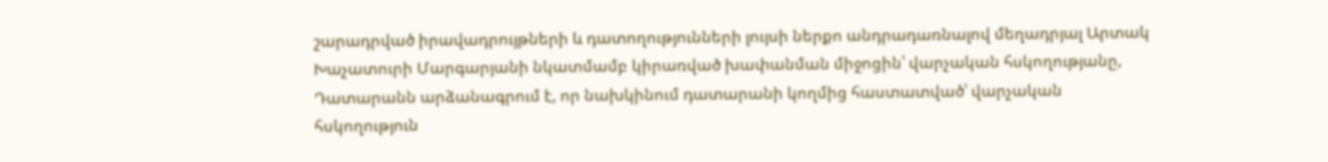շարադրված իրավադրույթների և դատողությունների լույսի ներքո անդրադառնալով մեղադրյալ Արտակ Խաչատուրի Մարգարյանի նկատմամբ կիրառված խափանման միջոցին՝ վարչական հսկողությանը, Դատարանն արձանագրում է, որ նախկինում դատարանի կողմից հաստատված՝ վարչական հսկողություն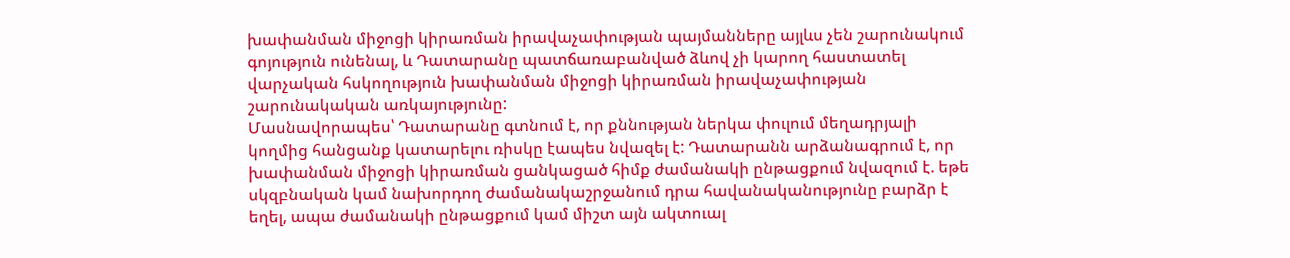խափանման միջոցի կիրառման իրավաչափության պայմանները այլևս չեն շարունակում գոյություն ունենալ, և Դատարանը պատճառաբանված ձևով չի կարող հաստատել վարչական հսկողություն խափանման միջոցի կիրառման իրավաչափության շարունակական առկայությունը:
Մասնավորապես՝ Դատարանը գտնում է, որ քննության ներկա փուլում մեղադրյալի կողմից հանցանք կատարելու ռիսկը էապես նվազել է: Դատարանն արձանագրում է, որ խափանման միջոցի կիրառման ցանկացած հիմք ժամանակի ընթացքում նվազում է. եթե սկզբնական կամ նախորդող ժամանակաշրջանում դրա հավանականությունը բարձր է եղել, ապա ժամանակի ընթացքում կամ միշտ այն ակտուալ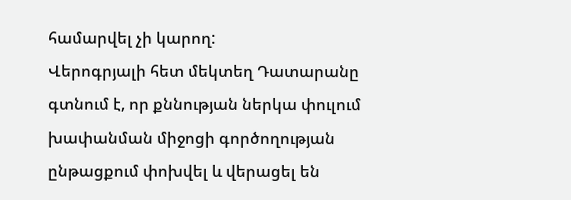համարվել չի կարող:
Վերոգրյալի հետ մեկտեղ Դատարանը գտնում է, որ քննության ներկա փուլում խափանման միջոցի գործողության ընթացքում փոխվել և վերացել են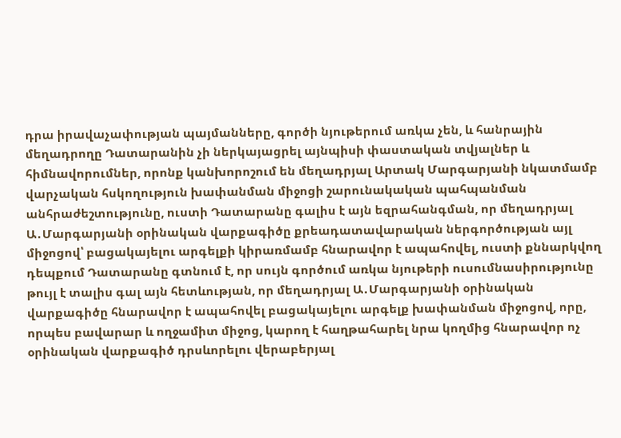դրա իրավաչափության պայմանները, գործի նյութերում առկա չեն, և հանրային մեղադրողը Դատարանին չի ներկայացրել այնպիսի փաստական տվյալներ և հիմնավորումներ, որոնք կանխորոշում են մեղադրյալ Արտակ Մարգարյանի նկատմամբ վարչական հսկողություն խափանման միջոցի շարունակական պահպանման անհրաժեշտությունը, ուստի Դատարանը գալիս է այն եզրահանգման, որ մեղադրյալ Ա․Մարգարյանի օրինական վարքագիծը քրեադատավարական ներգործության այլ միջոցով՝ բացակայելու արգելքի կիրառմամբ հնարավոր է ապահովել, ուստի քննարկվող դեպքում Դատարանը գտնում է, որ սույն գործում առկա նյութերի ուսումնասիրությունը թույլ է տալիս գալ այն հետևության, որ մեղադրյալ Ա․Մարգարյանի օրինական վարքագիծը հնարավոր է ապահովել բացակայելու արգելք խափանման միջոցով, որը, որպես բավարար և ողջամիտ միջոց, կարող է հաղթահարել նրա կողմից հնարավոր ոչ օրինական վարքագիծ դրսևորելու վերաբերյալ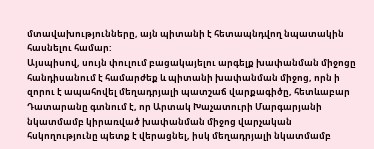մտավախությունները, այն պիտանի է հետապնդվող նպատակին հասնելու համար:
Այսպիսով, սույն փուլում բացակայելու արգելք խափանման միջոցը հանդիսանում է համարժեք և պիտանի խափանման միջոց, որն ի զորու է ապահովել մեղադրյալի պատշաճ վարքագիծը, հետևաբար Դատարանը գտնում է, որ Արտակ Խաչատուրի Մարգարյանի նկատմամբ կիրառված խափանման միջոց վարչական հսկողությունը պետք է վերացնել, իսկ մեղադրյալի նկատմամբ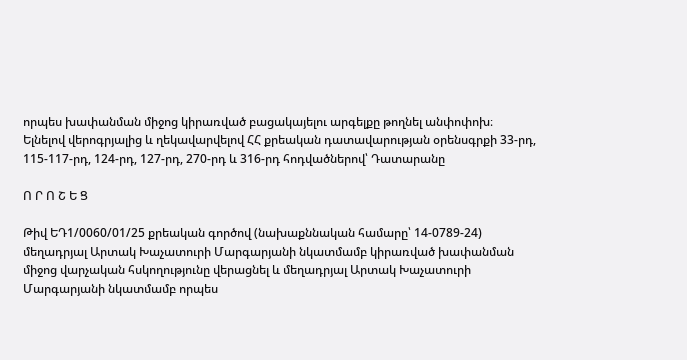որպես խափանման միջոց կիրառված բացակայելու արգելքը թողնել անփոփոխ։
Ելնելով վերոգրյալից և ղեկավարվելով ՀՀ քրեական դատավարության օրենսգրքի 33-րդ, 115-117-րդ, 124-րդ, 127-րդ, 270-րդ և 316-րդ հոդվածներով՝ Դատարանը

Ո Ր Ո Շ Ե Ց

Թիվ ԵԴ1/0060/01/25 քրեական գործով (նախաքննական համարը՝ 14-0789-24) մեղադրյալ Արտակ Խաչատուրի Մարգարյանի նկատմամբ կիրառված խափանման միջոց վարչական հսկողությունը վերացնել և մեղադրյալ Արտակ Խաչատուրի Մարգարյանի նկատմամբ որպես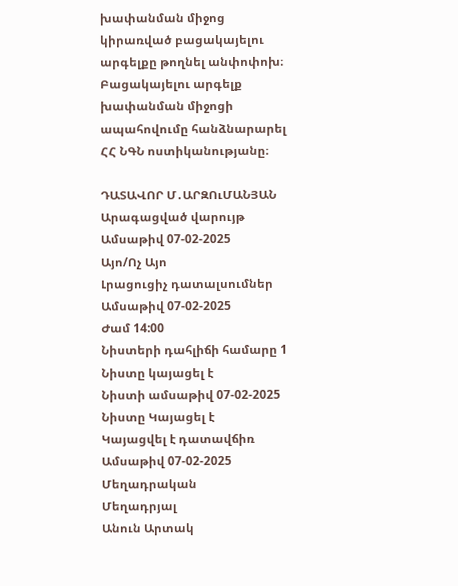խափանման միջոց կիրառված բացակայելու արգելքը թողնել անփոփոխ։
Բացակայելու արգելք խափանման միջոցի ապահովումը հանձնարարել ՀՀ ՆԳՆ ոստիկանությանը։

ԴԱՏԱՎՈՐ Մ․ԱՐԶՈւՄԱՆՅԱՆ
Արագացված վարույթ
Ամսաթիվ 07-02-2025
Այո/Ոչ Այո
Լրացուցիչ դատալսումներ
Ամսաթիվ 07-02-2025
Ժամ 14:00
Նիստերի դահլիճի համարը 1
Նիստը կայացել է
Նիստի ամսաթիվ 07-02-2025
Նիստը Կայացել է
Կայացվել է դատավճիռ
Ամսաթիվ 07-02-2025
Մեղադրական
Մեղադրյալ
Անուն Արտակ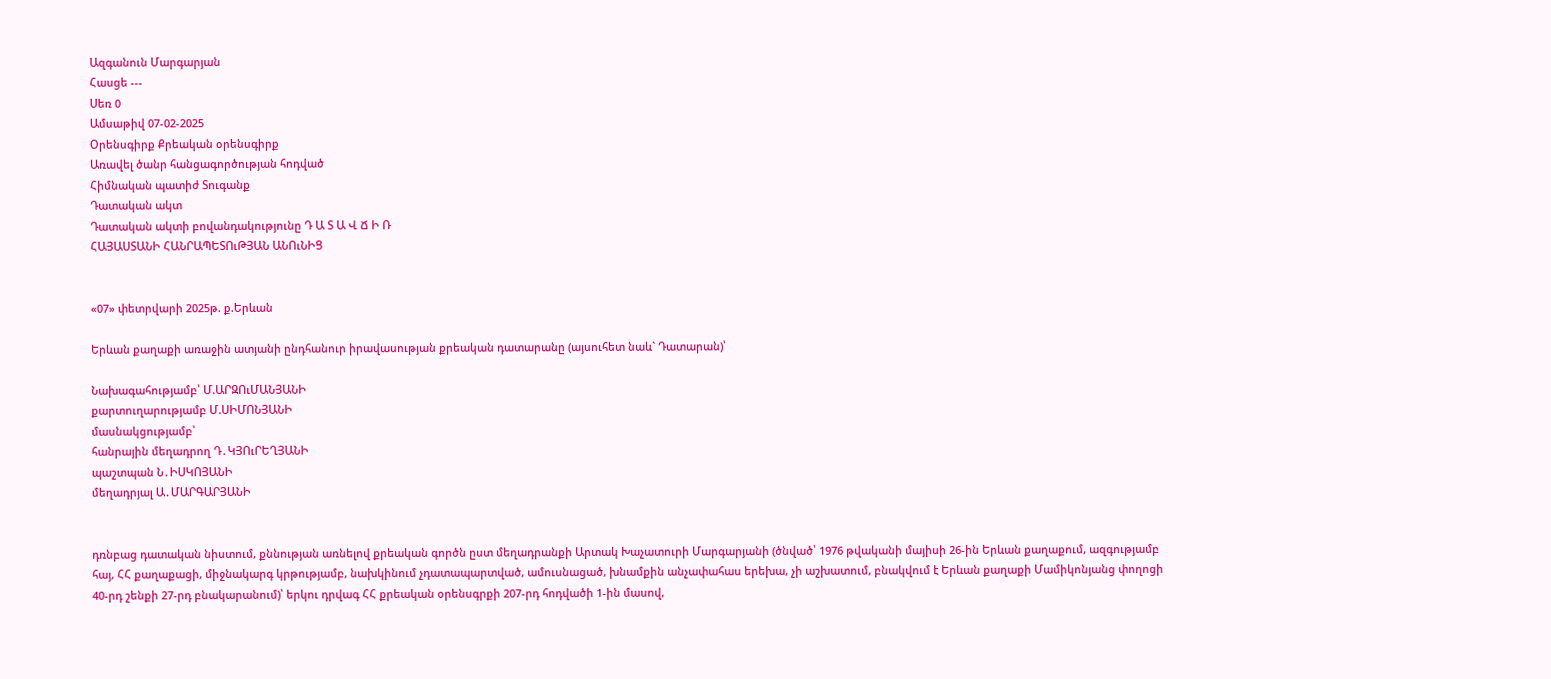Ազգանուն Մարգարյան
Հասցե ---
Սեռ 0
Ամսաթիվ 07-02-2025
Օրենսգիրք Քրեական օրենսգիրք
Առավել ծանր հանցագործության հոդված
Հիմնական պատիժ Տուգանք
Դատական ակտ
Դատական ակտի բովանդակությունը Դ Ա Տ Ա Վ Ճ Ի Ռ
ՀԱՅԱՍՏԱՆԻ ՀԱՆՐԱՊԵՏՈւԹՅԱՆ ԱՆՈւՆԻՑ


«07» փետրվարի 2025թ. ք.Երևան

Երևան քաղաքի առաջին ատյանի ընդհանուր իրավասության քրեական դատարանը (այսուհետ նաև` Դատարան)՝

Նախագահությամբ՝ Մ.ԱՐԶՈւՄԱՆՅԱՆԻ
քարտուղարությամբ Մ.ՍԻՄՈՆՅԱՆԻ
մասնակցությամբ՝
հանրային մեղադրող Դ․ԿՅՈւՐԵՂՅԱՆԻ
պաշտպան Ն․ԻՍԿՈՅԱՆԻ
մեղադրյալ Ա․ՄԱՐԳԱՐՅԱՆԻ


դռնբաց դատական նիստում, քննության առնելով քրեական գործն ըստ մեղադրանքի Արտակ Խաչատուրի Մարգարյանի (ծնված՝ 1976 թվականի մայիսի 26-ին Երևան քաղաքում, ազգությամբ հայ, ՀՀ քաղաքացի, միջնակարգ կրթությամբ, նախկինում չդատապարտված, ամուսնացած, խնամքին անչափահաս երեխա, չի աշխատում, բնակվում է Երևան քաղաքի Մամիկոնյանց փողոցի 40-րդ շենքի 27-րդ բնակարանում)՝ երկու դրվագ ՀՀ քրեական օրենսգրքի 207-րդ հոդվածի 1-ին մասով,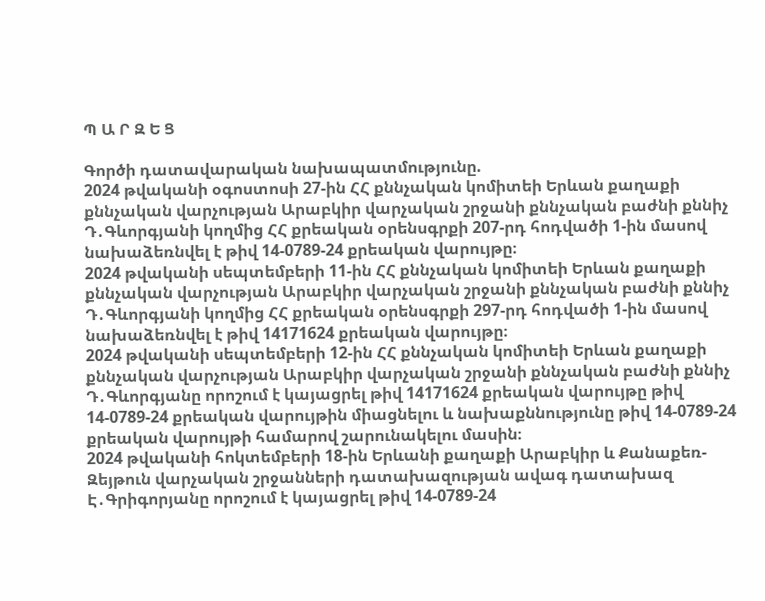Պ Ա Ր Զ Ե Ց

Գործի դատավարական նախապատմությունը.
2024 թվականի օգոստոսի 27-ին ՀՀ քննչական կոմիտեի Երևան քաղաքի քննչական վարչության Արաբկիր վարչական շրջանի քննչական բաժնի քննիչ Դ․Գևորգյանի կողմից ՀՀ քրեական օրենսգրքի 207-րդ հոդվածի 1-ին մասով նախաձեռնվել է թիվ 14-0789-24 քրեական վարույթը։
2024 թվականի սեպտեմբերի 11-ին ՀՀ քննչական կոմիտեի Երևան քաղաքի քննչական վարչության Արաբկիր վարչական շրջանի քննչական բաժնի քննիչ Դ․Գևորգյանի կողմից ՀՀ քրեական օրենսգրքի 297-րդ հոդվածի 1-ին մասով նախաձեռնվել է թիվ 14171624 քրեական վարույթը։
2024 թվականի սեպտեմբերի 12-ին ՀՀ քննչական կոմիտեի Երևան քաղաքի քննչական վարչության Արաբկիր վարչական շրջանի քննչական բաժնի քննիչ Դ․Գևորգյանը որոշում է կայացրել թիվ 14171624 քրեական վարույթը թիվ 14-0789-24 քրեական վարույթին միացնելու և նախաքննությունը թիվ 14-0789-24 քրեական վարույթի համարով շարունակելու մասին։
2024 թվականի հոկտեմբերի 18-ին Երևանի քաղաքի Արաբկիր և Քանաքեռ-Զեյթուն վարչական շրջանների դատախազության ավագ դատախազ Է․Գրիգորյանը որոշում է կայացրել թիվ 14-0789-24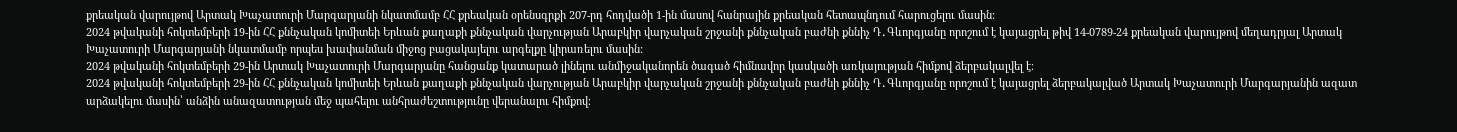քրեական վարույթով Արտակ Խաչատուրի Մարգարյանի նկատմամբ ՀՀ քրեական օրենսգրքի 207-րդ հոդվածի 1-ին մասով հանրային քրեական հետապնդում հարուցելու մասին:
2024 թվականի հոկտեմբերի 19-ին ՀՀ քննչական կոմիտեի Երևան քաղաքի քննչական վարչության Արաբկիր վարչական շրջանի քննչական բաժնի քննիչ Դ․Գևորգյանը որոշում է կայացրել թիվ 14-0789-24 քրեական վարույթով մեղադրյալ Արտակ Խաչատուրի Մարգարյանի նկատմամբ որպես խափանման միջոց բացակայելու արգելքը կիրառելու մասին:
2024 թվականի հոկտեմբերի 29-ին Արտակ Խաչատուրի Մարգարյանը հանցանք կատարած լինելու անմիջականորեն ծագած հիմնավոր կասկածի առկայության հիմքով ձերբակալվել է։
2024 թվականի հոկտեմբերի 29-ին ՀՀ քննչական կոմիտեի Երևան քաղաքի քննչական վարչության Արաբկիր վարչական շրջանի քննչական բաժնի քննիչ Դ․Գևորգյանը որոշում է կայացրել ձերբակալված Արտակ Խաչատուրի Մարգարյանին ազատ արձակելու մասին՝ անձին անազատության մեջ պահելու անհրաժեշտությունը վերանալու հիմքով։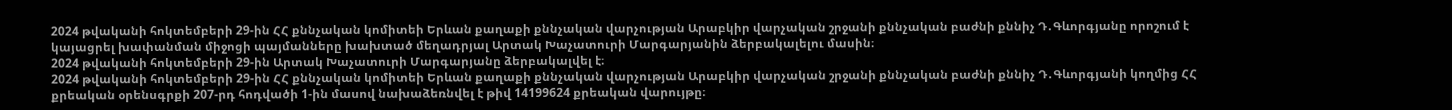2024 թվականի հոկտեմբերի 29-ին ՀՀ քննչական կոմիտեի Երևան քաղաքի քննչական վարչության Արաբկիր վարչական շրջանի քննչական բաժնի քննիչ Դ․Գևորգյանը որոշում է կայացրել խափանման միջոցի պայմանները խախտած մեղադրյալ Արտակ Խաչատուրի Մարգարյանին ձերբակալելու մասին։
2024 թվականի հոկտեմբերի 29-ին Արտակ Խաչատուրի Մարգարյանը ձերբակալվել է։
2024 թվականի հոկտեմբերի 29-ին ՀՀ քննչական կոմիտեի Երևան քաղաքի քննչական վարչության Արաբկիր վարչական շրջանի քննչական բաժնի քննիչ Դ․Գևորգյանի կողմից ՀՀ քրեական օրենսգրքի 207-րդ հոդվածի 1-ին մասով նախաձեռնվել է թիվ 14199624 քրեական վարույթը։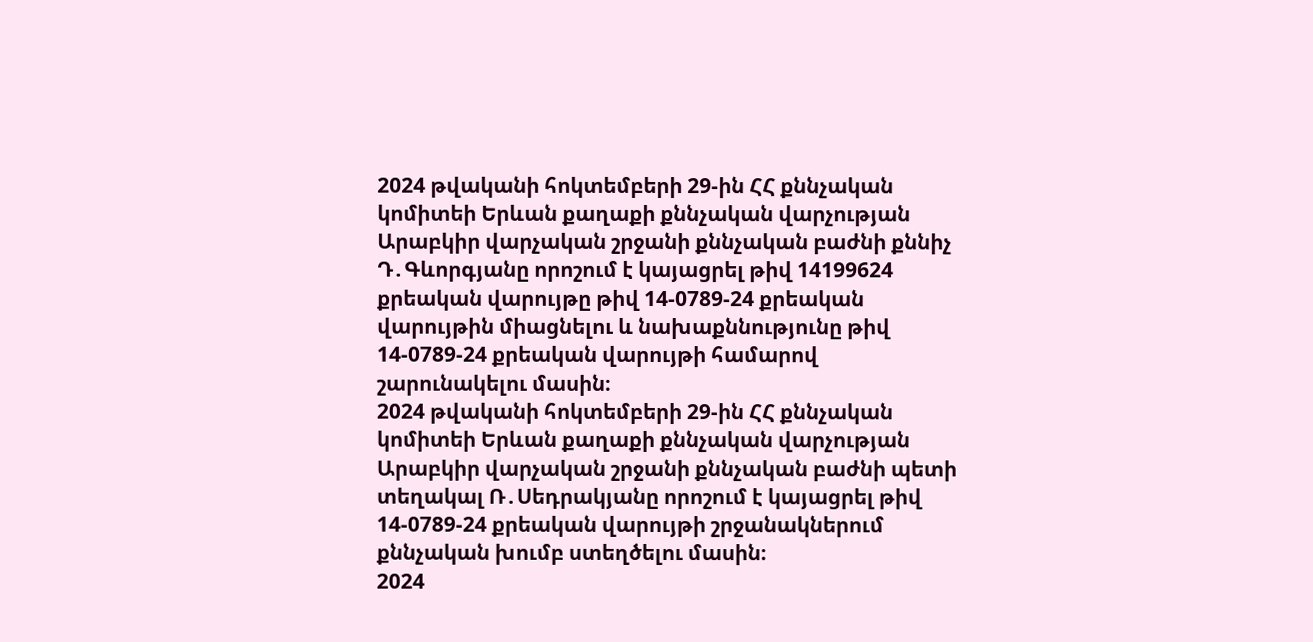2024 թվականի հոկտեմբերի 29-ին ՀՀ քննչական կոմիտեի Երևան քաղաքի քննչական վարչության Արաբկիր վարչական շրջանի քննչական բաժնի քննիչ Դ․Գևորգյանը որոշում է կայացրել թիվ 14199624 քրեական վարույթը թիվ 14-0789-24 քրեական վարույթին միացնելու և նախաքննությունը թիվ 14-0789-24 քրեական վարույթի համարով շարունակելու մասին։
2024 թվականի հոկտեմբերի 29-ին ՀՀ քննչական կոմիտեի Երևան քաղաքի քննչական վարչության Արաբկիր վարչական շրջանի քննչական բաժնի պետի տեղակալ Ռ․Սեդրակյանը որոշում է կայացրել թիվ 14-0789-24 քրեական վարույթի շրջանակներում քննչական խումբ ստեղծելու մասին։
2024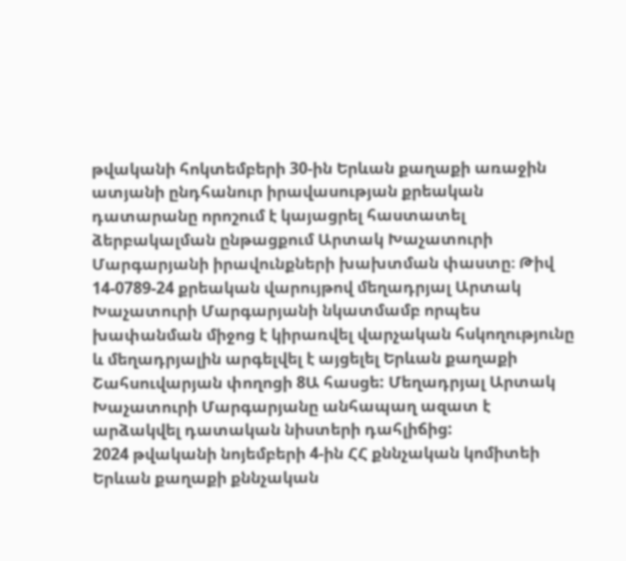թվականի հոկտեմբերի 30-ին Երևան քաղաքի առաջին ատյանի ընդհանուր իրավասության քրեական դատարանը որոշում է կայացրել հաստատել ձերբակալման ընթացքում Արտակ Խաչատուրի Մարգարյանի իրավունքների խախտման փաստը։ Թիվ 14-0789-24 քրեական վարույթով մեղադրյալ Արտակ Խաչատուրի Մարգարյանի նկատմամբ որպես խափանման միջոց է կիրառվել վարչական հսկողությունը և մեղադրյալին արգելվել է այցելել Երևան քաղաքի Շահսուվարյան փողոցի 8Ա հասցե: Մեղադրյալ Արտակ Խաչատուրի Մարգարյանը անհապաղ ազատ է արձակվել դատական նիստերի դահլիճից:
2024 թվականի նոյեմբերի 4-ին ՀՀ քննչական կոմիտեի Երևան քաղաքի քննչական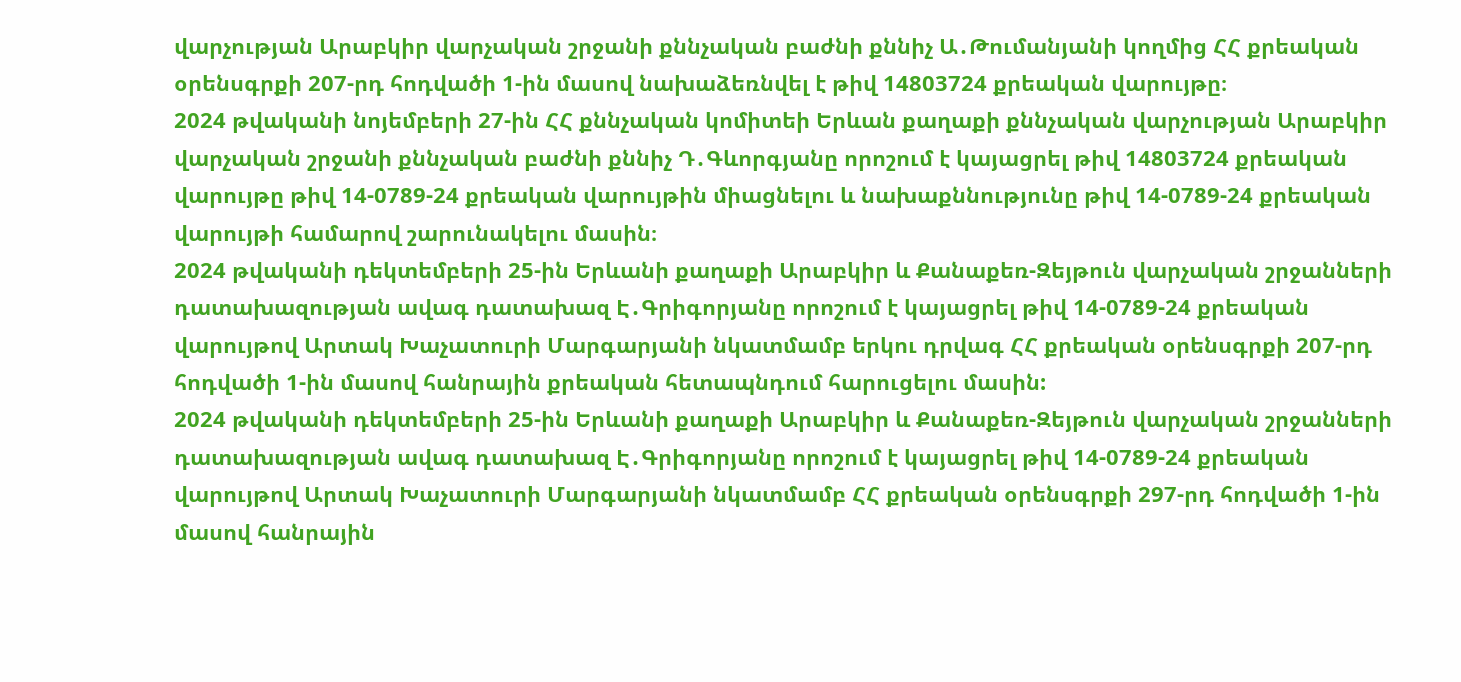վարչության Արաբկիր վարչական շրջանի քննչական բաժնի քննիչ Ա․Թումանյանի կողմից ՀՀ քրեական օրենսգրքի 207-րդ հոդվածի 1-ին մասով նախաձեռնվել է թիվ 14803724 քրեական վարույթը։
2024 թվականի նոյեմբերի 27-ին ՀՀ քննչական կոմիտեի Երևան քաղաքի քննչական վարչության Արաբկիր վարչական շրջանի քննչական բաժնի քննիչ Դ․Գևորգյանը որոշում է կայացրել թիվ 14803724 քրեական վարույթը թիվ 14-0789-24 քրեական վարույթին միացնելու և նախաքննությունը թիվ 14-0789-24 քրեական վարույթի համարով շարունակելու մասին։
2024 թվականի դեկտեմբերի 25-ին Երևանի քաղաքի Արաբկիր և Քանաքեռ-Զեյթուն վարչական շրջանների դատախազության ավագ դատախազ Է․Գրիգորյանը որոշում է կայացրել թիվ 14-0789-24 քրեական վարույթով Արտակ Խաչատուրի Մարգարյանի նկատմամբ երկու դրվագ ՀՀ քրեական օրենսգրքի 207-րդ հոդվածի 1-ին մասով հանրային քրեական հետապնդում հարուցելու մասին:
2024 թվականի դեկտեմբերի 25-ին Երևանի քաղաքի Արաբկիր և Քանաքեռ-Զեյթուն վարչական շրջանների դատախազության ավագ դատախազ Է․Գրիգորյանը որոշում է կայացրել թիվ 14-0789-24 քրեական վարույթով Արտակ Խաչատուրի Մարգարյանի նկատմամբ ՀՀ քրեական օրենսգրքի 297-րդ հոդվածի 1-ին մասով հանրային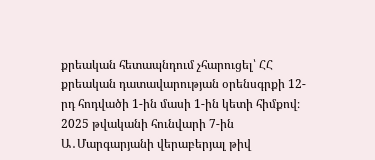քրեական հետապնդում չհարուցել՝ ՀՀ քրեական դատավարության օրենսգրքի 12-րդ հոդվածի 1-ին մասի 1-ին կետի հիմքով։
2025 թվականի հունվարի 7-ին Ա․Մարգարյանի վերաբերյալ թիվ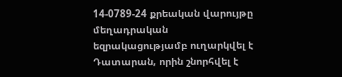14-0789-24 քրեական վարույթը մեղադրական եզրակացությամբ ուղարկվել է Դատարան, որին շնորհվել է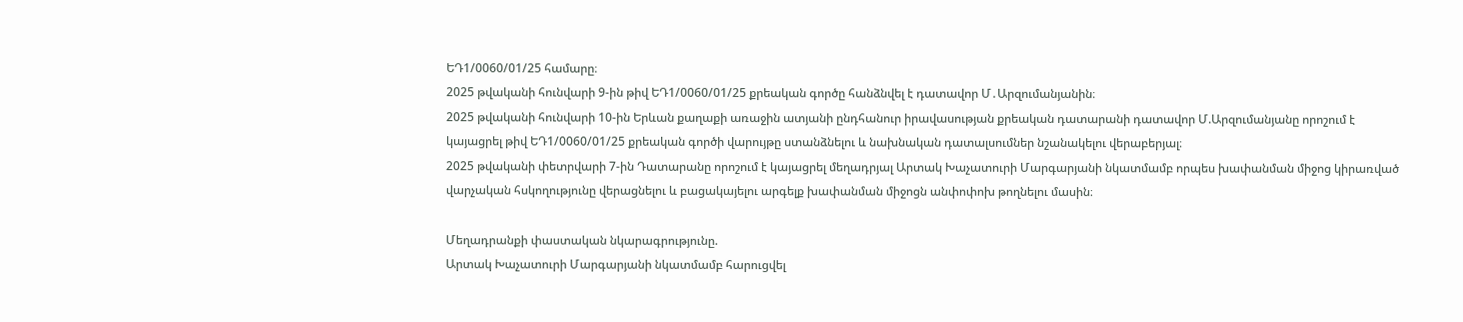ԵԴ1/0060/01/25 համարը։
2025 թվականի հունվարի 9-ին թիվ ԵԴ1/0060/01/25 քրեական գործը հանձնվել է դատավոր Մ․Արզումանյանին։
2025 թվականի հունվարի 10-ին Երևան քաղաքի առաջին ատյանի ընդհանուր իրավասության քրեական դատարանի դատավոր Մ.Արզումանյանը որոշում է կայացրել թիվ ԵԴ1/0060/01/25 քրեական գործի վարույթը ստանձնելու և նախնական դատալսումներ նշանակելու վերաբերյալ։
2025 թվականի փետրվարի 7-ին Դատարանը որոշում է կայացրել մեղադրյալ Արտակ Խաչատուրի Մարգարյանի նկատմամբ որպես խափանման միջոց կիրառված վարչական հսկողությունը վերացնելու և բացակայելու արգելք խափանման միջոցն անփոփոխ թողնելու մասին։

Մեղադրանքի փաստական նկարագրությունը.
Արտակ Խաչատուրի Մարգարյանի նկատմամբ հարուցվել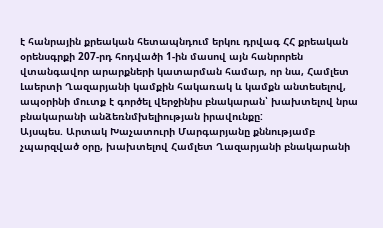է հանրային քրեական հետապնդում երկու դրվագ ՀՀ քրեական օրենսգրքի 207-րդ հոդվածի 1-ին մասով այն հանրորեն վտանգավոր արարքների կատարման համար, որ նա, Համլետ Լաերտի Ղազարյանի կամքին հակառակ և կամքն անտեսելով, ապօրինի մուտք է գործել վերջինիս բնակարան՝ խախտելով նրա բնակարանի անձեռնմխելիության իրավունքը:
Այսպես. Արտակ Խաչատուրի Մարգարյանը քննությամբ չպարզված օրը, խախտելով Համլետ Ղազարյանի բնակարանի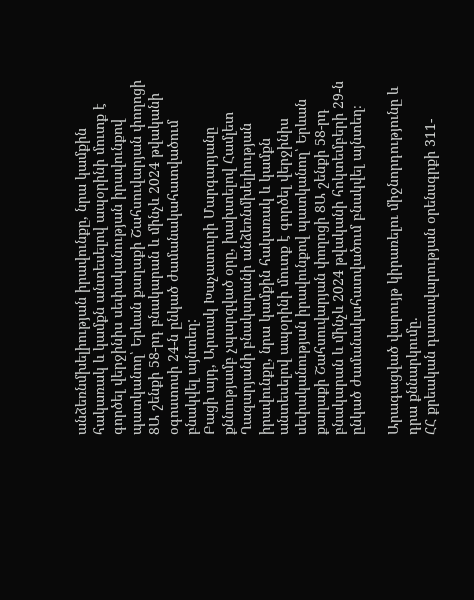անձեռնմխելիության իրավունքը, նրա կամքին հակառակ և կամքն անտեսելով ապօրինի մուտք է գործել վերջինիս սեփականության իրավունքով պատկանող՝ Երևան քաղաքի Շահսուվարյան փողոցի 8Ա շենքի 58-րդ բնակարան և մինչև 2024 թվականի օգոստոսի 24-ն ընկած ժամանակահատվածում բնակվել այնտեղ:
Բացի այդ, Արտակ Խաչատուրի Մարգարյանը քննությամբ չպարզված օրը, խախտելով Համլետ Ղազարյանի բնակարանի անձեռնմխելիության իրավունքը, նրա կամքին հակառակ և կամքն անտեսելով ապօրինի մուտք է գործել վերջինիս սեփականության իրավունքով պատկանող՝ Երևան քաղաքի Շահսուվարյան փողոցի 8Ա շենքի 58-րդ բնակարան և մինչև 2024 թվականի հոկտեմբերի 29-ն ընկած ժամանակահատվածում բնակվել այնտեղ։

Արագացված վարույթ կիրառելու միջնորդությունը և դրա քննարկումը․
ՀՀ քրեական դատավարության օրենսգրքի 311-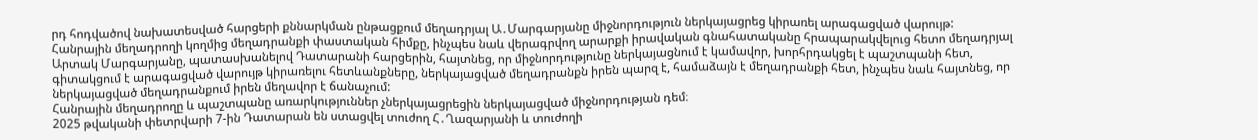րդ հոդվածով նախատեսված հարցերի քննարկման ընթացքում մեղադրյալ Ա․Մարգարյանը միջնորդություն ներկայացրեց կիրառել արագացված վարույթ:
Հանրային մեղադրողի կողմից մեղադրանքի փաստական հիմքը, ինչպես նաև վերագրվող արարքի իրավական գնահատականը հրապարակվելուց հետո մեղադրյալ Արտակ Մարգարյանը, պատասխանելով Դատարանի հարցերին, հայտնեց, որ միջնորդությունը ներկայացնում է կամավոր, խորհրդակցել է պաշտպանի հետ, գիտակցում է արագացված վարույթ կիրառելու հետևանքները, ներկայացված մեղադրանքն իրեն պարզ է, համաձայն է մեղադրանքի հետ, ինչպես նաև հայտնեց, որ ներկայացված մեղադրանքում իրեն մեղավոր է ճանաչում:
Հանրային մեղադրողը և պաշտպանը առարկություններ չներկայացրեցին ներկայացված միջնորդության դեմ։
2025 թվականի փետրվարի 7-ին Դատարան են ստացվել տուժող Հ․Ղազարյանի և տուժողի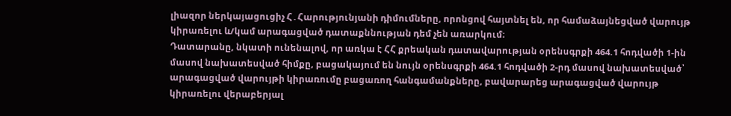լիազոր ներկայացուցիչ Հ․Հարությունյանի դիմումները, որոնցով հայտնել են, որ համաձայնեցված վարույթ կիրառելու և/կամ արագացված դատաքննության դեմ չեն առարկում։
Դատարանը, նկատի ունենալով, որ առկա է ՀՀ քրեական դատավարության օրենսգրքի 464.1 հոդվածի 1-ին մասով նախատեսված հիմքը, բացակայում են նույն օրենսգրքի 464.1 հոդվածի 2-րդ մասով նախատեսված՝ արագացված վարույթի կիրառումը բացառող հանգամանքները, բավարարեց արագացված վարույթ կիրառելու վերաբերյալ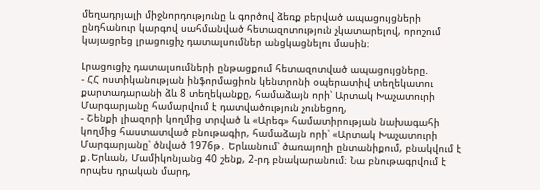մեղադրյալի միջնորդությունը և գործով ձեռք բերված ապացույցների ընդհանուր կարգով սահմանված հետազոտություն չկատարելով, որոշում կայացրեց լրացուցիչ դատալսումներ անցկացնելու մասին։

Լրացուցիչ դատալսումների ընթացքում հետազոտված ապացույցները.
- ՀՀ ոստիկանության ինֆորմացիոն կենտրոնի օպերատիվ տեղեկատու քարտադարանի ձև 8 տեղեկանքը, համաձայն որի՝ Արտակ Խաչատուրի Մարգարյանը համարվում է դատվածություն չունեցող,
- Շենքի լիազորի կողմից տրված և «Արեգ» համատիրության նախագահի կողմից հաստատված բնութագիր, համաձայն որի՝ «Արտակ Խաչատուրի Մարգարյանը՝ ծնված 1976թ․ Երևանում՝ ծառայողի ընտանիքում, բնակվում է ք․Երևան, Մամիկոնյանց 40 շենք, 2-րդ բնակարանում։ Նա բնութագրվում է որպես դրական մարդ,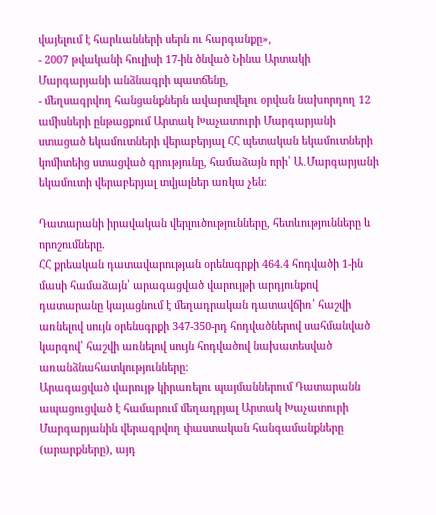վայելում է հարևանների սերն ու հարգանքը»,
- 2007 թվականի հուլիսի 17-ին ծնված Նինա Արտակի Մարգարյանի անձնագրի պատճենը,
- մեղսագրվող հանցանքներն ավարտվելու օրվան նախորդող 12 ամիսների ընթացքում Արտակ Խաչատուրի Մարգարյանի ստացած եկամուտների վերաբերյալ ՀՀ պետական եկամուտների կոմիտեից ստացված գրությունը, համաձայն որի՝ Ա․Մարգարյանի եկամուտի վերաբերյալ տվյալներ առկա չեն:

Դատարանի իրավական վերլուծությունները, հետևությունները և որոշումները.
ՀՀ քրեական դատավարության օրենսգրքի 464.4 հոդվածի 1-ին մասի համաձայն՝ արագացված վարույթի արդյունքով դատարանը կայացնում է մեղադրական դատավճիռ՝ հաշվի առնելով սույն օրենսգրքի 347-350-րդ հոդվածներով սահմանված կարգով՝ հաշվի առնելով սույն հոդվածով նախատեսված առանձնահատկությունները:
Արագացված վարույթ կիրառելու պայմաններում Դատարանն ապացուցված է համարում մեղադրյալ Արտակ Խաչատուրի Մարգարյանին վերագրվող փաստական հանգամանքները (արարքները), այդ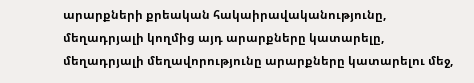արարքների քրեական հակաիրավականությունը, մեղադրյալի կողմից այդ արարքները կատարելը, մեղադրյալի մեղավորությունը արարքները կատարելու մեջ,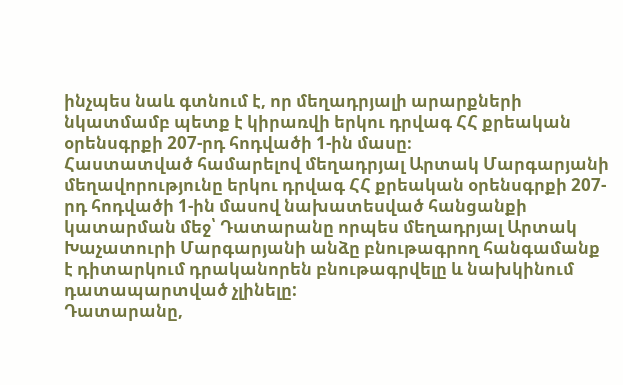ինչպես նաև գտնում է, որ մեղադրյալի արարքների նկատմամբ պետք է կիրառվի երկու դրվագ ՀՀ քրեական օրենսգրքի 207-րդ հոդվածի 1-ին մասը։
Հաստատված համարելով մեղադրյալ Արտակ Մարգարյանի մեղավորությունը երկու դրվագ ՀՀ քրեական օրենսգրքի 207-րդ հոդվածի 1-ին մասով նախատեսված հանցանքի կատարման մեջ՝ Դատարանը որպես մեղադրյալ Արտակ Խաչատուրի Մարգարյանի անձը բնութագրող հանգամանք է դիտարկում դրականորեն բնութագրվելը և նախկինում դատապարտված չլինելը:
Դատարանը,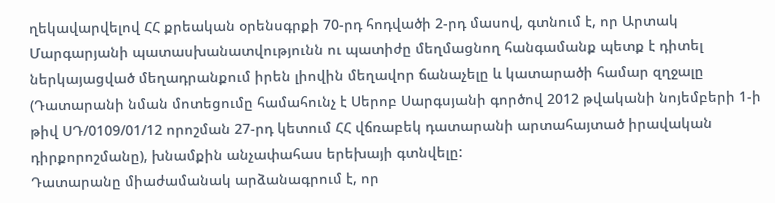ղեկավարվելով ՀՀ քրեական օրենսգրքի 70-րդ հոդվածի 2-րդ մասով, գտնում է, որ Արտակ Մարգարյանի պատասխանատվությունն ու պատիժը մեղմացնող հանգամանք պետք է դիտել ներկայացված մեղադրանքում իրեն լիովին մեղավոր ճանաչելը և կատարածի համար զղջալը (Դատարանի նման մոտեցումը համահունչ է Սերոբ Սարգսյանի գործով 2012 թվականի նոյեմբերի 1-ի թիվ ՍԴ/0109/01/12 որոշման 27-րդ կետում ՀՀ վճռաբեկ դատարանի արտահայտած իրավական դիրքորոշմանը), խնամքին անչափահաս երեխայի գտնվելը:
Դատարանը միաժամանակ արձանագրում է, որ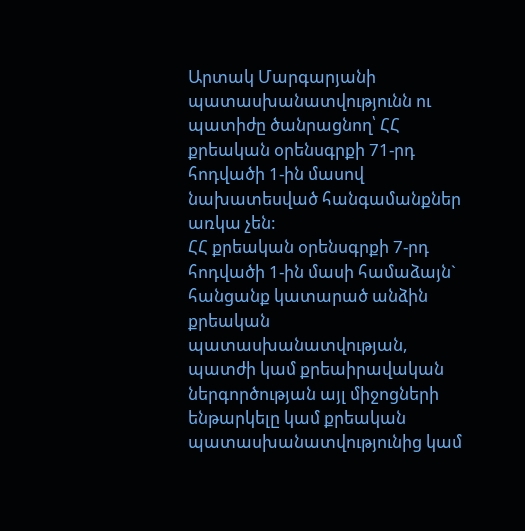Արտակ Մարգարյանի պատասխանատվությունն ու պատիժը ծանրացնող՝ ՀՀ քրեական օրենսգրքի 71-րդ հոդվածի 1-ին մասով նախատեսված հանգամանքներ առկա չեն:
ՀՀ քրեական օրենսգրքի 7-րդ հոդվածի 1-ին մասի համաձայն` հանցանք կատարած անձին քրեական պատասխանատվության, պատժի կամ քրեաիրավական ներգործության այլ միջոցների ենթարկելը կամ քրեական պատասխանատվությունից կամ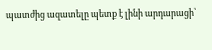պատժից ազատելը պետք է լինի արդարացի՝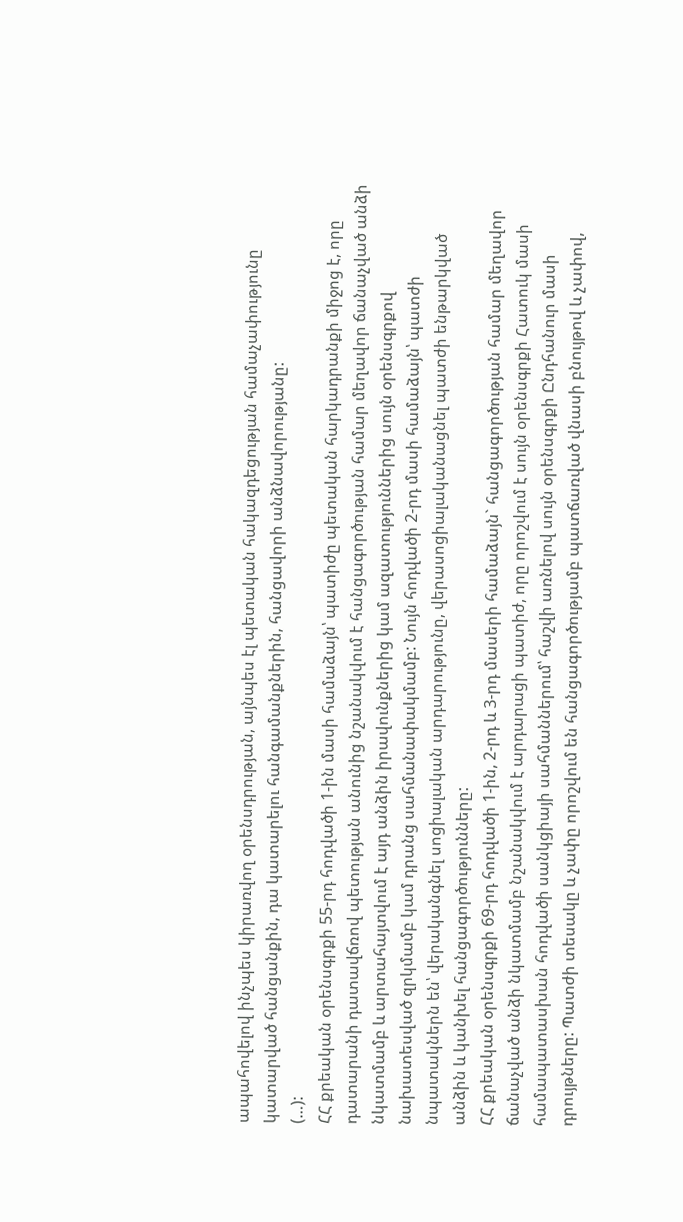ապահովելով ինչպես կիրառվող օրենսդրության, այնպես էլ պետական հակազդեցության համաչափությունը կատարված հանցանքին, դա կատարելու հանգամանքներին, հանցավորի անձնավորությանը:
(…):
ՀՀ քրեական օրենսգրքի 55-րդ հոդվածի 1-ին մասի համաձայն՝ պատիժը պետական հարկադրանքի միջոց է, որը դատարանի դատավճռով պետության անունից նշանակվում է հանցագործության համար մեղավոր ճանաչված անձի նկատմամբ և արտահայտվում է այդ անձին իրավունքներից կամ ազատություններից սույն օրենսգրքով նախատեսված զրկմամբ կամ դրանց սահմանափակմամբ: Նույն հոդվածի 2-րդ մասի համաձայն՝ պատժի նպատակներն են՝ վերականգնել սոցիալական արդարությունը, վերասոցիալականացնել պատժի ենթարկված անձին և կանխել հանցագործությունները:
ՀՀ քրեական օրենսգրքի 69-րդ հոդվածի 1-ին, 2-րդ և 3-րդ մասերի համաձայն` հանցագործության համար մեղավոր ճանաչված անձի նկատմամբ նշանակվում է արդարացի պատիժ, որը որոշվում է սույն օրենսգրքի Հատուկ մասի համապատասխան հոդվածի սանկցիայի սահմաններում՝ հաշվի առնելով սույն օրենսգրքի Ընդհանուր մասի դրույթները: Պատժի տեսակը և չափը որոշվում են հանցագործությամբ պատճառված վնասի բնույթով և չափով,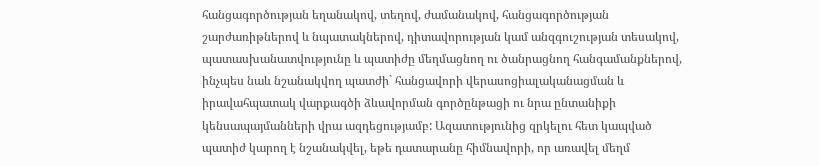հանցագործության եղանակով, տեղով, ժամանակով, հանցագործության շարժառիթներով և նպատակներով, դիտավորության կամ անզգուշության տեսակով, պատասխանատվությունը և պատիժը մեղմացնող ու ծանրացնող հանգամանքներով, ինչպես նաև նշանակվող պատժի` հանցավորի վերասոցիալականացման և իրավահպատակ վարքագծի ձևավորման գործընթացի ու նրա ընտանիքի կենսապայմանների վրա ազդեցությամբ: Ազատությունից զրկելու հետ կապված պատիժ կարող է նշանակվել, եթե դատարանը հիմնավորի, որ առավել մեղմ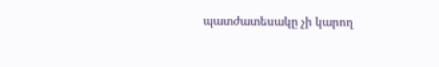պատժատեսակը չի կարող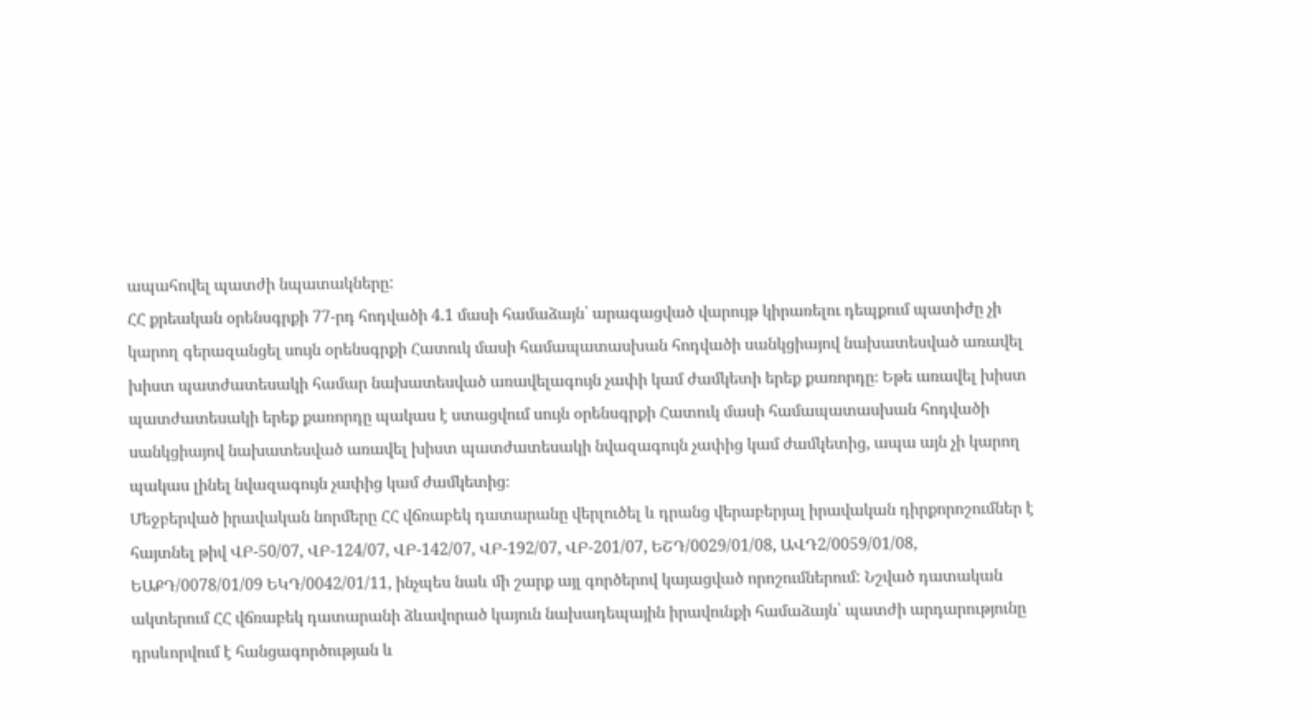ապահովել պատժի նպատակները:
ՀՀ քրեական օրենսգրքի 77-րդ հոդվածի 4.1 մասի համաձայն՝ արագացված վարույթ կիրառելու դեպքում պատիժը չի կարող գերազանցել սույն օրենսգրքի Հատուկ մասի համապատասխան հոդվածի սանկցիայով նախատեսված առավել խիստ պատժատեսակի համար նախատեսված առավելագույն չափի կամ ժամկետի երեք քառորդը։ Եթե առավել խիստ պատժատեսակի երեք քառորդը պակաս է ստացվում սույն օրենսգրքի Հատուկ մասի համապատասխան հոդվածի սանկցիայով նախատեսված առավել խիստ պատժատեսակի նվազագույն չափից կամ ժամկետից, ապա այն չի կարող պակաս լինել նվազագույն չափից կամ ժամկետից։
Մեջբերված իրավական նորմերը ՀՀ վճռաբեկ դատարանը վերլուծել և դրանց վերաբերյալ իրավական դիրքորոշումներ է հայտնել թիվ ՎԲ-50/07, ՎԲ-124/07, ՎԲ-142/07, ՎԲ-192/07, ՎԲ-201/07, ԵՇԴ/0029/01/08, ԱՎԴ2/0059/01/08, ԵԱՔԴ/0078/01/09 ԵԿԴ/0042/01/11, ինչպես նաև մի շարք այլ գործերով կայացված որոշումներում: Նշված դատական ակտերում ՀՀ վճռաբեկ դատարանի ձևավորած կայուն նախադեպային իրավունքի համաձայն՝ պատժի արդարությունը դրսևորվում է հանցագործության և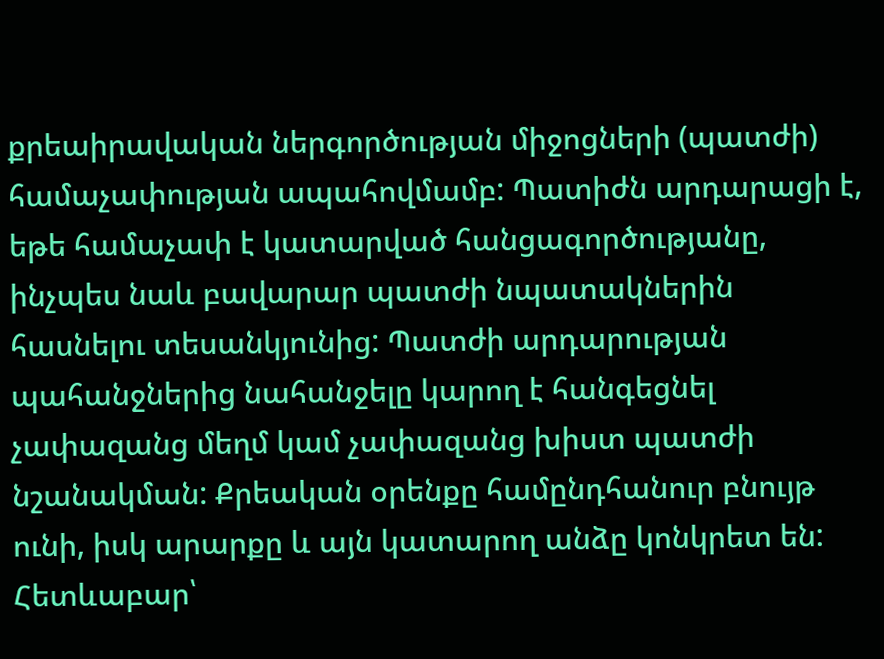քրեաիրավական ներգործության միջոցների (պատժի) համաչափության ապահովմամբ: Պատիժն արդարացի է, եթե համաչափ է կատարված հանցագործությանը, ինչպես նաև բավարար պատժի նպատակներին հասնելու տեսանկյունից: Պատժի արդարության պահանջներից նահանջելը կարող է հանգեցնել չափազանց մեղմ կամ չափազանց խիստ պատժի նշանակման: Քրեական օրենքը համընդհանուր բնույթ ունի, իսկ արարքը և այն կատարող անձը կոնկրետ են: Հետևաբար՝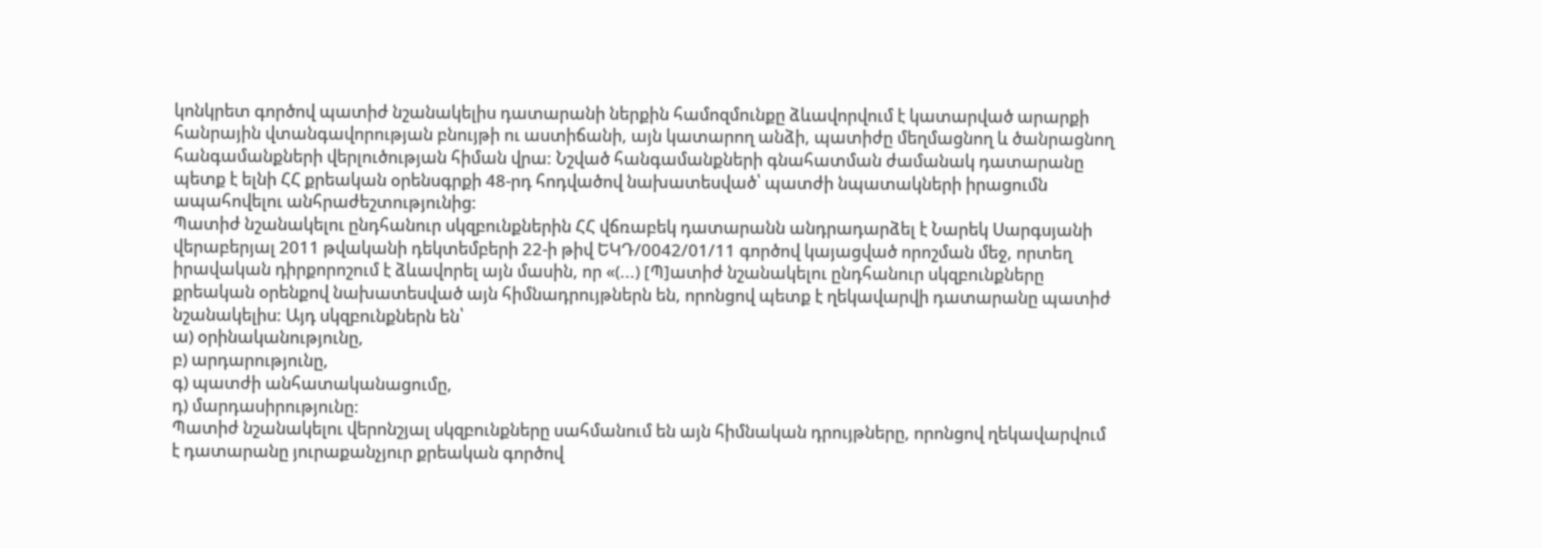կոնկրետ գործով պատիժ նշանակելիս դատարանի ներքին համոզմունքը ձևավորվում է կատարված արարքի հանրային վտանգավորության բնույթի ու աստիճանի, այն կատարող անձի, պատիժը մեղմացնող և ծանրացնող հանգամանքների վերլուծության հիման վրա: Նշված հանգամանքների գնահատման ժամանակ դատարանը պետք է ելնի ՀՀ քրեական օրենսգրքի 48-րդ հոդվածով նախատեսված՝ պատժի նպատակների իրացումն ապահովելու անհրաժեշտությունից:
Պատիժ նշանակելու ընդհանուր սկզբունքներին ՀՀ վճռաբեկ դատարանն անդրադարձել է Նարեկ Սարգսյանի վերաբերյալ 2011 թվականի դեկտեմբերի 22-ի թիվ ԵԿԴ/0042/01/11 գործով կայացված որոշման մեջ, որտեղ իրավական դիրքորոշում է ձևավորել այն մասին, որ «(...) [Պ]ատիժ նշանակելու ընդհանուր սկզբունքները քրեական օրենքով նախատեսված այն հիմնադրույթներն են, որոնցով պետք է ղեկավարվի դատարանը պատիժ նշանակելիս: Այդ սկզբունքներն են՝
ա) օրինականությունը,
բ) արդարությունը,
գ) պատժի անհատականացումը,
դ) մարդասիրությունը:
Պատիժ նշանակելու վերոնշյալ սկզբունքները սահմանում են այն հիմնական դրույթները, որոնցով ղեկավարվում է դատարանը յուրաքանչյուր քրեական գործով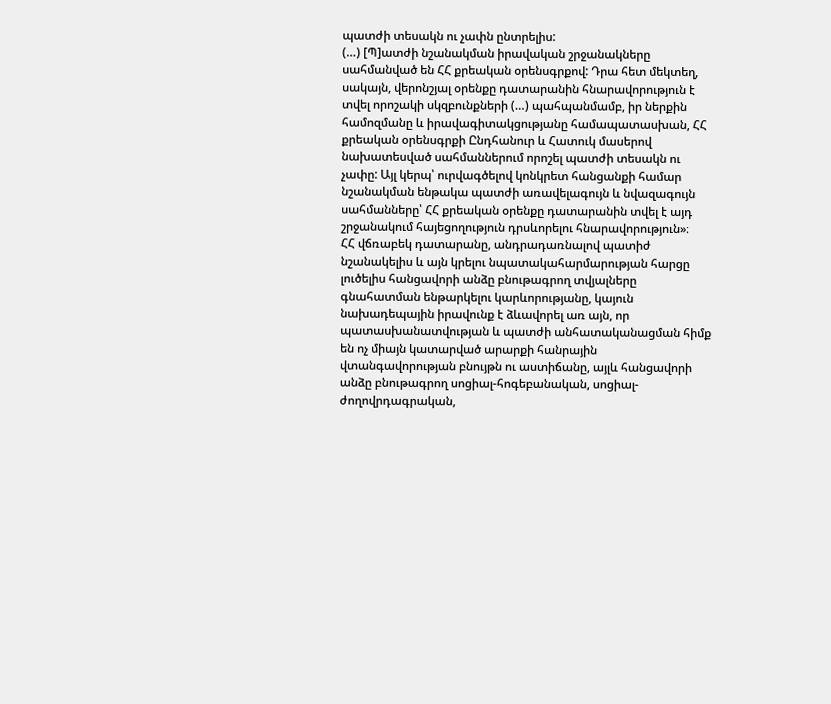պատժի տեսակն ու չափն ընտրելիս:
(…) [Պ]ատժի նշանակման իրավական շրջանակները սահմանված են ՀՀ քրեական օրենսգրքով: Դրա հետ մեկտեղ, սակայն, վերոնշյալ օրենքը դատարանին հնարավորություն է տվել որոշակի սկզբունքների (…) պահպանմամբ, իր ներքին համոզմանը և իրավագիտակցությանը համապատասխան, ՀՀ քրեական օրենսգրքի Ընդհանուր և Հատուկ մասերով նախատեսված սահմաններում որոշել պատժի տեսակն ու չափը: Այլ կերպ՝ ուրվագծելով կոնկրետ հանցանքի համար նշանակման ենթակա պատժի առավելագույն և նվազագույն սահմանները՝ ՀՀ քրեական օրենքը դատարանին տվել է այդ շրջանակում հայեցողություն դրսևորելու հնարավորություն»։
ՀՀ վճռաբեկ դատարանը, անդրադառնալով պատիժ նշանակելիս և այն կրելու նպատակահարմարության հարցը լուծելիս հանցավորի անձը բնութագրող տվյալները գնահատման ենթարկելու կարևորությանը, կայուն նախադեպային իրավունք է ձևավորել առ այն, որ պատասխանատվության և պատժի անհատականացման հիմք են ոչ միայն կատարված արարքի հանրային վտանգավորության բնույթն ու աստիճանը, այլև հանցավորի անձը բնութագրող սոցիալ-հոգեբանական, սոցիալ-ժողովրդագրական,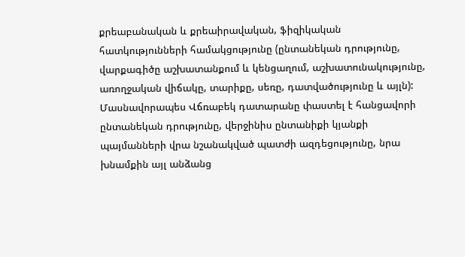քրեաբանական և քրեաիրավական, ֆիզիկական հատկությունների համակցությունը (ընտանեկան դրությունը, վարքագիծը աշխատանքում և կենցաղում, աշխատունակությունը, առողջական վիճակը, տարիքը, սեռը, դատվածությունը և այլն): Մասնավորապես Վճռաբեկ դատարանը փաստել է հանցավորի ընտանեկան դրությունը, վերջինիս ընտանիքի կյանքի պայմանների վրա նշանակված պատժի ազդեցությունը, նրա խնամքին այլ անձանց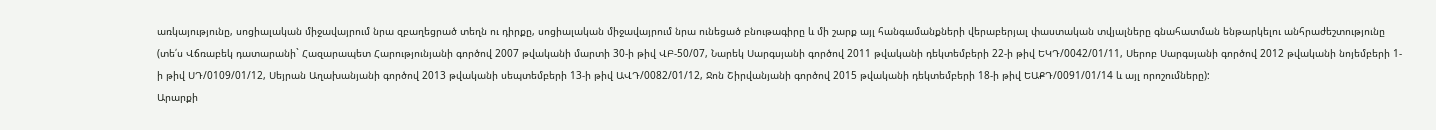առկայությունը, սոցիալական միջավայրում նրա զբաղեցրած տեղն ու դիրքը, սոցիալական միջավայրում նրա ունեցած բնութագիրը և մի շարք այլ հանգամանքների վերաբերյալ փաստական տվյալները գնահատման ենթարկելու անհրաժեշտությունը (տե՛ս Վճռաբեկ դատարանի` Հազարապետ Հարությունյանի գործով 2007 թվականի մարտի 30-ի թիվ ՎԲ-50/07, Նարեկ Սարգսյանի գործով 2011 թվականի դեկտեմբերի 22-ի թիվ ԵԿԴ/0042/01/11, Սերոբ Սարգսյանի գործով 2012 թվականի նոյեմբերի 1-ի թիվ ՍԴ/0109/01/12, Սեյրան Աղախանյանի գործով 2013 թվականի սեպտեմբերի 13-ի թիվ ԱՎԴ/0082/01/12, Ջոն Շիրվանյանի գործով 2015 թվականի դեկտեմբերի 18-ի թիվ ԵԱՔԴ/0091/01/14 և այլ որոշումները):
Արարքի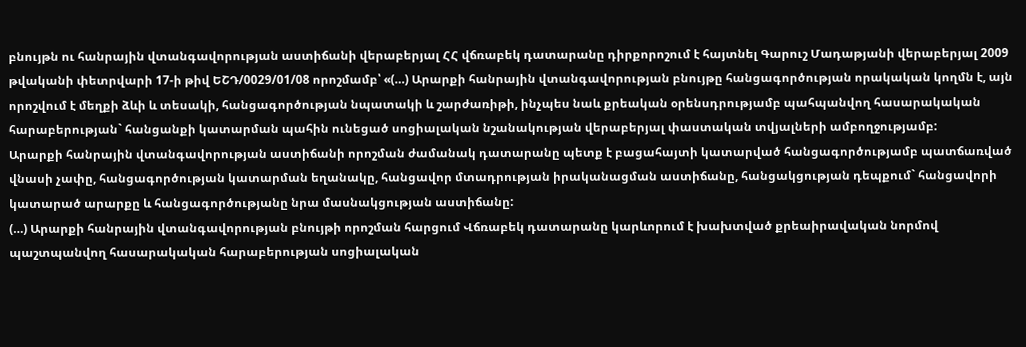բնույթն ու հանրային վտանգավորության աստիճանի վերաբերյալ ՀՀ վճռաբեկ դատարանը դիրքորոշում է հայտնել Գարուշ Մադաթյանի վերաբերյալ 2009 թվականի փետրվարի 17-ի թիվ ԵՇԴ/0029/01/08 որոշմամբ՝ «(…) Արարքի հանրային վտանգավորության բնույթը հանցագործության որակական կողմն է, այն որոշվում է մեղքի ձևի և տեսակի, հանցագործության նպատակի և շարժառիթի, ինչպես նաև քրեական օրենսդրությամբ պահպանվող հասարակական հարաբերության` հանցանքի կատարման պահին ունեցած սոցիալական նշանակության վերաբերյալ փաստական տվյալների ամբողջությամբ:
Արարքի հանրային վտանգավորության աստիճանի որոշման ժամանակ դատարանը պետք է բացահայտի կատարված հանցագործությամբ պատճառված վնասի չափը, հանցագործության կատարման եղանակը, հանցավոր մտադրության իրականացման աստիճանը, հանցակցության դեպքում` հանցավորի կատարած արարքը և հանցագործությանը նրա մասնակցության աստիճանը:
(…) Արարքի հանրային վտանգավորության բնույթի որոշման հարցում Վճռաբեկ դատարանը կարևորում է խախտված քրեաիրավական նորմով պաշտպանվող հասարակական հարաբերության սոցիալական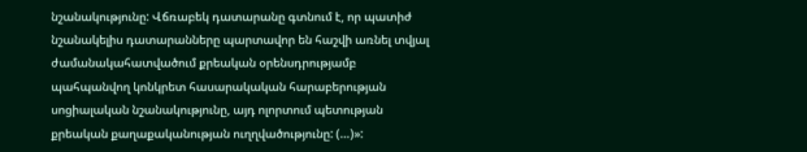նշանակությունը: Վճռաբեկ դատարանը գտնում է, որ պատիժ նշանակելիս դատարանները պարտավոր են հաշվի առնել տվյալ ժամանակահատվածում քրեական օրենսդրությամբ պահպանվող կոնկրետ հասարակական հարաբերության սոցիալական նշանակությունը, այդ ոլորտում պետության քրեական քաղաքականության ուղղվածությունը: (…)»: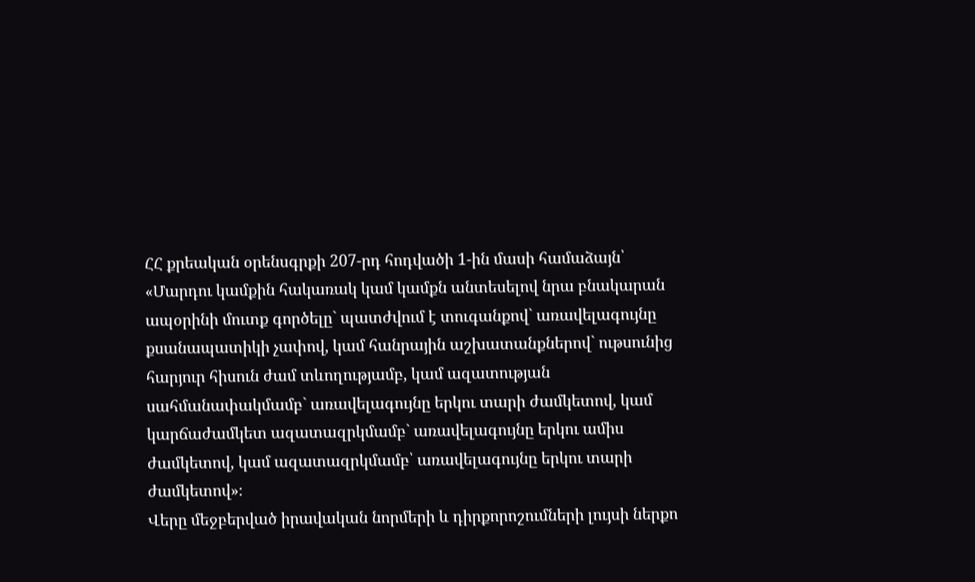ՀՀ քրեական օրենսգրքի 207-րդ հոդվածի 1-ին մասի համաձայն՝
«Մարդու կամքին հակառակ կամ կամքն անտեսելով նրա բնակարան ապօրինի մուտք գործելը` պատժվում է տուգանքով` առավելագույնը քսանապատիկի չափով, կամ հանրային աշխատանքներով` ութսունից հարյուր հիսուն ժամ տևողությամբ, կամ ազատության սահմանափակմամբ` առավելագույնը երկու տարի ժամկետով, կամ կարճաժամկետ ազատազրկմամբ` առավելագույնը երկու ամիս ժամկետով, կամ ազատազրկմամբ՝ առավելագույնը երկու տարի ժամկետով»։
Վերը մեջբերված իրավական նորմերի և դիրքորոշումների լույսի ներքո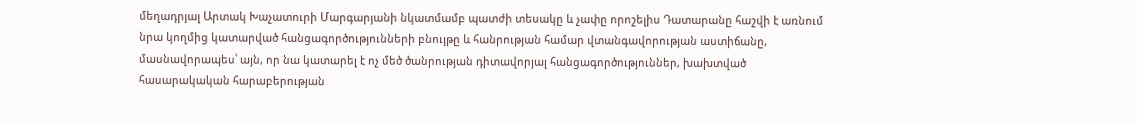մեղադրյալ Արտակ Խաչատուրի Մարգարյանի նկատմամբ պատժի տեսակը և չափը որոշելիս Դատարանը հաշվի է առնում նրա կողմից կատարված հանցագործությունների բնույթը և հանրության համար վտանգավորության աստիճանը, մասնավորապես՝ այն, որ նա կատարել է ոչ մեծ ծանրության դիտավորյալ հանցագործություններ, խախտված հասարակական հարաբերության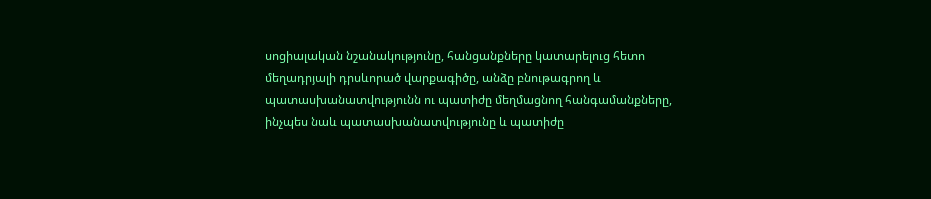սոցիալական նշանակությունը, հանցանքները կատարելուց հետո մեղադրյալի դրսևորած վարքագիծը, անձը բնութագրող և պատասխանատվությունն ու պատիժը մեղմացնող հանգամանքները, ինչպես նաև պատասխանատվությունը և պատիժը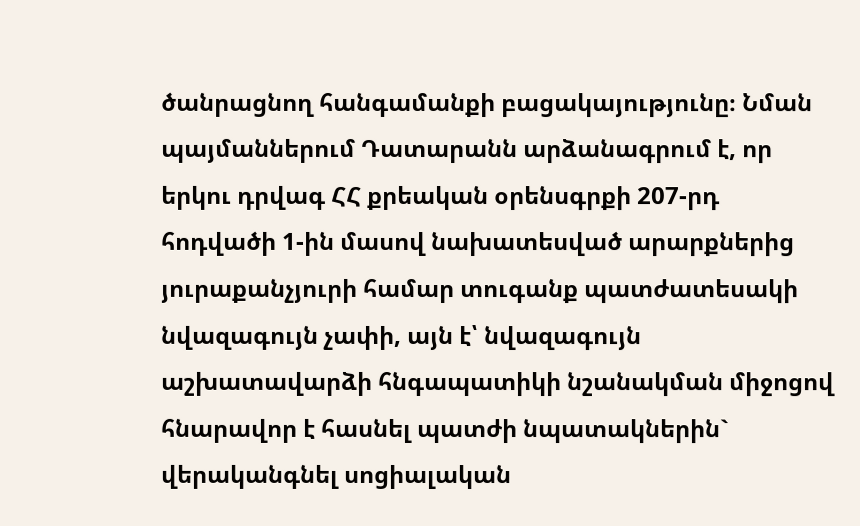ծանրացնող հանգամանքի բացակայությունը։ Նման պայմաններում Դատարանն արձանագրում է, որ երկու դրվագ ՀՀ քրեական օրենսգրքի 207-րդ հոդվածի 1-ին մասով նախատեսված արարքներից յուրաքանչյուրի համար տուգանք պատժատեսակի նվազագույն չափի, այն է՝ նվազագույն աշխատավարձի հնգապատիկի նշանակման միջոցով հնարավոր է հասնել պատժի նպատակներին` վերականգնել սոցիալական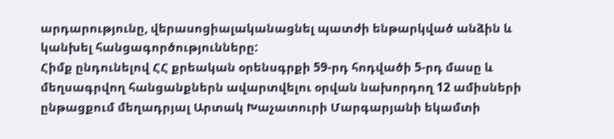արդարությունը, վերասոցիալականացնել պատժի ենթարկված անձին և կանխել հանցագործությունները:
Հիմք ընդունելով ՀՀ քրեական օրենսգրքի 59-րդ հոդվածի 5-րդ մասը և մեղսագրվող հանցանքներն ավարտվելու օրվան նախորդող 12 ամիսների ընթացքում մեղադրյալ Արտակ Խաչատուրի Մարգարյանի եկամտի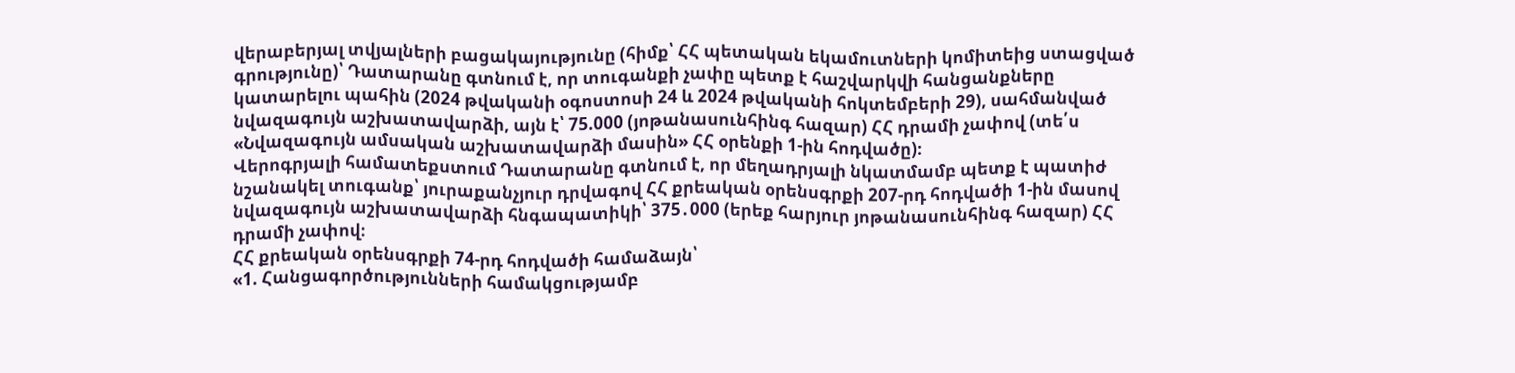վերաբերյալ տվյալների բացակայությունը (հիմք՝ ՀՀ պետական եկամուտների կոմիտեից ստացված գրությունը)՝ Դատարանը գտնում է, որ տուգանքի չափը պետք է հաշվարկվի հանցանքները կատարելու պահին (2024 թվականի օգոստոսի 24 և 2024 թվականի հոկտեմբերի 29), սահմանված նվազագույն աշխատավարձի, այն է՝ 75.000 (յոթանասունհինգ հազար) ՀՀ դրամի չափով (տե՛ս «Նվազագույն ամսական աշխատավարձի մասին» ՀՀ օրենքի 1-ին հոդվածը)։
Վերոգրյալի համատեքստում Դատարանը գտնում է, որ մեղադրյալի նկատմամբ պետք է պատիժ նշանակել տուգանք՝ յուրաքանչյուր դրվագով ՀՀ քրեական օրենսգրքի 207-րդ հոդվածի 1-ին մասով նվազագույն աշխատավարձի հնգապատիկի՝ 375․000 (երեք հարյուր յոթանասունհինգ հազար) ՀՀ դրամի չափով։
ՀՀ քրեական օրենսգրքի 74-րդ հոդվածի համաձայն՝
«1. Հանցագործությունների համակցությամբ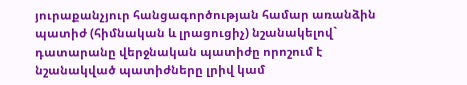յուրաքանչյուր հանցագործության համար առանձին պատիժ (հիմնական և լրացուցիչ) նշանակելով` դատարանը վերջնական պատիժը որոշում է նշանակված պատիժները լրիվ կամ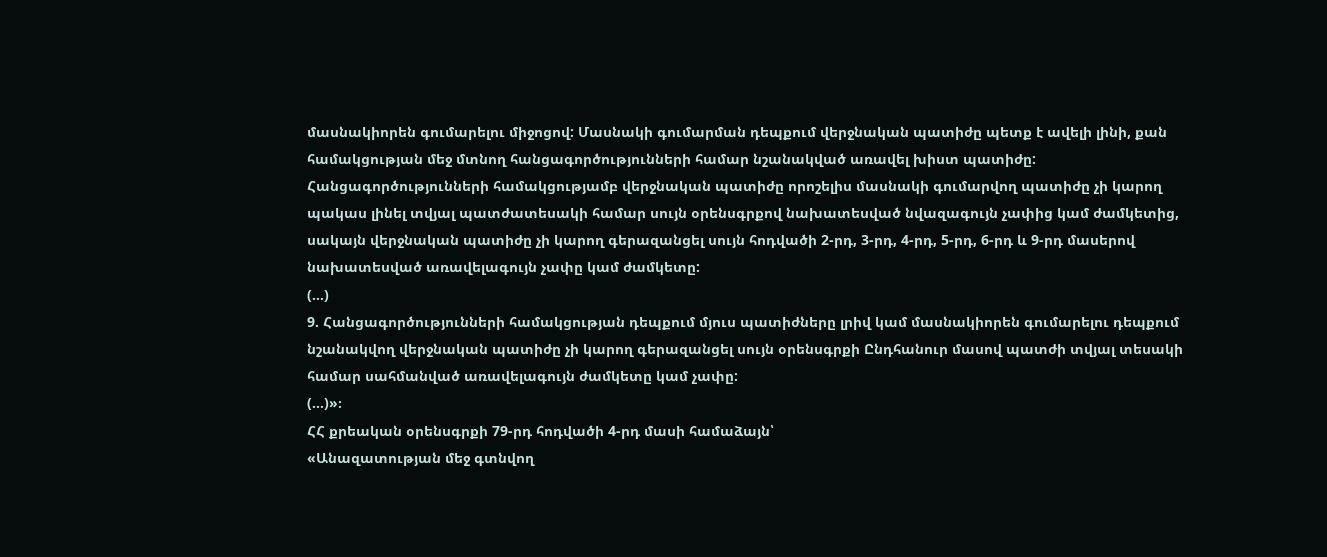մասնակիորեն գումարելու միջոցով: Մասնակի գումարման դեպքում վերջնական պատիժը պետք է ավելի լինի, քան համակցության մեջ մտնող հանցագործությունների համար նշանակված առավել խիստ պատիժը: Հանցագործությունների համակցությամբ վերջնական պատիժը որոշելիս մասնակի գումարվող պատիժը չի կարող պակաս լինել տվյալ պատժատեսակի համար սույն օրենսգրքով նախատեսված նվազագույն չափից կամ ժամկետից, սակայն վերջնական պատիժը չի կարող գերազանցել սույն հոդվածի 2-րդ, 3-րդ, 4-րդ, 5-րդ, 6-րդ և 9-րդ մասերով նախատեսված առավելագույն չափը կամ ժամկետը:
(…)
9. Հանցագործությունների համակցության դեպքում մյուս պատիժները լրիվ կամ մասնակիորեն գումարելու դեպքում նշանակվող վերջնական պատիժը չի կարող գերազանցել սույն օրենսգրքի Ընդհանուր մասով պատժի տվյալ տեսակի համար սահմանված առավելագույն ժամկետը կամ չափը:
(…)»։
ՀՀ քրեական օրենսգրքի 79-րդ հոդվածի 4-րդ մասի համաձայն՝
«Անազատության մեջ գտնվող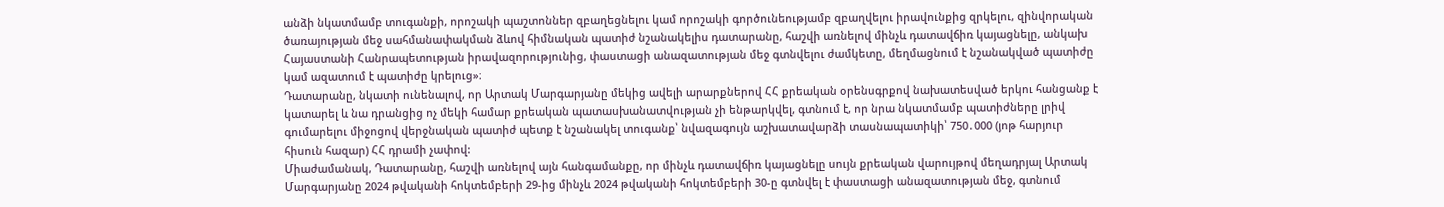անձի նկատմամբ տուգանքի, որոշակի պաշտոններ զբաղեցնելու կամ որոշակի գործունեությամբ զբաղվելու իրավունքից զրկելու, զինվորական ծառայության մեջ սահմանափակման ձևով հիմնական պատիժ նշանակելիս դատարանը, հաշվի առնելով մինչև դատավճիռ կայացնելը, անկախ Հայաստանի Հանրապետության իրավազորությունից, փաստացի անազատության մեջ գտնվելու ժամկետը, մեղմացնում է նշանակված պատիժը կամ ազատում է պատիժը կրելուց»։
Դատարանը, նկատի ունենալով, որ Արտակ Մարգարյանը մեկից ավելի արարքներով ՀՀ քրեական օրենսգրքով նախատեսված երկու հանցանք է կատարել և նա դրանցից ոչ մեկի համար քրեական պատասխանատվության չի ենթարկվել, գտնում է, որ նրա նկատմամբ պատիժները լրիվ գումարելու միջոցով վերջնական պատիժ պետք է նշանակել տուգանք՝ նվազագույն աշխատավարձի տասնապատիկի՝ 750․000 (յոթ հարյուր հիսուն հազար) ՀՀ դրամի չափով:
Միաժամանակ, Դատարանը, հաշվի առնելով այն հանգամանքը, որ մինչև դատավճիռ կայացնելը սույն քրեական վարույթով մեղադրյալ Արտակ Մարգարյանը 2024 թվականի հոկտեմբերի 29-ից մինչև 2024 թվականի հոկտեմբերի 30-ը գտնվել է փաստացի անազատության մեջ, գտնում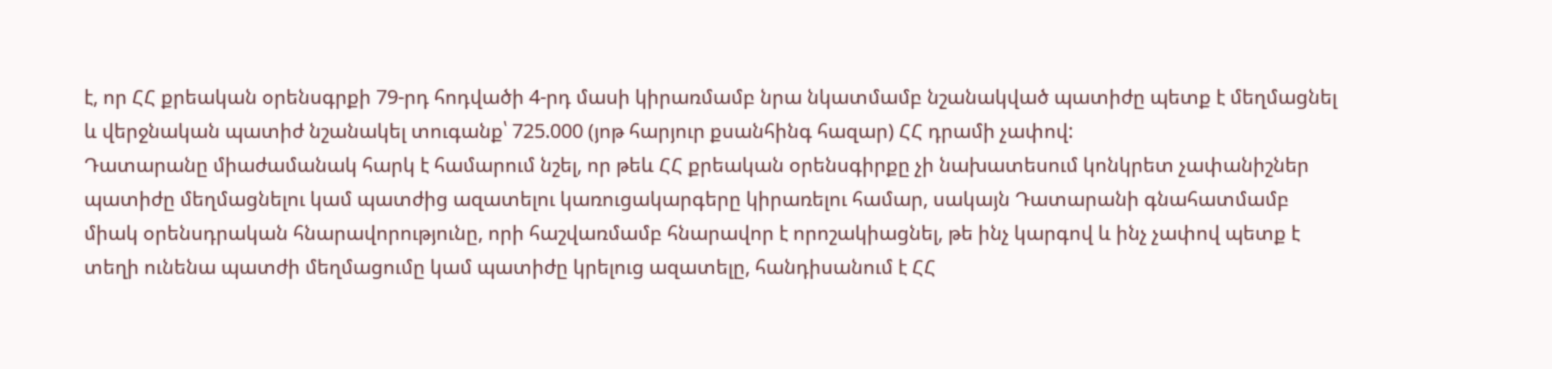է, որ ՀՀ քրեական օրենսգրքի 79-րդ հոդվածի 4-րդ մասի կիրառմամբ նրա նկատմամբ նշանակված պատիժը պետք է մեղմացնել և վերջնական պատիժ նշանակել տուգանք՝ 725.000 (յոթ հարյուր քսանհինգ հազար) ՀՀ դրամի չափով:
Դատարանը միաժամանակ հարկ է համարում նշել, որ թեև ՀՀ քրեական օրենսգիրքը չի նախատեսում կոնկրետ չափանիշներ պատիժը մեղմացնելու կամ պատժից ազատելու կառուցակարգերը կիրառելու համար, սակայն Դատարանի գնահատմամբ միակ օրենսդրական հնարավորությունը, որի հաշվառմամբ հնարավոր է որոշակիացնել, թե ինչ կարգով և ինչ չափով պետք է տեղի ունենա պատժի մեղմացումը կամ պատիժը կրելուց ազատելը, հանդիսանում է ՀՀ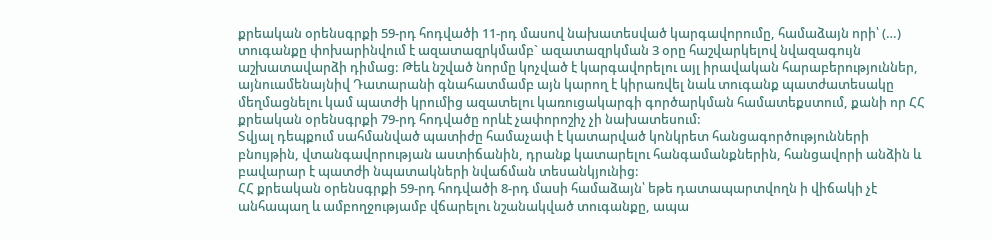քրեական օրենսգրքի 59-րդ հոդվածի 11-րդ մասով նախատեսված կարգավորումը, համաձայն որի՝ (…) տուգանքը փոխարինվում է ազատազրկմամբ` ազատազրկման 3 օրը հաշվարկելով նվազագույն աշխատավարձի դիմաց: Թեև նշված նորմը կոչված է կարգավորելու այլ իրավական հարաբերություններ, այնուամենայնիվ Դատարանի գնահատմամբ այն կարող է կիրառվել նաև տուգանք պատժատեսակը մեղմացնելու կամ պատժի կրումից ազատելու կառուցակարգի գործարկման համատեքստում, քանի որ ՀՀ քրեական օրենսգրքի 79-րդ հոդվածը որևէ չափորոշիչ չի նախատեսում:
Տվյալ դեպքում սահմանված պատիժը համաչափ է կատարված կոնկրետ հանցագործությունների բնույթին, վտանգավորության աստիճանին, դրանք կատարելու հանգամանքներին, հանցավորի անձին և բավարար է պատժի նպատակների նվաճման տեսանկյունից:
ՀՀ քրեական օրենսգրքի 59-րդ հոդվածի 8-րդ մասի համաձայն՝ եթե դատապարտվողն ի վիճակի չէ անհապաղ և ամբողջությամբ վճարելու նշանակված տուգանքը, ապա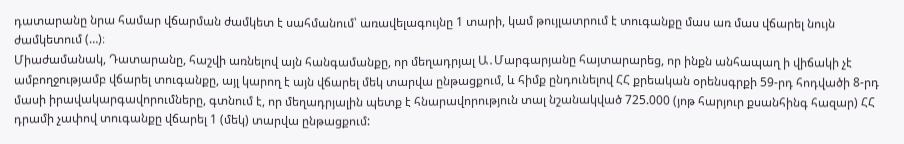դատարանը նրա համար վճարման ժամկետ է սահմանում՝ առավելագույնը 1 տարի, կամ թույլատրում է տուգանքը մաս առ մաս վճարել նույն ժամկետում (…)։
Միաժամանակ, Դատարանը, հաշվի առնելով այն հանգամանքը, որ մեղադրյալ Ա․Մարգարյանը հայտարարեց, որ ինքն անհապաղ ի վիճակի չէ ամբողջությամբ վճարել տուգանքը, այլ կարող է այն վճարել մեկ տարվա ընթացքում, և հիմք ընդունելով ՀՀ քրեական օրենսգրքի 59-րդ հոդվածի 8-րդ մասի իրավակարգավորումները, գտնում է, որ մեղադրյալին պետք է հնարավորություն տալ նշանակված 725.000 (յոթ հարյուր քսանհինգ հազար) ՀՀ դրամի չափով տուգանքը վճարել 1 (մեկ) տարվա ընթացքում: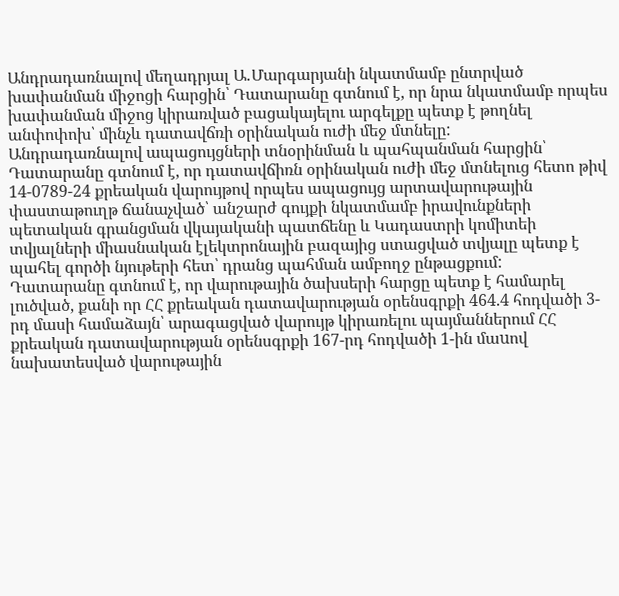Անդրադառնալով մեղադրյալ Ա․Մարգարյանի նկատմամբ ընտրված խափանման միջոցի հարցին՝ Դատարանը գտնում է, որ նրա նկատմամբ որպես խափանման միջոց կիրառված բացակայելու արգելքը պետք է թողնել անփոփոխ՝ մինչև դատավճռի օրինական ուժի մեջ մտնելը:
Անդրադառնալով ապացույցների տնօրինման և պահպանման հարցին՝ Դատարանը գտնում է, որ դատավճիռն օրինական ուժի մեջ մտնելուց հետո թիվ 14-0789-24 քրեական վարույթով որպես ապացույց արտավարութային փաստաթուղթ ճանաչված՝ անշարժ գույքի նկատմամբ իրավունքների պետական գրանցման վկայականի պատճենը և Կադաստրի կոմիտեի տվյալների միասնական էլեկտրոնային բազայից ստացված տվյալը պետք է պահել գործի նյութերի հետ՝ դրանց պահման ամբողջ ընթացքում:
Դատարանը գտնում է, որ վարութային ծախսերի հարցը պետք է համարել լուծված, քանի որ ՀՀ քրեական դատավարության օրենսգրքի 464.4 հոդվածի 3-րդ մասի համաձայն՝ արագացված վարույթ կիրառելու պայմաններում ՀՀ քրեական դատավարության օրենսգրքի 167-րդ հոդվածի 1-ին մաuով նախատեսված վարութային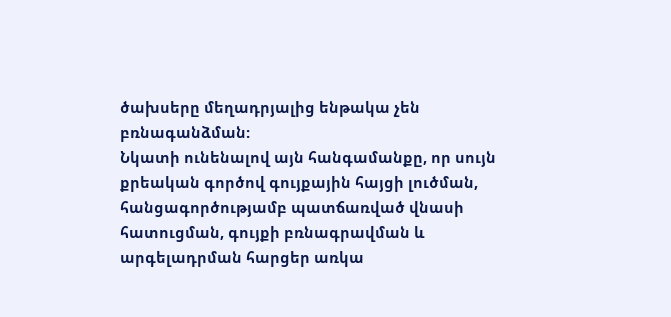ծախսերը մեղադրյալից ենթակա չեն բռնագանձման:
Նկատի ունենալով այն հանգամանքը, որ սույն քրեական գործով գույքային հայցի լուծման, հանցագործությամբ պատճառված վնասի հատուցման, գույքի բռնագրավման և արգելադրման հարցեր առկա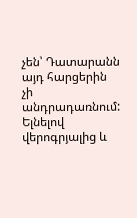չեն՝ Դատարանն այդ հարցերին չի անդրադառնում:
Ելնելով վերոգրյալից և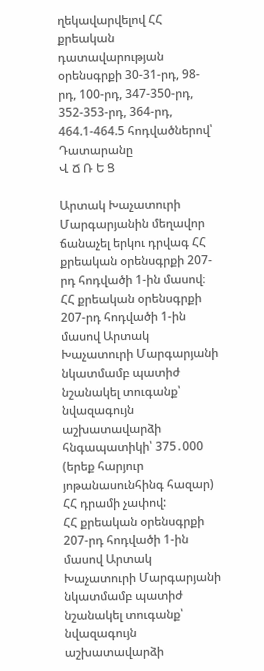ղեկավարվելով ՀՀ քրեական դատավարության օրենսգրքի 30-31-րդ, 98-րդ, 100-րդ, 347-350-րդ, 352-353-րդ, 364-րդ, 464.1-464.5 հոդվածներով՝ Դատարանը
Վ Ճ Ռ Ե Ց

Արտակ Խաչատուրի Մարգարյանին մեղավոր ճանաչել երկու դրվագ ՀՀ քրեական օրենսգրքի 207-րդ հոդվածի 1-ին մասով։
ՀՀ քրեական օրենսգրքի 207-րդ հոդվածի 1-ին մասով Արտակ Խաչատուրի Մարգարյանի նկատմամբ պատիժ նշանակել տուգանք՝ նվազագույն աշխատավարձի հնգապատիկի՝ 375․000 (երեք հարյուր յոթանասունհինգ հազար) ՀՀ դրամի չափով:
ՀՀ քրեական օրենսգրքի 207-րդ հոդվածի 1-ին մասով Արտակ Խաչատուրի Մարգարյանի նկատմամբ պատիժ նշանակել տուգանք՝ նվազագույն աշխատավարձի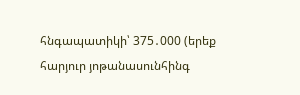հնգապատիկի՝ 375․000 (երեք հարյուր յոթանասունհինգ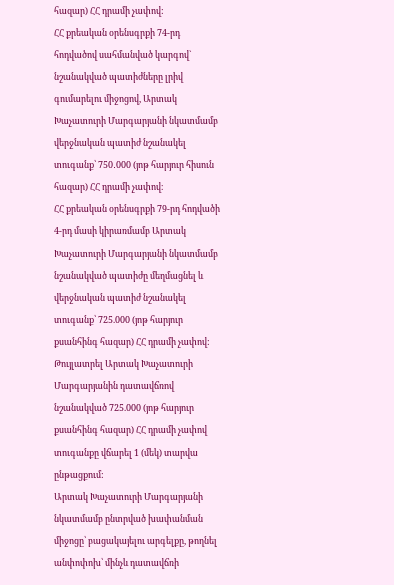հազար) ՀՀ դրամի չափով:
ՀՀ քրեական օրենսգրքի 74-րդ հոդվածով սահմանված կարգով` նշանակված պատիժները լրիվ գումարելու միջոցով, Արտակ Խաչատուրի Մարգարյանի նկատմամբ վերջնական պատիժ նշանակել տուգանք՝ 750․000 (յոթ հարյուր հիսուն հազար) ՀՀ դրամի չափով։
ՀՀ քրեական օրենսգրքի 79-րդ հոդվածի 4-րդ մասի կիրառմամբ Արտակ Խաչատուրի Մարգարյանի նկատմամբ նշանակված պատիժը մեղմացնել և վերջնական պատիժ նշանակել տուգանք՝ 725.000 (յոթ հարյուր քսանհինգ հազար) ՀՀ դրամի չափով:
Թույլատրել Արտակ Խաչատուրի Մարգարյանին դատավճռով նշանակված 725.000 (յոթ հարյուր քսանհինգ հազար) ՀՀ դրամի չափով տուգանքը վճարել 1 (մեկ) տարվա ընթացքում:
Արտակ Խաչատուրի Մարգարյանի նկատմամբ ընտրված խափանման միջոցը՝ բացակայելու արգելքը, թողնել անփոփոխ՝ մինչև դատավճռի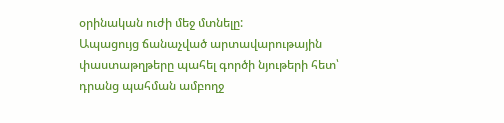օրինական ուժի մեջ մտնելը:
Ապացույց ճանաչված արտավարութային փաստաթղթերը պահել գործի նյութերի հետ՝ դրանց պահման ամբողջ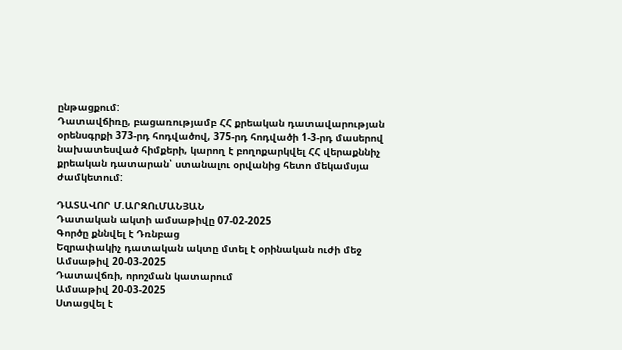ընթացքում:
Դատավճիռը, բացառությամբ ՀՀ քրեական դատավարության օրենսգրքի 373-րդ հոդվածով, 375-րդ հոդվածի 1-3-րդ մասերով նախատեսված հիմքերի, կարող է բողոքարկվել ՀՀ վերաքննիչ քրեական դատարան՝ ստանալու օրվանից հետո մեկամսյա ժամկետում:

ԴԱՏԱՎՈՐ Մ.ԱՐԶՈւՄԱՆՅԱՆ
Դատական ակտի ամսաթիվը 07-02-2025
Գործը քննվել է Դռնբաց
Եզրափակիչ դատական ակտը մտել է օրինական ուժի մեջ
Ամսաթիվ 20-03-2025
Դատավճռի, որոշման կատարում
Ամսաթիվ 20-03-2025
Ստացվել է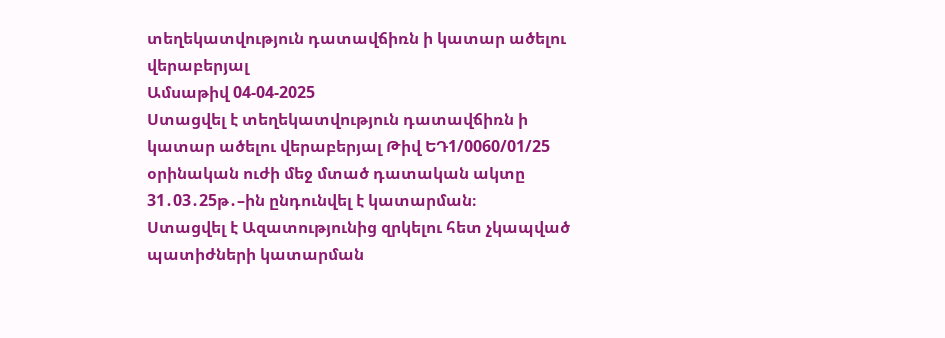տեղեկատվություն դատավճիռն ի կատար ածելու վերաբերյալ
Ամսաթիվ 04-04-2025
Ստացվել է տեղեկատվություն դատավճիռն ի կատար ածելու վերաբերյալ Թիվ ԵԴ1/0060/01/25 օրինական ուժի մեջ մտած դատական ակտը 31․03․25թ․–ին ընդունվել է կատարման։
Ստացվել է Ազատությունից զրկելու հետ չկապված պատիժների կատարման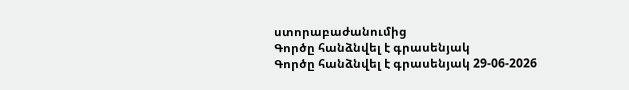ստորաբաժանումից
Գործը հանձնվել է գրասենյակ
Գործը հանձնվել է գրասենյակ 29-06-2026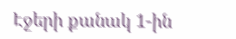Էջերի քանակ 1-ին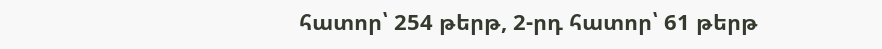հատոր՝ 254 թերթ, 2-րդ հատոր՝ 61 թերթ